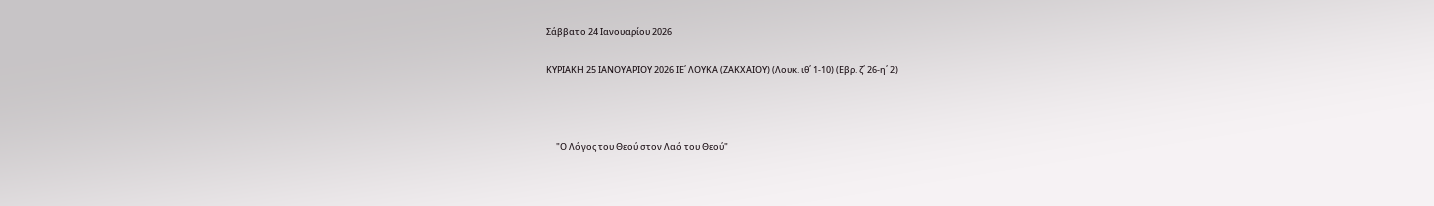Σάββατο 24 Ιανουαρίου 2026

ΚΥΡΙΑΚΗ 25 ΙΑΝΟΥΑΡΙΟΥ 2026 ΙΕ΄ ΛΟΥΚΑ (ΖΑΚΧΑΙΟΥ) (Λουκ. ιθ΄ 1-10) (Εβρ. ζ΄ 26-η΄ 2)



     "Ο Λόγος του Θεού στον Λαό του Θεού"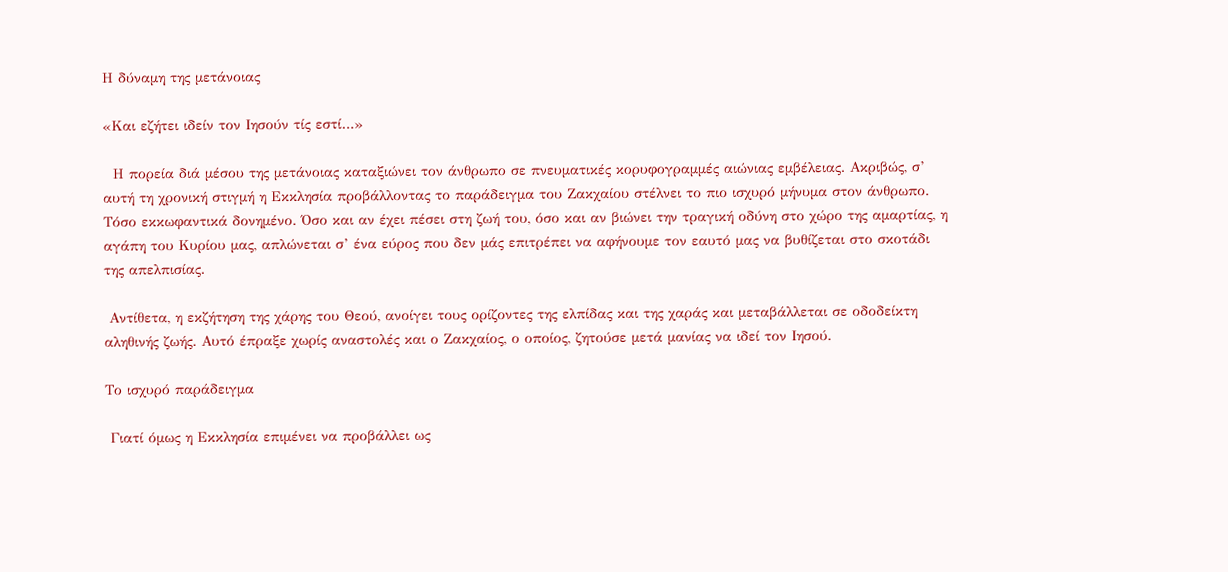Η δύναμη της μετάνοιας

«Και εζήτει ιδείν τον Ιησούν τίς εστί…»

  Η πορεία διά μέσου της μετάνοιας καταξιώνει τον άνθρωπο σε πνευματικές κορυφογραμμές αιώνιας εμβέλειας. Ακριβώς, σ’ αυτή τη χρονική στιγμή η Εκκλησία προβάλλοντας το παράδειγμα του Ζακχαίου στέλνει το πιο ισχυρό μήνυμα στον άνθρωπο. Τόσο εκκωφαντικά δονημένο. Όσο και αν έχει πέσει στη ζωή του, όσο και αν βιώνει την τραγική οδύνη στο χώρο της αμαρτίας, η αγάπη του Κυρίου μας, απλώνεται σ’ ένα εύρος που δεν μάς επιτρέπει να αφήνουμε τον εαυτό μας να βυθίζεται στο σκοτάδι της απελπισίας.

 Αντίθετα, η εκζήτηση της χάρης του Θεού, ανοίγει τους ορίζοντες της ελπίδας και της χαράς και μεταβάλλεται σε οδοδείκτη αληθινής ζωής. Αυτό έπραξε χωρίς αναστολές και ο Ζακχαίος, ο οποίος, ζητούσε μετά μανίας να ιδεί τον Ιησού.

Το ισχυρό παράδειγμα

 Γιατί όμως η Εκκλησία επιμένει να προβάλλει ως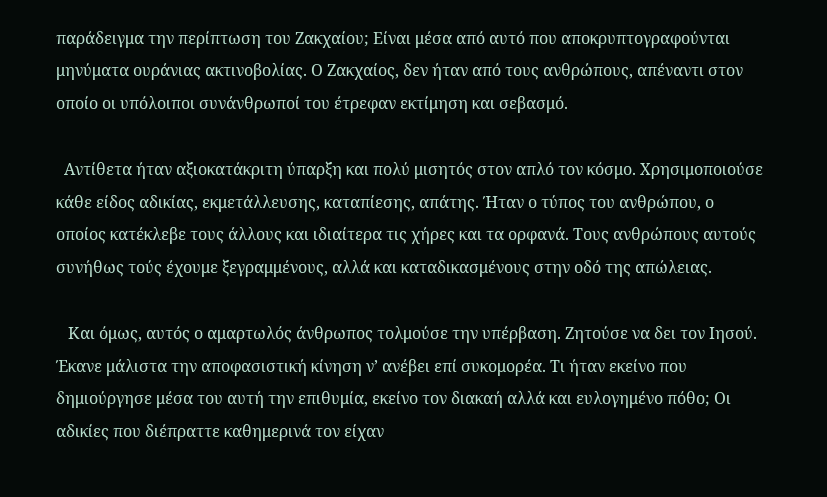παράδειγμα την περίπτωση του Ζακχαίου; Είναι μέσα από αυτό που αποκρυπτογραφούνται μηνύματα ουράνιας ακτινοβολίας. Ο Ζακχαίος, δεν ήταν από τους ανθρώπους, απέναντι στον οποίο οι υπόλοιποι συνάνθρωποί του έτρεφαν εκτίμηση και σεβασμό.

  Αντίθετα ήταν αξιοκατάκριτη ύπαρξη και πολύ μισητός στον απλό τον κόσμο. Χρησιμοποιούσε κάθε είδος αδικίας, εκμετάλλευσης, καταπίεσης, απάτης. Ήταν ο τύπος του ανθρώπου, ο οποίος κατέκλεβε τους άλλους και ιδιαίτερα τις χήρες και τα ορφανά. Τους ανθρώπους αυτούς συνήθως τούς έχουμε ξεγραμμένους, αλλά και καταδικασμένους στην οδό της απώλειας.

   Και όμως, αυτός ο αμαρτωλός άνθρωπος τολμούσε την υπέρβαση. Ζητούσε να δει τον Ιησού. Έκανε μάλιστα την αποφασιστική κίνηση ν’ ανέβει επί συκομορέα. Τι ήταν εκείνο που δημιούργησε μέσα του αυτή την επιθυμία, εκείνο τον διακαή αλλά και ευλογημένο πόθο; Οι αδικίες που διέπραττε καθημερινά τον είχαν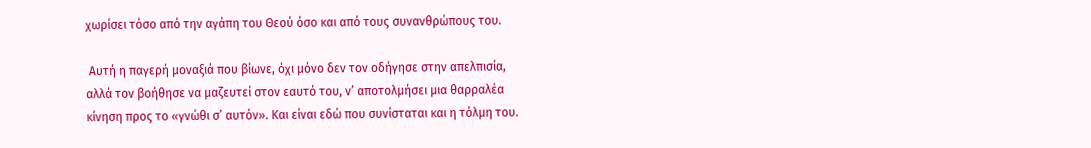χωρίσει τόσο από την αγάπη του Θεού όσο και από τους συνανθρώπους του.

 Αυτή η παγερή μοναξιά που βίωνε, όχι μόνο δεν τον οδήγησε στην απελπισία, αλλά τον βοήθησε να μαζευτεί στον εαυτό του, ν’ αποτολμήσει μια θαρραλέα κίνηση προς το «γνώθι σ’ αυτόν». Και είναι εδώ που συνίσταται και η τόλμη του.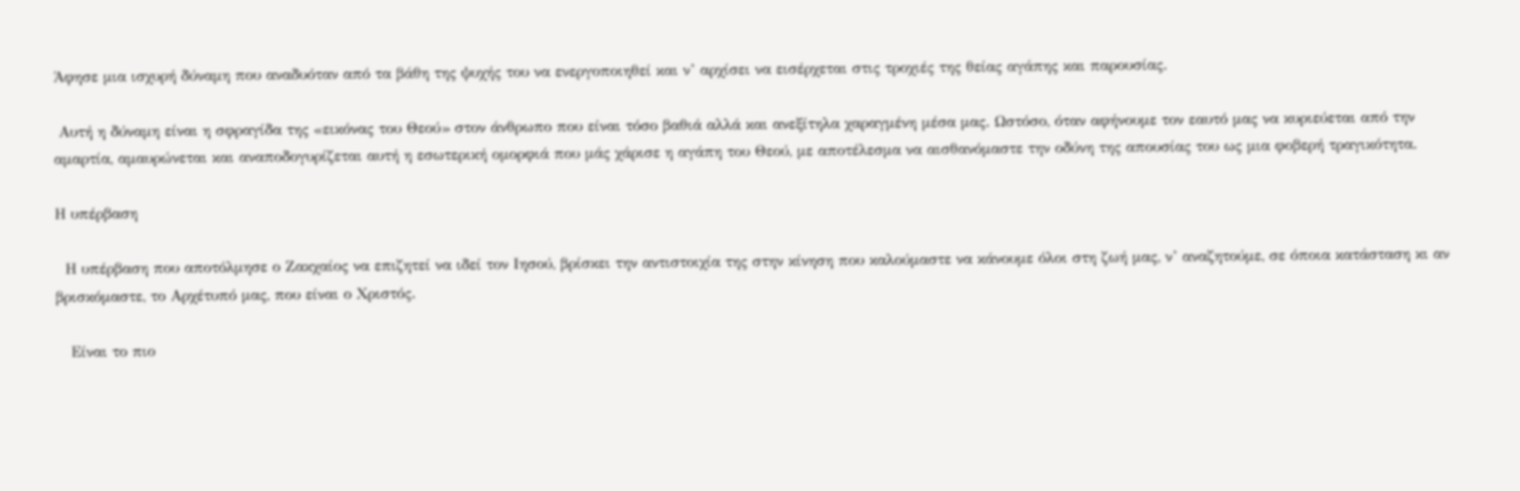Άφησε μια ισχυρή δύναμη που αναδυόταν από τα βάθη της ψυχής του να ενεργοποιηθεί και ν’ αρχίσει να εισέρχεται στις τροχιές της θείας αγάπης και παρουσίας.

 Αυτή η δύναμη είναι η σφραγίδα της «εικόνας του Θεού» στον άνθρωπο που είναι τόσο βαθιά αλλά και ανεξίτηλα χαραγμένη μέσα μας. Ωστόσο, όταν αφήνουμε τον εαυτό μας να κυριεύεται από την αμαρτία, αμαυρώνεται και αναποδογυρίζεται αυτή η εσωτερική ομορφιά που μάς χάρισε η αγάπη του Θεού, με αποτέλεσμα να αισθανόμαστε την οδύνη της απουσίας του ως μια φοβερή τραγικότητα.

Η υπέρβαση

  Η υπέρβαση που αποτόλμησε ο Ζακχαίος να επιζητεί να ιδεί τον Ιησού, βρίσκει την αντιστοιχία της στην κίνηση που καλούμαστε να κάνουμε όλοι στη ζωή μας, ν’ αναζητούμε, σε όποια κατάσταση κι αν βρισκόμαστε, το Αρχέτυπό μας, που είναι ο Χριστός.

   Είναι το πιο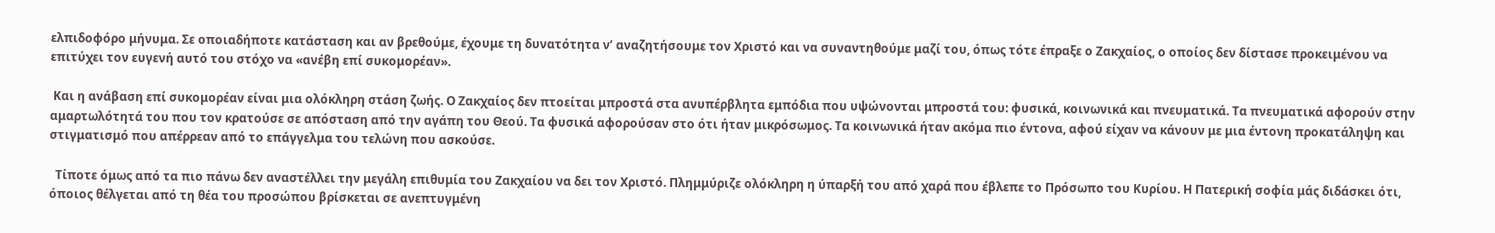ελπιδοφόρο μήνυμα. Σε οποιαδήποτε κατάσταση και αν βρεθούμε, έχουμε τη δυνατότητα ν’ αναζητήσουμε τον Χριστό και να συναντηθούμε μαζί του, όπως τότε έπραξε ο Ζακχαίος, ο οποίος δεν δίστασε προκειμένου να επιτύχει τον ευγενή αυτό του στόχο να «ανέβη επί συκομορέαν».

 Και η ανάβαση επί συκομορέαν είναι μια ολόκληρη στάση ζωής. Ο Ζακχαίος δεν πτοείται μπροστά στα ανυπέρβλητα εμπόδια που υψώνονται μπροστά του: φυσικά, κοινωνικά και πνευματικά. Τα πνευματικά αφορούν στην αμαρτωλότητά του που τον κρατούσε σε απόσταση από την αγάπη του Θεού. Τα φυσικά αφορούσαν στο ότι ήταν μικρόσωμος. Τα κοινωνικά ήταν ακόμα πιο έντονα, αφού είχαν να κάνουν με μια έντονη προκατάληψη και στιγματισμό που απέρρεαν από το επάγγελμα του τελώνη που ασκούσε.

  Τίποτε όμως από τα πιο πάνω δεν αναστέλλει την μεγάλη επιθυμία του Ζακχαίου να δει τον Χριστό. Πλημμύριζε ολόκληρη η ύπαρξή του από χαρά που έβλεπε το Πρόσωπο του Κυρίου. Η Πατερική σοφία μάς διδάσκει ότι, όποιος θέλγεται από τη θέα του προσώπου βρίσκεται σε ανεπτυγμένη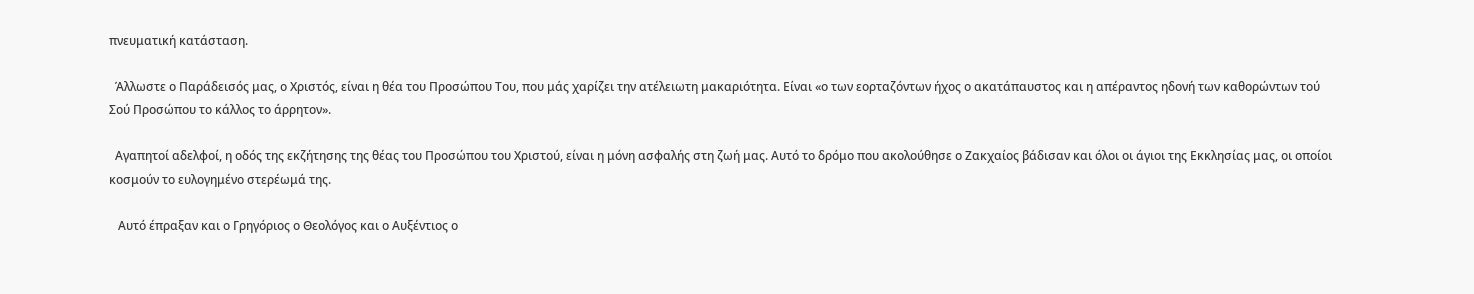πνευματική κατάσταση.

  Άλλωστε ο Παράδεισός μας, ο Χριστός, είναι η θέα του Προσώπου Του, που μάς χαρίζει την ατέλειωτη μακαριότητα. Είναι «ο των εορταζόντων ήχος ο ακατάπαυστος και η απέραντος ηδονή των καθορώντων τού Σού Προσώπου το κάλλος το άρρητον».

  Αγαπητοί αδελφοί, η οδός της εκζήτησης της θέας του Προσώπου του Χριστού, είναι η μόνη ασφαλής στη ζωή μας. Αυτό το δρόμο που ακολούθησε ο Ζακχαίος βάδισαν και όλοι οι άγιοι της Εκκλησίας μας, οι οποίοι κοσμούν το ευλογημένο στερέωμά της.

   Αυτό έπραξαν και ο Γρηγόριος ο Θεολόγος και ο Αυξέντιος ο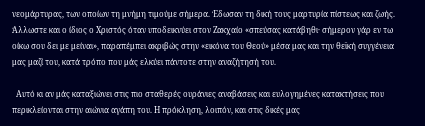νεομάρτυρας, των οποίων τη μνήμη τιμούμε σήμερα. Έδωσαν τη δική τους μαρτυρία πίστεως και ζωής.  Άλλωστε και ο ίδιος ο Χριστός όταν υποδεικνύει στον Ζακχαίο «σπεύσας κατάβηθι· σήμερον γάρ εν τω οίκω σου δει με μείναι», παραπέμπει ακριβώς στην «εικόνα του Θεού» μέσα μας και την θεϊκή συγγένεια μας μαζί του, κατά τρόπο που μάς ελκύει πάντοτε στην αναζήτησή του.

  Αυτό κι αν μάς καταξιώνει στις πιο σταθερές ουράνιες αναβάσεις και ευλογημένες κατακτήσεις που περικλείονται στην αιώνια αγάπη του. Η πρόκληση, λοιπόν, και στις δικές μας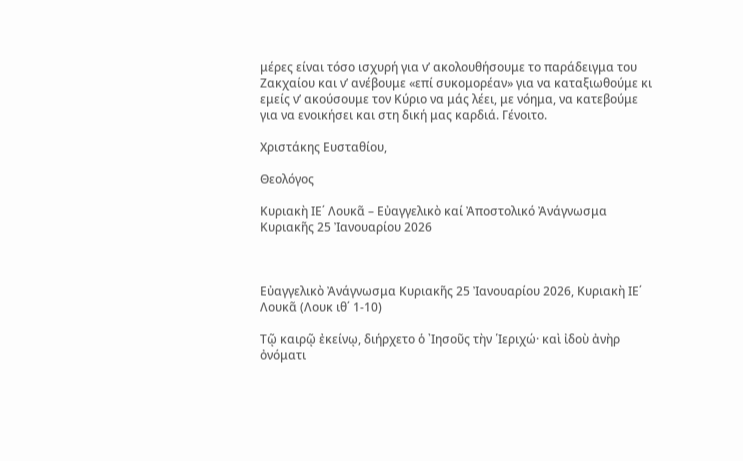μέρες είναι τόσο ισχυρή για ν’ ακολουθήσουμε το παράδειγμα του Ζακχαίου και ν’ ανέβουμε «επί συκομορέαν» για να καταξιωθούμε κι εμείς ν’ ακούσουμε τον Κύριο να μάς λέει, με νόημα, να κατεβούμε για να ενοικήσει και στη δική μας καρδιά. Γένοιτο.

Χριστάκης Ευσταθίου,

Θεολόγος

Κυριακὴ ΙE΄ Λουκᾶ – Εὐαγγελικὸ καί Ἀποστολικό Ἀνάγνωσμα Κυριακῆς 25 Ἰανουαρίου 2026



Εὐαγγελικὸ Ἀνάγνωσμα Κυριακῆς 25 Ἰανουαρίου 2026, Κυριακὴ ΙE΄ Λουκᾶ (Λουκ ιθ΄ 1-10)

Τῷ καιρῷ ἐκείνῳ, διήρχετο ὁ ᾿Ιησοῦς τὴν ῾Ιεριχώ· καὶ ἰδοὺ ἀνὴρ ὀνόματι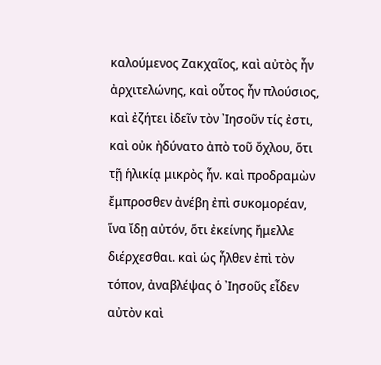καλούμενος Ζακχαῖος, καὶ αὐτὸς ἦν ἀρχιτελώνης, καὶ οὗτος ἦν πλούσιος, καὶ ἐζήτει ἰδεῖν τὸν ᾿Ιησοῦν τίς ἐστι, καὶ οὐκ ἠδύνατο ἀπὸ τοῦ ὄχλου, ὅτι τῇ ἡλικίᾳ μικρὸς ἦν. καὶ προδραμὼν ἔμπροσθεν ἀνέβη ἐπὶ συκομορέαν, ἵνα ἴδῃ αὐτόν, ὅτι ἐκείνης ἤμελλε διέρχεσθαι. καὶ ὡς ἦλθεν ἐπὶ τὸν τόπον, ἀναβλέψας ὁ ᾿Ιησοῦς εἶδεν αὐτὸν καὶ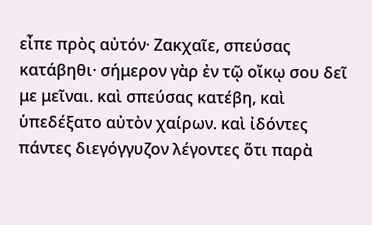εἶπε πρὸς αὐτόν· Ζακχαῖε, σπεύσας κατάβηθι· σήμερον γὰρ ἐν τῷ οἴκῳ σου δεῖ με μεῖναι. καὶ σπεύσας κατέβη, καὶ ὑπεδέξατο αὐτὸν χαίρων. καὶ ἰδόντες πάντες διεγόγγυζον λέγοντες ὅτι παρὰ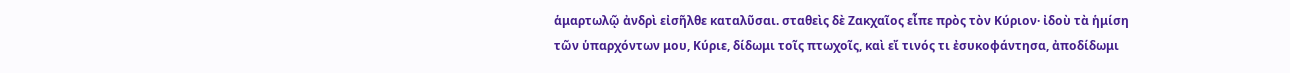ἁμαρτωλῷ ἀνδρὶ εἰσῆλθε καταλῦσαι. σταθεὶς δὲ Ζακχαῖος εἶπε πρὸς τὸν Κύριον· ἰδοὺ τὰ ἡμίση τῶν ὑπαρχόντων μου, Κύριε, δίδωμι τοῖς πτωχοῖς, καὶ εἴ τινός τι ἐσυκοφάντησα, ἀποδίδωμι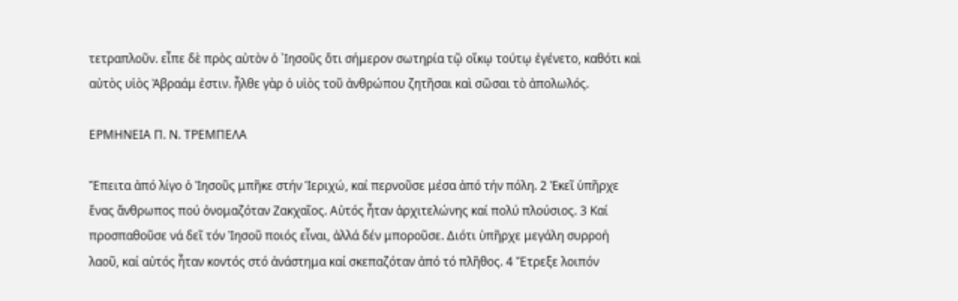τετραπλοῦν. εἶπε δὲ πρὸς αὐτὸν ὁ ᾿Ιησοῦς ὅτι σήμερον σωτηρία τῷ οἴκῳ τούτῳ ἐγένετο, καθότι καὶ αὐτὸς υἱὸς Ἀβραάμ ἐστιν. ἦλθε γὰρ ὁ υἱὸς τοῦ ἀνθρώπου ζητῆσαι καὶ σῶσαι τὸ ἀπολωλός.

ΕΡΜΗΝΕΙΑ Π. Ν. ΤΡΕΜΠΕΛΑ

Ἔπειτα ἀπό λίγο ὁ Ἰησοῦς μπῆκε στήν Ἱεριχώ, καί περνοῦσε μέσα ἀπό τήν πόλη. 2 Ἐκεῖ ὑπῆρχε ἕνας ἄνθρωπος πού ὀνομαζόταν Ζακχαῖος. Αὐτός ἦταν ἀρχιτελώνης καί πολύ πλούσιος. 3 Καί προσπαθοῦσε νά δεῖ τόν Ἰησοῦ ποιός εἶναι, ἀλλά δέν μποροῦσε. Διότι ὑπῆρχε μεγάλη συρροή λαοῦ, καί αὐτός ἦταν κοντός στό ἀνάστημα καί σκεπαζόταν ἀπό τό πλῆθος. 4 Ἔτρεξε λοιπόν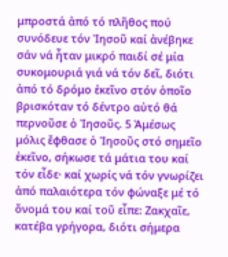μπροστά ἀπό τό πλῆθος πού συνόδευε τόν Ἰησοῦ καί ἀνέβηκε σάν νά ἦταν μικρό παιδί σέ μία συκομουριά γιά νά τόν δεῖ, διότι ἀπό τό δρόμο ἐκεῖνο στόν ὁποῖο βρισκόταν τό δέντρο αὐτό θά περνοῦσε ὁ Ἰησοῦς. 5 Ἀμέσως μόλις ἔφθασε ὁ Ἰησοῦς στό σημεῖο ἐκεῖνο, σήκωσε τά μάτια του καί τόν εἶδε· καί χωρίς νά τόν γνωρίζει ἀπό παλαιότερα τόν φώναξε μέ τό ὄνομά του καί τοῦ εἶπε: Ζακχαῖε, κατέβα γρήγορα, διότι σήμερα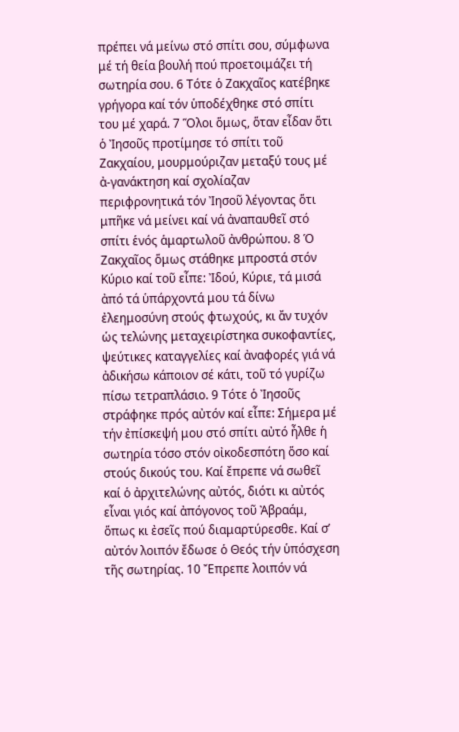πρέπει νά μείνω στό σπίτι σου, σύμφωνα μέ τή θεία βουλή πού προετοιμάζει τή σωτηρία σου. 6 Τότε ὁ Ζακχαῖος κατέβηκε γρήγορα καί τόν ὑποδέχθηκε στό σπίτι του μέ χαρά. 7 Ὅλοι ὅμως, ὅταν εἶδαν ὅτι ὁ Ἰησοῦς προτίμησε τό σπίτι τοῦ Ζακχαίου, μουρμούριζαν μεταξύ τους μέ ἀ-γανάκτηση καί σχολίαζαν περιφρονητικά τόν Ἰησοῦ λέγοντας ὅτι μπῆκε νά μείνει καί νά ἀναπαυθεῖ στό σπίτι ἑνός ἁμαρτωλοῦ ἀνθρώπου. 8 Ὁ Ζακχαῖος ὅμως στάθηκε μπροστά στόν Κύριο καί τοῦ εἶπε: Ἰδού, Κύριε, τά μισά ἀπό τά ὑπάρχοντά μου τά δίνω ἐλεημοσύνη στούς φτωχούς, κι ἄν τυχόν ὡς τελώνης μεταχειρίστηκα συκοφαντίες, ψεύτικες καταγγελίες καί ἀναφορές γιά νά ἀδικήσω κάποιον σέ κάτι, τοῦ τό γυρίζω πίσω τετραπλάσιο. 9 Τότε ὁ Ἰησοῦς στράφηκε πρός αὐτόν καί εἶπε: Σήμερα μέ τήν ἐπίσκεψή μου στό σπίτι αὐτό ἦλθε ἡ σωτηρία τόσο στόν οἰκοδεσπότη ὅσο καί στούς δικούς του. Καί ἔπρεπε νά σωθεῖ καί ὁ ἀρχιτελώνης αὐτός, διότι κι αὐτός εἶναι γιός καί ἀπόγονος τοῦ Ἀβραάμ, ὅπως κι ἐσεῖς πού διαμαρτύρεσθε. Καί σ’ αὐτόν λοιπόν ἔδωσε ὁ Θεός τήν ὑπόσχεση τῆς σωτηρίας. 10 Ἔπρεπε λοιπόν νά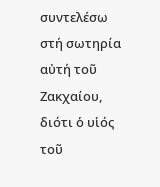συντελέσω στή σωτηρία αὐτή τοῦ Ζακχαίου, διότι ὁ υἱός τοῦ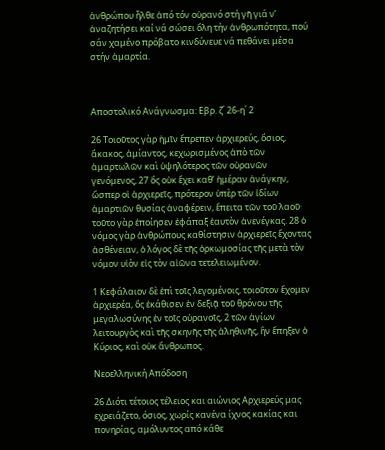ἀνθρώπου ἦλθε ἀπό τόν οὐρανό στή γῆ γιά ν’ ἀναζητήσει καί νά σώσει ὅλη τήν ἀνθρωπότητα, πού σάν χαμένο πρόβατο κινδύνευε νά πεθάνει μέσα στήν ἁμαρτία.



Αποστολικό Ανάγνωσμα: Εβρ. ζ΄ 26-η΄ 2

26 Τοιοῦτος γὰρ ἡμῖν ἔπρεπεν ἀρχιερεύς, ὅσιος, ἄκακος, ἀμίαντος, κεχωρισμένος ἀπὸ τῶν ἁμαρτωλῶν καὶ ὑψηλότερος τῶν οὐρανῶν γενόμενος, 27 ὃς οὐκ ἔχει καθ’ ἡμέραν ἀνάγκην, ὥσπερ οἱ ἀρχιερεῖς, πρότερον ὑπὲρ τῶν ἰδίων ἁμαρτιῶν θυσίας ἀναφέρειν, ἔπειτα τῶν τοῦ λαοῦ· τοῦτο γὰρ ἐποίησεν ἐφάπαξ ἑαυτὸν ἀνενέγκας. 28 ὁ νόμος γὰρ ἀνθρώπους καθίστησιν ἀρχιερεῖς ἔχοντας ἀσθένειαν, ὁ λόγος δὲ τῆς ὁρκωμοσίας τῆς μετὰ τὸν νόμον υἱὸν εἰς τὸν αἰῶνα τετελειωμένον.

1 Κεφάλαιον δὲ ἐπὶ τοῖς λεγομένοις, τοιοῦτον ἔχομεν ἀρχιερέα, ὃς ἐκάθισεν ἐν δεξιᾷ τοῦ θρόνου τῆς μεγαλωσύνης ἐν τοῖς οὐρανοῖς, 2 τῶν ἁγίων λειτουργὸς καὶ τῆς σκηνῆς τῆς ἀληθινῆς, ἣν ἔπηξεν ὁ Κύριος, καὶ οὐκ ἄνθρωπος.

Νεοελληνική Απόδοση

26 Διότι τέτοιος τέλειος και αιώνιος Αρχιερεύς μας εχρειάζετο, όσιος, χωρίς κανένα ίχνος κακίας και πονηρίας, αμόλυντος από κάθε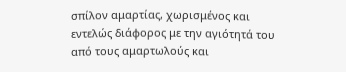σπίλον αμαρτίας, χωρισμένος και εντελώς διάφορος με την αγιότητά του από τους αμαρτωλούς και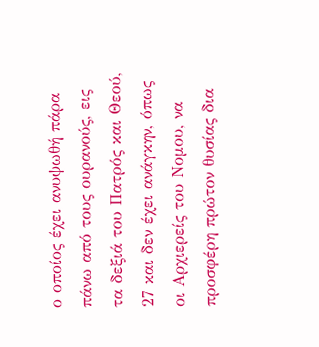ο οποίος έχει ανυψωθή πάρα πάνω από τους ουρανούς, εις τα δεξιά του Πατρός και Θεού, 27 και δεν έχει ανάγκην, όπως οι Αρχιερείς του Νομου, να προσφέρη πρώτον θυσίας δια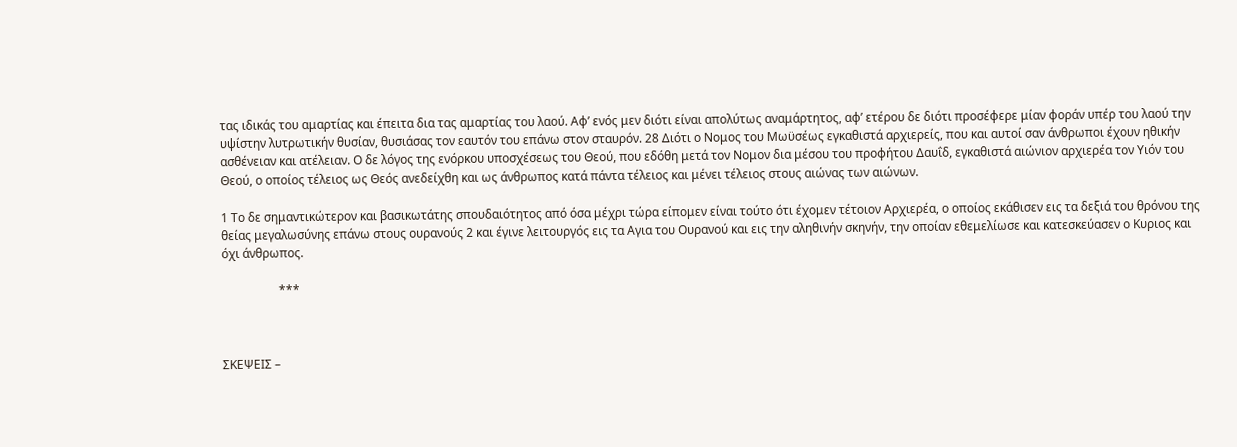τας ιδικάς του αμαρτίας και έπειτα δια τας αμαρτίας του λαού. Αφ’ ενός μεν διότι είναι απολύτως αναμάρτητος, αφ’ ετέρου δε διότι προσέφερε μίαν φοράν υπέρ του λαού την υψίστην λυτρωτικήν θυσίαν, θυσιάσας τον εαυτόν του επάνω στον σταυρόν. 28 Διότι ο Νομος του Μωϋσέως εγκαθιστά αρχιερείς, που και αυτοί σαν άνθρωποι έχουν ηθικήν ασθένειαν και ατέλειαν. Ο δε λόγος της ενόρκου υποσχέσεως του Θεού, που εδόθη μετά τον Νομον δια μέσου του προφήτου Δαυΐδ, εγκαθιστά αιώνιον αρχιερέα τον Υιόν του Θεού, ο οποίος τέλειος ως Θεός ανεδείχθη και ως άνθρωπος κατά πάντα τέλειος και μένει τέλειος στους αιώνας των αιώνων.

1 Το δε σημαντικώτερον και βασικωτάτης σπουδαιότητος από όσα μέχρι τώρα είπομεν είναι τούτο ότι έχομεν τέτοιον Αρχιερέα, ο οποίος εκάθισεν εις τα δεξιά του θρόνου της θείας μεγαλωσύνης επάνω στους ουρανούς 2 και έγινε λειτουργός εις τα Αγια του Ουρανού και εις την αληθινήν σκηνήν, την οποίαν εθεμελίωσε και κατεσκεύασεν ο Κυριος και όχι άνθρωπος.

                   ***



ΣΚΕΨΕΙΣ –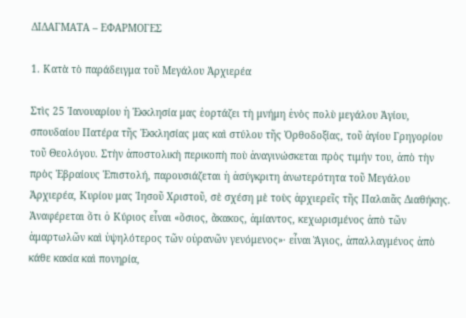ΔΙΔΑΓΜΑΤΑ – ΕΦΑΡΜΟΓΕΣ

1. Κατὰ τὸ παράδειγμα τοῦ Μεγάλου Ἀρχιερέα

Στὶς 25 Ἰανουαρίου ἡ Ἐκκλησία μας ἑορτάζει τὴ μνήμη ἑνὸς πολὺ μεγάλου Ἁγίου, σπουδαίου Πατέρα τῆς Ἐκκλησίας μας καὶ στύλου τῆς Ὀρθοδοξίας, τοῦ ἁγίου Γρηγορίου τοῦ Θεολόγου. Στὴν ἀποστολικὴ περικοπὴ ποὺ ἀναγινώσκεται πρὸς τιμήν του, ἀπὸ τὴν πρὸς Ἑβραίους Ἐπιστολή, παρουσιάζεται ἡ ἀσύγκριτη ἀνωτερότητα τοῦ Μεγάλου Ἀρχιερέα, Κυρίου μας Ἰησοῦ Χριστοῦ, σὲ σχέση μὲ τοὺς ἀρχιερεῖς τῆς Παλαιᾶς Διαθήκης. Ἀναφέρεται ὅτι ὁ Κύριος εἶναι «ὅσιος, ἄκακος, ἀμίαντος, κεχωρισμένος ἀπὸ τῶν ἁμαρτωλῶν καὶ ὑψηλότερος τῶν οὐρανῶν γενόμενος»· εἶναι Ἅγιος, ἀπαλλαγμένος ἀπὸ κάθε κακία καὶ πονηρία,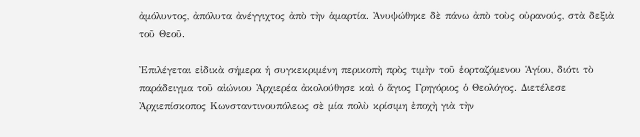ἀμόλυντος, ἀπόλυτα ἀνέγγιχτος ἀπὸ τὴν ἁμαρτία. Ἀνυψώθηκε δὲ πάνω ἀπὸ τοὺς οὐρανούς, στὰ δεξιὰ τοῦ Θεοῦ.

Ἐπιλέγεται εἰδικὰ σήμερα ἡ συγκεκριμένη περικοπὴ πρὸς τιμὴν τοῦ ἑορταζόμενου Ἁγίου, διότι τὸ παράδειγμα τοῦ αἰώνιου Ἀρχιερέα ἀκολούθησε καὶ ὁ ἅγιος Γρηγόριος ὁ Θεολόγος. Διετέλεσε Ἀρχιεπίσκοπος Κωνσταντινουπόλεως σὲ μία πολὺ κρίσιμη ἐποχὴ γιὰ τὴν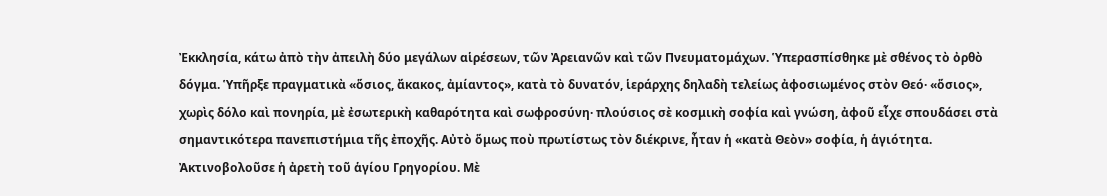Ἐκκλησία, κάτω ἀπὸ τὴν ἀπειλὴ δύο μεγάλων αἱρέσεων, τῶν Ἀρειανῶν καὶ τῶν Πνευματομάχων. Ὑπερασπίσθηκε μὲ σθένος τὸ ὀρθὸ δόγμα. Ὑπῆρξε πραγματικὰ «ὅσιος, ἄκακος, ἀμίαντος», κατὰ τὸ δυνατόν, ἱεράρχης δηλαδὴ τελείως ἀφοσιωμένος στὸν Θεό· «ὅσιος», χωρὶς δόλο καὶ πονηρία, μὲ ἐσωτερικὴ καθαρότητα καὶ σωφροσύνη· πλούσιος σὲ κοσμικὴ σοφία καὶ γνώση, ἀφοῦ εἶχε σπουδάσει στὰ σημαντικότερα πανεπιστήμια τῆς ἐποχῆς. Αὐτὸ ὅμως ποὺ πρωτίστως τὸν διέκρινε, ἦταν ἡ «κατὰ Θεὸν» σοφία, ἡ ἁγιότητα. Ἀκτινοβολοῦσε ἡ ἀρετὴ τοῦ ἁγίου Γρηγορίου. Μὲ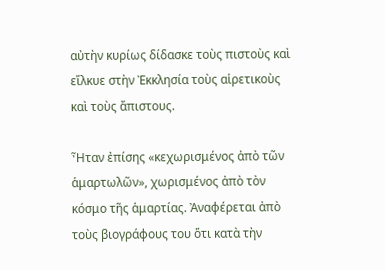αὐτὴν κυρίως δίδασκε τοὺς πιστοὺς καὶ εἵλκυε στὴν Ἐκκλησία τοὺς αἱρετικοὺς καὶ τοὺς ἄπιστους.

Ἦταν ἐπίσης «κεχωρισμένος ἀπὸ τῶν ἁμαρτωλῶν», χωρισμένος ἀπὸ τὸν κόσμο τῆς ἁμαρτίας. Ἀναφέρεται ἀπὸ τοὺς βιογράφους του ὅτι κατὰ τὴν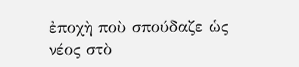ἐποχὴ ποὺ σπούδαζε ὡς νέος στὸ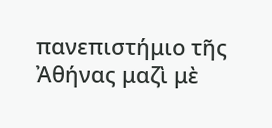πανεπιστήμιο τῆς Ἀθήνας μαζὶ μὲ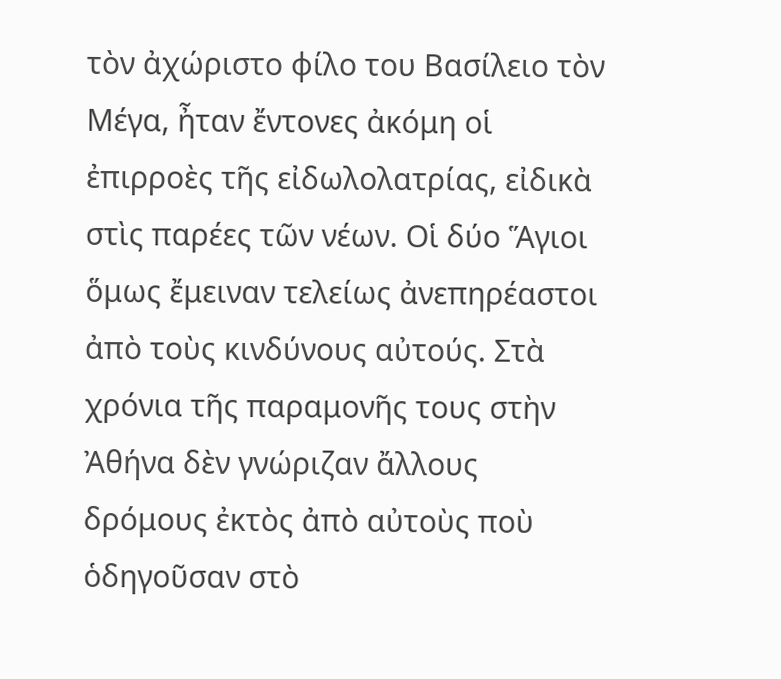τὸν ἀχώριστο φίλο του Βασίλειο τὸν Μέγα, ἦταν ἔντονες ἀκόμη οἱ ἐπιρροὲς τῆς εἰδωλολατρίας, εἰδικὰ στὶς παρέες τῶν νέων. Οἱ δύο Ἅγιοι ὅμως ἔμειναν τελείως ἀνεπηρέαστοι ἀπὸ τοὺς κινδύνους αὐτούς. Στὰ χρόνια τῆς παραμονῆς τους στὴν Ἀθήνα δὲν γνώριζαν ἄλλους δρόμους ἐκτὸς ἀπὸ αὐτοὺς ποὺ ὁδηγοῦσαν στὸ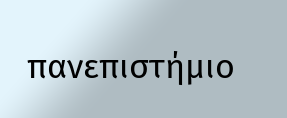πανεπιστήμιο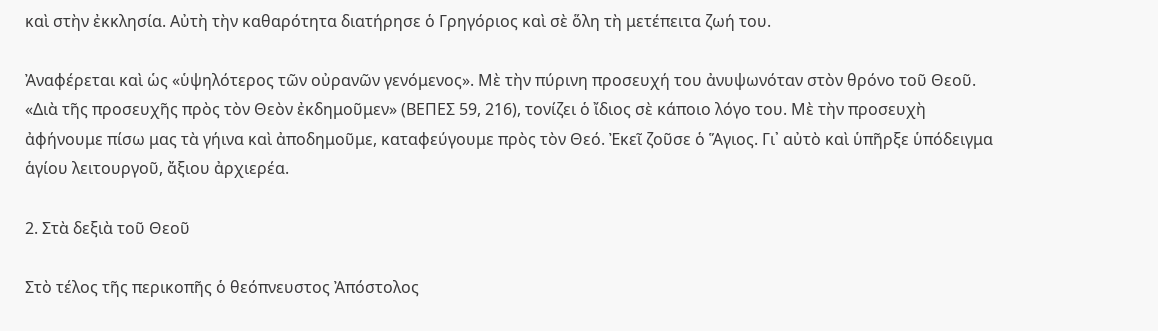καὶ στὴν ἐκκλησία. Αὐτὴ τὴν καθαρότητα διατήρησε ὁ Γρηγόριος καὶ σὲ ὅλη τὴ μετέπειτα ζωή του.

Ἀναφέρεται καὶ ὡς «ὑψηλότερος τῶν οὐρανῶν γενόμενος». Μὲ τὴν πύρινη προσευχή του ἀνυψωνόταν στὸν θρόνο τοῦ Θεοῦ. «Διὰ τῆς προσευχῆς πρὸς τὸν Θεὸν ἐκδημοῦμεν» (ΒΕΠΕΣ 59, 216), τονίζει ὁ ἴδιος σὲ κάποιο λόγο του. Μὲ τὴν προσευχὴ ἀφήνουμε πίσω μας τὰ γήινα καὶ ἀποδημοῦμε, καταφεύγουμε πρὸς τὸν Θεό. Ἐκεῖ ζοῦσε ὁ Ἅγιος. Γι᾿ αὐτὸ καὶ ὑπῆρξε ὑπόδειγμα ἁγίου λειτουργοῦ, ἄξιου ἀρχιερέα.

2. Στὰ δεξιὰ τοῦ Θεοῦ

Στὸ τέλος τῆς περικοπῆς ὁ θεόπνευστος Ἀπόστολος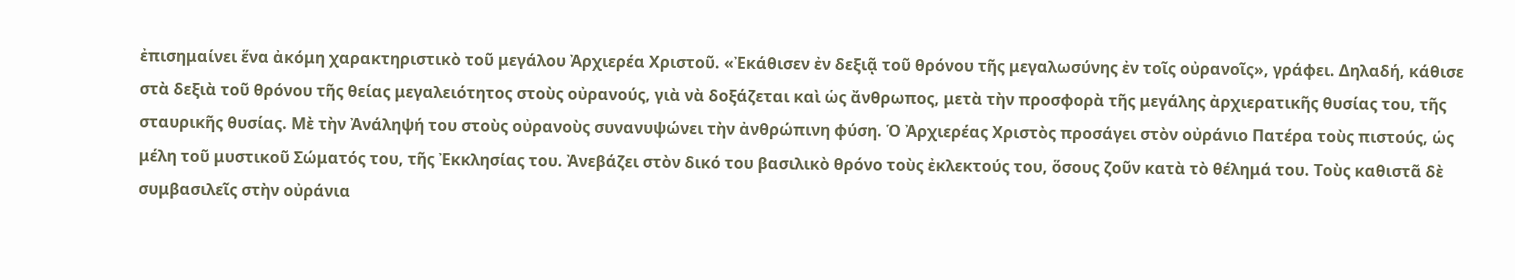ἐπισημαίνει ἕνα ἀκόμη χαρακτηριστικὸ τοῦ μεγάλου Ἀρχιερέα Χριστοῦ. «Ἐκάθισεν ἐν δεξιᾷ τοῦ θρόνου τῆς μεγαλωσύνης ἐν τοῖς οὐρανοῖς», γράφει. Δηλαδή, κάθισε στὰ δεξιὰ τοῦ θρόνου τῆς θείας μεγαλειότητος στοὺς οὐρανούς, γιὰ νὰ δοξάζεται καὶ ὡς ἄνθρωπος, μετὰ τὴν προσφορὰ τῆς μεγάλης ἀρχιερατικῆς θυσίας του, τῆς σταυρικῆς θυσίας. Μὲ τὴν Ἀνάληψή του στοὺς οὐρανοὺς συνανυψώνει τὴν ἀνθρώπινη φύση. Ὁ Ἀρχιερέας Χριστὸς προσάγει στὸν οὐράνιο Πατέρα τοὺς πιστούς, ὡς μέλη τοῦ μυστικοῦ Σώματός του, τῆς Ἐκκλησίας του. Ἀνεβάζει στὸν δικό του βασιλικὸ θρόνο τοὺς ἐκλεκτούς του, ὅσους ζοῦν κατὰ τὸ θέλημά του. Τοὺς καθιστᾶ δὲ συμβασιλεῖς στὴν οὐράνια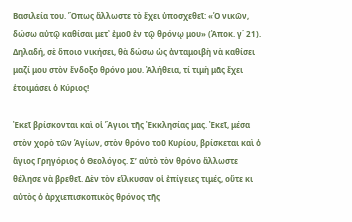Βασιλεία του. Ὅπως ἄλλωστε τὸ ἔχει ὑποσχεθεῖ: «Ὁ νικῶν, δώσω αὐτῷ καθίσαι μετ᾿ ἐμοῦ ἐν τῷ θρόνῳ μου» (Ἀποκ. γ΄ 21). Δηλαδή, σὲ ὅποιο νικήσει, θὰ δώσω ὡς ἀνταμοιβὴ νὰ καθίσει μαζί μου στὸν ἔνδοξο θρόνο μου. Ἀλήθεια, τί τιμὴ μᾶς ἔχει ἑτοιμάσει ὁ Κύριος!

Ἐκεῖ βρίσκονται καὶ οἱ Ἅγιοι τῆς Ἐκκλησίας μας. Ἐκεῖ, μέσα στὸν χορὸ τῶν Ἁγίων, στὸν θρόνο τοῦ Κυρίου, βρίσκεται καὶ ὁ ἅγιος Γρηγόριος ὁ Θεολόγος. Σ’ αὐτὸ τὸν θρόνο ἄλλωστε θέλησε νὰ βρεθεῖ. Δὲν τὸν εἵλκυσαν οἱ ἐπίγειες τιμές, οὔτε κι αὐτὸς ὁ ἀρχιεπισκοπικὸς θρόνος τῆς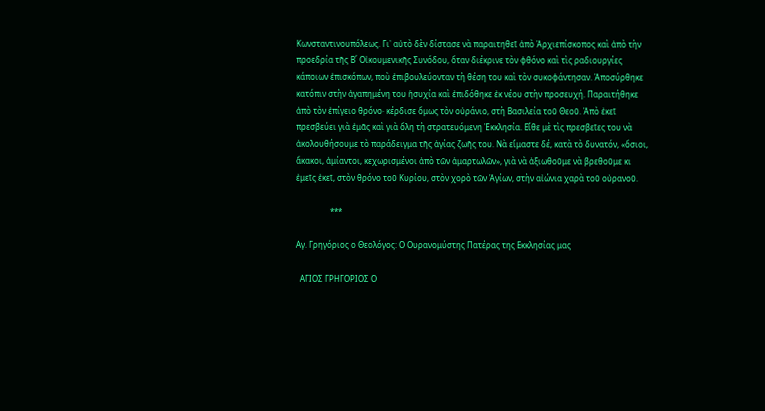Κωνσταντινουπόλεως. Γι᾿ αὐτὸ δὲν δίστασε νὰ παραιτηθεῖ ἀπὸ Ἀρχιεπίσκοπος καὶ ἀπὸ τὴν προεδρία τῆς Β΄ Οἰκουμενικῆς Συνόδου, ὅταν διέκρινε τὸν φθόνο καὶ τὶς ραδιουργίες κάποιων ἐπισκόπων, ποὺ ἐπιβουλεύονταν τὴ θέση του καὶ τὸν συκοφάντησαν. Ἀποσύρθηκε κατόπιν στὴν ἀγαπημένη του ἡσυχία καὶ ἐπιδόθηκε ἐκ νέου στὴν προσευχή. Παραιτήθηκε ἀπὸ τὸν ἐπίγειο θρόνο· κέρδισε ὅμως τὸν οὐράνιο, στὴ Βασιλεία τοῦ Θεοῦ. Ἀπὸ ἐκεῖ πρεσβεύει γιὰ ἐμᾶς καὶ γιὰ ὅλη τὴ στρατευόμενη Ἐκκλησία. Εἴθε μὲ τὶς πρεσβεῖες του νὰ ἀκολουθήσουμε τὸ παράδειγμα τῆς ἁγίας ζωῆς του. Νὰ εἴμαστε δέ, κατὰ τὸ δυνατόν, «ὅσιοι, ἄκακοι, ἀμίαντοι, κεχωρισμένοι ἀπὸ τῶν ἁμαρτωλῶν», γιὰ νὰ ἀξιωθοῦμε νὰ βρεθοῦμε κι ἐμεῖς ἐκεῖ, στὸν θρόνο τοῦ Κυρίου, στὸν χορὸ τῶν Ἁγίων, στὴν αἰώνια χαρὰ τοῦ οὐρανοῦ.

                 ***

Αγ. Γρηγόριος ο Θεολόγος: Ο Ουρανομύστης Πατέρας της Εκκλησίας μας

  ΑΓΙΟΣ ΓΡΗΓΟΡΙΟΣ Ο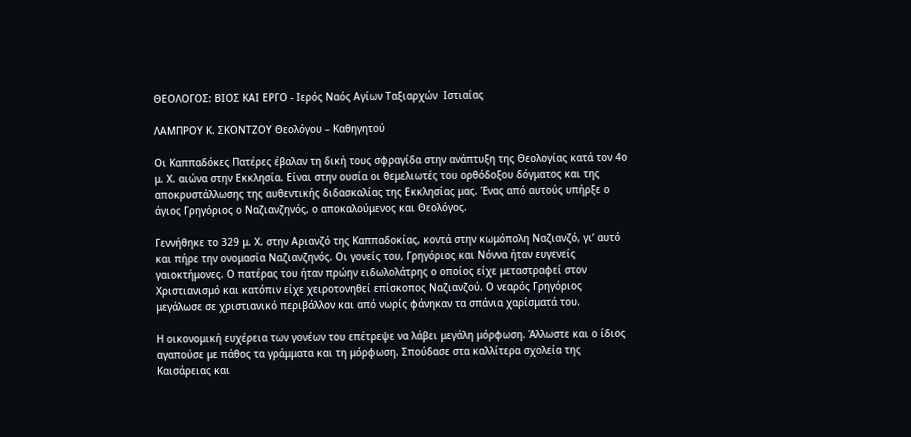ΘΕΟΛΟΓΟΣ: ΒΙΟΣ ΚΑΙ ΕΡΓΟ - Ιερός Ναός Αγίων Ταξιαρχών  Ιστιαίας

ΛΑΜΠΡΟΥ Κ. ΣΚΟΝΤΖΟΥ Θεολόγου – Καθηγητού

Οι Καππαδόκες Πατέρες έβαλαν τη δική τους σφραγίδα στην ανάπτυξη της Θεολογίας κατά τον 4ο μ. Χ. αιώνα στην Εκκλησία. Είναι στην ουσία οι θεμελιωτές του ορθόδοξου δόγματος και της αποκρυστάλλωσης της αυθεντικής διδασκαλίας της Εκκλησίας μας. Ένας από αυτούς υπήρξε ο άγιος Γρηγόριος ο Ναζιανζηνός, ο αποκαλούμενος και Θεολόγος.

Γεννήθηκε το 329 μ. Χ. στην Αριανζό της Καππαδοκίας, κοντά στην κωμόπολη Ναζιανζό, γι’ αυτό και πήρε την ονομασία Ναζιανζηνός. Οι γονείς του, Γρηγόριος και Νόννα ήταν ευγενείς γαιοκτήμονες. Ο πατέρας του ήταν πρώην ειδωλολάτρης ο οποίος είχε μεταστραφεί στον Χριστιανισμό και κατόπιν είχε χειροτονηθεί επίσκοπος Ναζιανζού. Ο νεαρός Γρηγόριος μεγάλωσε σε χριστιανικό περιβάλλον και από νωρίς φάνηκαν τα σπάνια χαρίσματά του.

Η οικονομική ευχέρεια των γονέων του επέτρεψε να λάβει μεγάλη μόρφωση. Άλλωστε και ο ίδιος αγαπούσε με πάθος τα γράμματα και τη μόρφωση. Σπούδασε στα καλλίτερα σχολεία της Καισάρειας και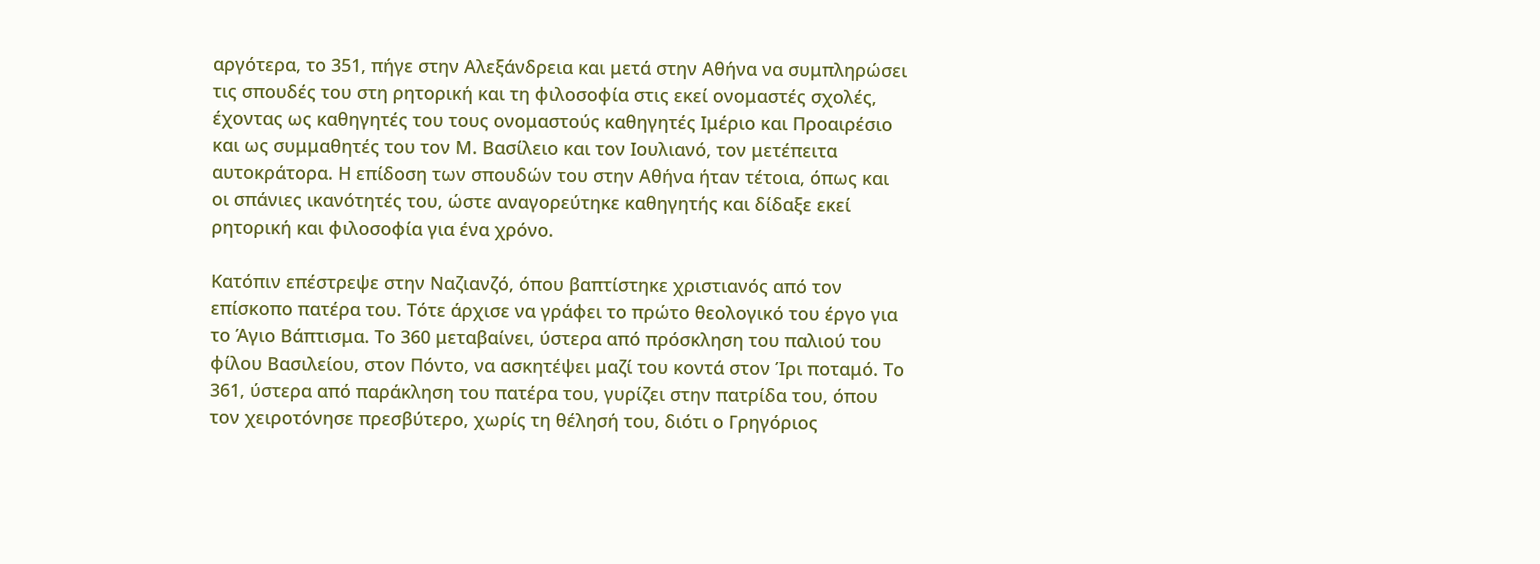αργότερα, το 351, πήγε στην Αλεξάνδρεια και μετά στην Αθήνα να συμπληρώσει τις σπουδές του στη ρητορική και τη φιλοσοφία στις εκεί ονομαστές σχολές, έχοντας ως καθηγητές του τους ονομαστούς καθηγητές Ιμέριο και Προαιρέσιο και ως συμμαθητές του τον Μ. Βασίλειο και τον Ιουλιανό, τον μετέπειτα αυτοκράτορα. Η επίδοση των σπουδών του στην Αθήνα ήταν τέτοια, όπως και οι σπάνιες ικανότητές του, ώστε αναγορεύτηκε καθηγητής και δίδαξε εκεί ρητορική και φιλοσοφία για ένα χρόνο.

Κατόπιν επέστρεψε στην Ναζιανζό, όπου βαπτίστηκε χριστιανός από τον επίσκοπο πατέρα του. Τότε άρχισε να γράφει το πρώτο θεολογικό του έργο για το Άγιο Βάπτισμα. Το 360 μεταβαίνει, ύστερα από πρόσκληση του παλιού του φίλου Βασιλείου, στον Πόντο, να ασκητέψει μαζί του κοντά στον Ίρι ποταμό. Το 361, ύστερα από παράκληση του πατέρα του, γυρίζει στην πατρίδα του, όπου τον χειροτόνησε πρεσβύτερο, χωρίς τη θέλησή του, διότι ο Γρηγόριος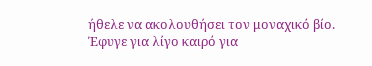ήθελε να ακολουθήσει τον μοναχικό βίο. Έφυγε για λίγο καιρό για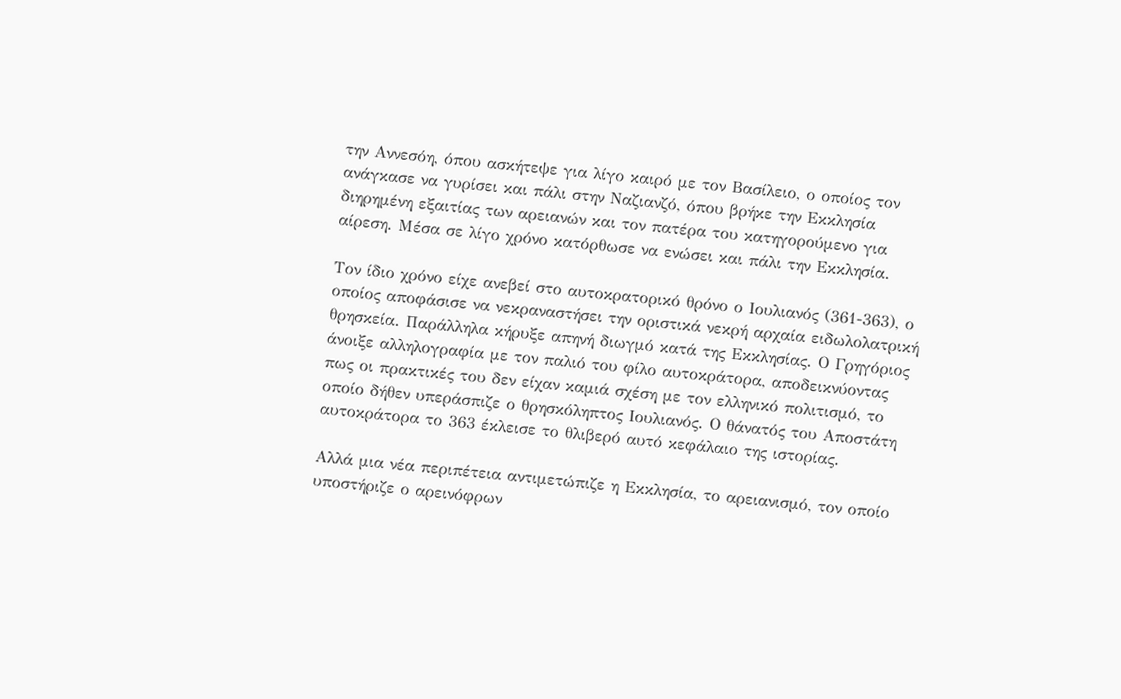την Αννεσόη, όπου ασκήτεψε για λίγο καιρό με τον Βασίλειο, ο οποίος τον ανάγκασε να γυρίσει και πάλι στην Ναζιανζό, όπου βρήκε την Εκκλησία διηρημένη εξαιτίας των αρειανών και τον πατέρα του κατηγορούμενο για αίρεση. Μέσα σε λίγο χρόνο κατόρθωσε να ενώσει και πάλι την Εκκλησία.

Τον ίδιο χρόνο είχε ανεβεί στο αυτοκρατορικό θρόνο ο Ιουλιανός (361-363), ο οποίος αποφάσισε να νεκραναστήσει την οριστικά νεκρή αρχαία ειδωλολατρική θρησκεία. Παράλληλα κήρυξε απηνή διωγμό κατά της Εκκλησίας. Ο Γρηγόριος άνοιξε αλληλογραφία με τον παλιό του φίλο αυτοκράτορα, αποδεικνύοντας πως οι πρακτικές του δεν είχαν καμιά σχέση με τον ελληνικό πολιτισμό, το οποίο δήθεν υπεράσπιζε ο θρησκόληπτος Ιουλιανός. Ο θάνατός του Αποστάτη αυτοκράτορα το 363 έκλεισε το θλιβερό αυτό κεφάλαιο της ιστορίας.

Αλλά μια νέα περιπέτεια αντιμετώπιζε η Εκκλησία, το αρειανισμό, τον οποίο υποστήριζε ο αρεινόφρων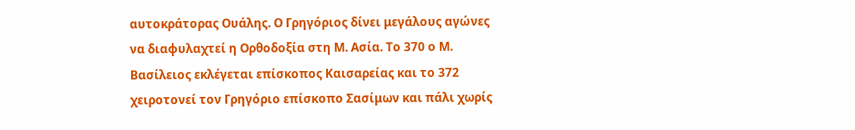αυτοκράτορας Ουάλης. Ο Γρηγόριος δίνει μεγάλους αγώνες να διαφυλαχτεί η Ορθοδοξία στη Μ. Ασία. Το 370 ο Μ. Βασίλειος εκλέγεται επίσκοπος Καισαρείας και το 372 χειροτονεί τον Γρηγόριο επίσκοπο Σασίμων και πάλι χωρίς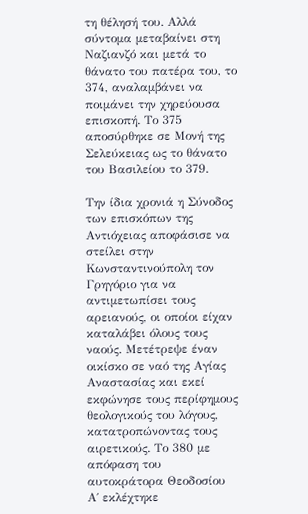τη θέλησή του. Αλλά σύντομα μεταβαίνει στη Ναζιανζό και μετά το θάνατο του πατέρα του, το 374, αναλαμβάνει να ποιμάνει την χηρεύουσα επισκοπή. Το 375 αποσύρθηκε σε Μονή της Σελεύκειας ως το θάνατο του Βασιλείου το 379.

Την ίδια χρονιά η Σύνοδος των επισκόπων της Αντιόχειας αποφάσισε να στείλει στην Κωνσταντινούπολη τον Γρηγόριο για να αντιμετωπίσει τους αρειανούς, οι οποίοι είχαν καταλάβει όλους τους ναούς. Μετέτρεψε έναν οικίσκο σε ναό της Αγίας Αναστασίας και εκεί εκφώνησε τους περίφημους θεολογικούς του λόγους, κατατροπώνοντας τους αιρετικούς. Το 380 με απόφαση του αυτοκράτορα Θεοδοσίου Α΄ εκλέχτηκε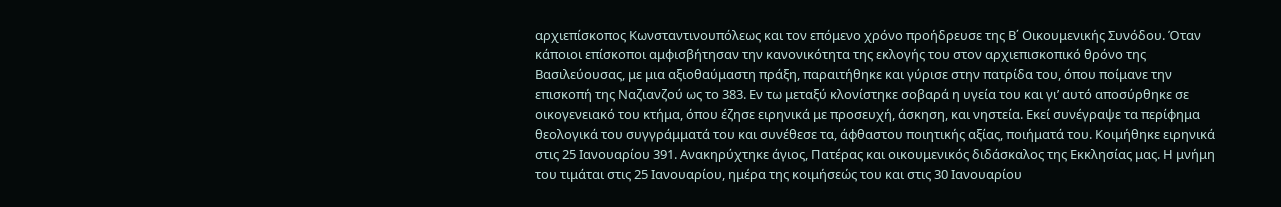αρχιεπίσκοπος Κωνσταντινουπόλεως και τον επόμενο χρόνο προήδρευσε της Β΄ Οικουμενικής Συνόδου. Όταν κάποιοι επίσκοποι αμφισβήτησαν την κανονικότητα της εκλογής του στον αρχιεπισκοπικό θρόνο της Βασιλεύουσας, με μια αξιοθαύμαστη πράξη, παραιτήθηκε και γύρισε στην πατρίδα του, όπου ποίμανε την επισκοπή της Ναζιανζού ως το 383. Εν τω μεταξύ κλονίστηκε σοβαρά η υγεία του και γι’ αυτό αποσύρθηκε σε οικογενειακό του κτήμα, όπου έζησε ειρηνικά με προσευχή, άσκηση, και νηστεία. Εκεί συνέγραψε τα περίφημα θεολογικά του συγγράμματά του και συνέθεσε τα, άφθαστου ποιητικής αξίας, ποιήματά του. Κοιμήθηκε ειρηνικά στις 25 Ιανουαρίου 391. Ανακηρύχτηκε άγιος, Πατέρας και οικουμενικός διδάσκαλος της Εκκλησίας μας. Η μνήμη του τιμάται στις 25 Ιανουαρίου, ημέρα της κοιμήσεώς του και στις 30 Ιανουαρίου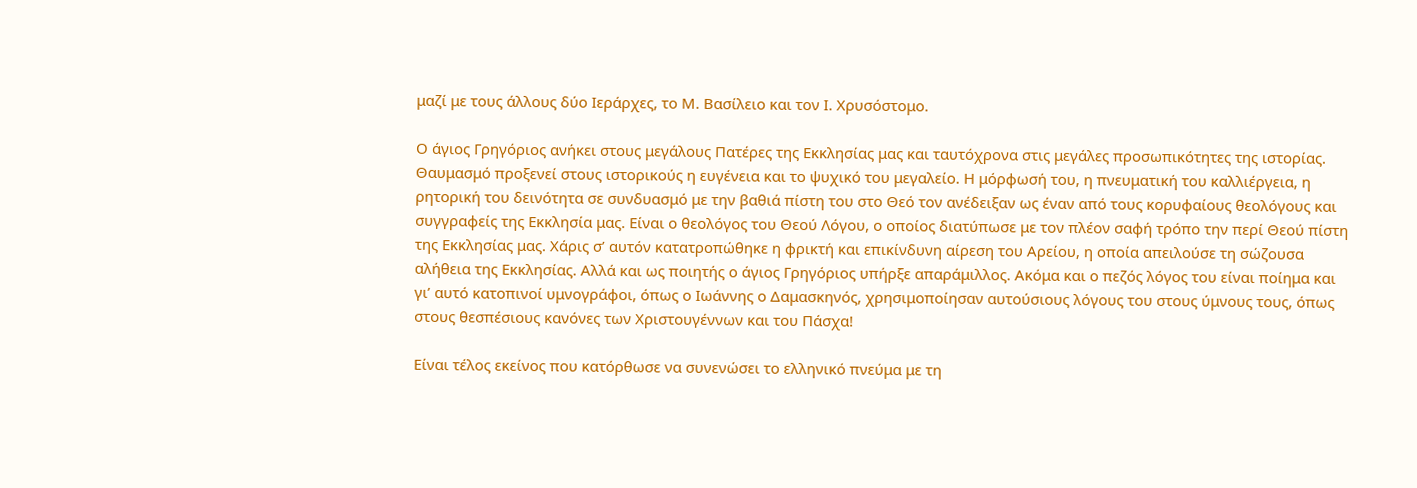μαζί με τους άλλους δύο Ιεράρχες, το Μ. Βασίλειο και τον Ι. Χρυσόστομο.

Ο άγιος Γρηγόριος ανήκει στους μεγάλους Πατέρες της Εκκλησίας μας και ταυτόχρονα στις μεγάλες προσωπικότητες της ιστορίας. Θαυμασμό προξενεί στους ιστορικούς η ευγένεια και το ψυχικό του μεγαλείο. Η μόρφωσή του, η πνευματική του καλλιέργεια, η ρητορική του δεινότητα σε συνδυασμό με την βαθιά πίστη του στο Θεό τον ανέδειξαν ως έναν από τους κορυφαίους θεολόγους και συγγραφείς της Εκκλησία μας. Είναι ο θεολόγος του Θεού Λόγου, ο οποίος διατύπωσε με τον πλέον σαφή τρόπο την περί Θεού πίστη της Εκκλησίας μας. Χάρις σ’ αυτόν κατατροπώθηκε η φρικτή και επικίνδυνη αίρεση του Αρείου, η οποία απειλούσε τη σώζουσα αλήθεια της Εκκλησίας. Αλλά και ως ποιητής ο άγιος Γρηγόριος υπήρξε απαράμιλλος. Ακόμα και ο πεζός λόγος του είναι ποίημα και γι’ αυτό κατοπινοί υμνογράφοι, όπως ο Ιωάννης ο Δαμασκηνός, χρησιμοποίησαν αυτούσιους λόγους του στους ύμνους τους, όπως στους θεσπέσιους κανόνες των Χριστουγέννων και του Πάσχα!

Είναι τέλος εκείνος που κατόρθωσε να συνενώσει το ελληνικό πνεύμα με τη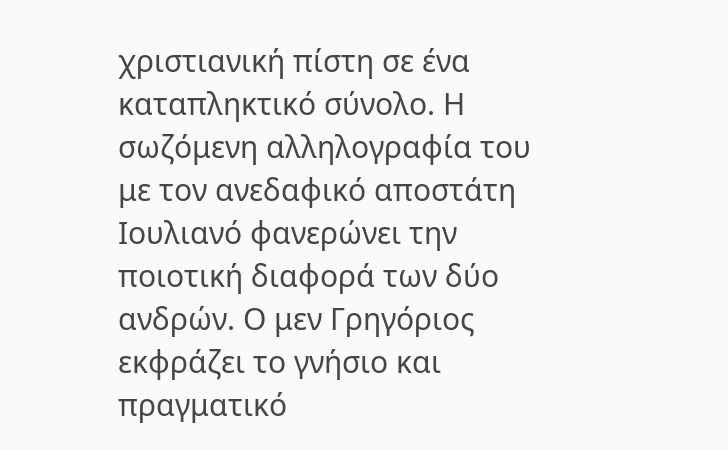χριστιανική πίστη σε ένα καταπληκτικό σύνολο. Η σωζόμενη αλληλογραφία του με τον ανεδαφικό αποστάτη Ιουλιανό φανερώνει την ποιοτική διαφορά των δύο ανδρών. Ο μεν Γρηγόριος εκφράζει το γνήσιο και πραγματικό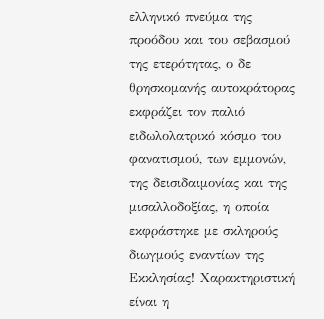ελληνικό πνεύμα της προόδου και του σεβασμού της ετερότητας, ο δε θρησκομανής αυτοκράτορας εκφράζει τον παλιό ειδωλολατρικό κόσμο του φανατισμού, των εμμονών, της δεισιδαιμονίας και της μισαλλοδοξίας, η οποία εκφράστηκε με σκληρούς διωγμούς εναντίων της Εκκλησίας! Χαρακτηριστική είναι η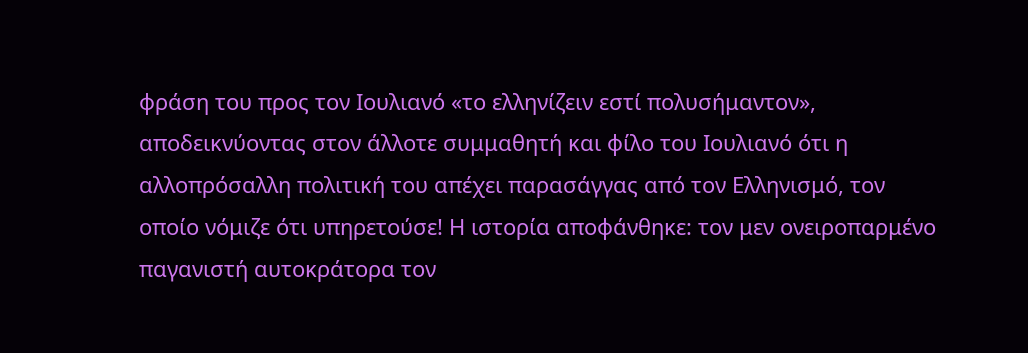φράση του προς τον Ιουλιανό «το ελληνίζειν εστί πολυσήμαντον», αποδεικνύοντας στον άλλοτε συμμαθητή και φίλο του Ιουλιανό ότι η αλλοπρόσαλλη πολιτική του απέχει παρασάγγας από τον Ελληνισμό, τον οποίο νόμιζε ότι υπηρετούσε! Η ιστορία αποφάνθηκε: τον μεν ονειροπαρμένο παγανιστή αυτοκράτορα τον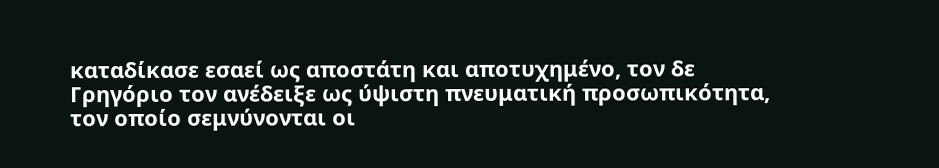καταδίκασε εσαεί ως αποστάτη και αποτυχημένο, τον δε Γρηγόριο τον ανέδειξε ως ύψιστη πνευματική προσωπικότητα, τον οποίο σεμνύνονται οι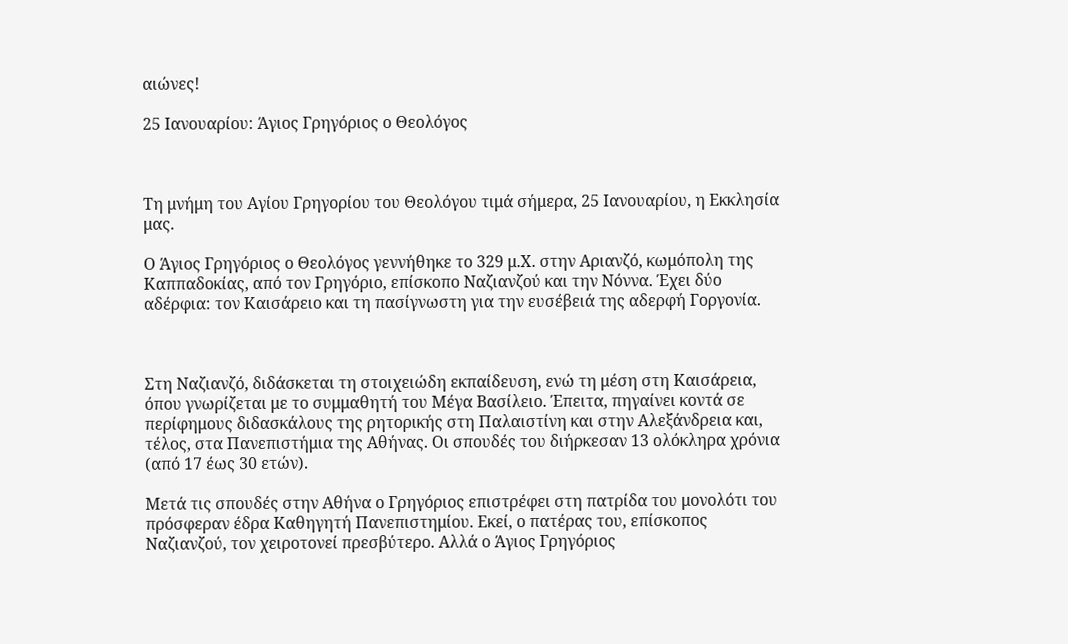αιώνες!

25 Ιανουαρίου: Άγιος Γρηγόριος ο Θεολόγος



Τη μνήμη του Αγίου Γρηγορίου του Θεολόγου τιμά σήμερα, 25 Ιανουαρίου, η Εκκλησία μας.

Ο Άγιος Γρηγόριος ο Θεολόγος γεννήθηκε το 329 μ.Χ. στην Αριανζό, κωμόπολη της Καππαδοκίας, από τον Γρηγόριο, επίσκοπο Ναζιανζού και την Νόννα. Έχει δύο αδέρφια: τον Καισάρειο και τη πασίγνωστη για την ευσέβειά της αδερφή Γοργονία.



Στη Ναζιανζό, διδάσκεται τη στοιχειώδη εκπαίδευση, ενώ τη μέση στη Καισάρεια, όπου γνωρίζεται με το συμμαθητή του Μέγα Βασίλειο. Έπειτα, πηγαίνει κοντά σε περίφημους διδασκάλους της ρητορικής στη Παλαιστίνη και στην Αλεξάνδρεια και, τέλος, στα Πανεπιστήμια της Αθήνας. Οι σπουδές του διήρκεσαν 13 ολόκληρα χρόνια (από 17 έως 30 ετών).

Μετά τις σπουδές στην Αθήνα ο Γρηγόριος επιστρέφει στη πατρίδα του μονολότι του πρόσφεραν έδρα Καθηγητή Πανεπιστημίου. Εκεί, ο πατέρας του, επίσκοπος Ναζιανζού, τον χειροτονεί πρεσβύτερο. Αλλά ο Άγιος Γρηγόριος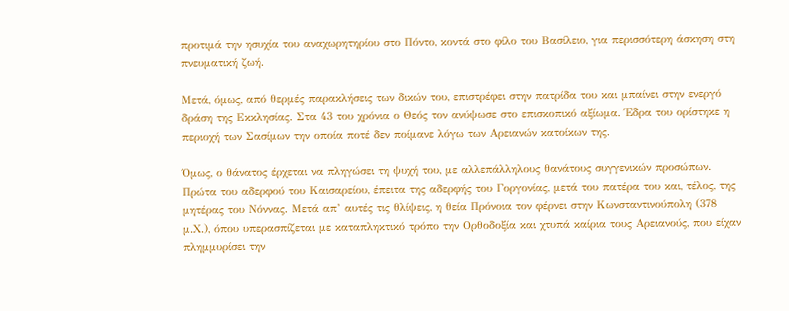προτιμά την ησυχία του αναχωρητηρίου στο Πόντο, κοντά στο φίλο του Βασίλειο, για περισσότερη άσκηση στη πνευματική ζωή.

Μετά, όμως, από θερμές παρακλήσεις των δικών του, επιστρέφει στην πατρίδα του και μπαίνει στην ενεργό δράση της Εκκλησίας. Στα 43 του χρόνια ο Θεός τον ανύψωσε στο επισκοπικό αξίωμα. Έδρα του ορίστηκε η περιοχή των Σασίμων την οποία ποτέ δεν ποίμανε λόγω των Αρειανών κατοίκων της.

Όμως, ο θάνατος έρχεται να πληγώσει τη ψυχή του, με αλλεπάλληλους θανάτους συγγενικών προσώπων. Πρώτα του αδερφού του Καισαρείου, έπειτα της αδερφής του Γοργονίας, μετά του πατέρα του και, τέλος, της μητέρας του Νόννας. Μετά απ’ αυτές τις θλίψεις, η θεία Πρόνοια τον φέρνει στην Κωνσταντινούπολη (378 μ.Χ.), όπου υπερασπίζεται με καταπληκτικό τρόπο την Ορθοδοξία και χτυπά καίρια τους Αρειανούς, που είχαν πλημμυρίσει την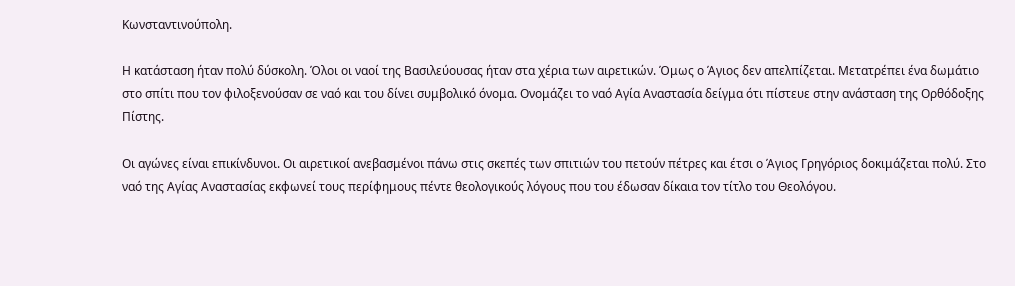Κωνσταντινούπολη.

Η κατάσταση ήταν πολύ δύσκολη. Όλοι οι ναοί της Βασιλεύουσας ήταν στα χέρια των αιρετικών. Όμως ο Άγιος δεν απελπίζεται. Μετατρέπει ένα δωμάτιο στο σπίτι που τον φιλοξενούσαν σε ναό και του δίνει συμβολικό όνομα. Ονομάζει το ναό Αγία Αναστασία δείγμα ότι πίστευε στην ανάσταση της Ορθόδοξης Πίστης.

Οι αγώνες είναι επικίνδυνοι. Οι αιρετικοί ανεβασμένοι πάνω στις σκεπές των σπιτιών του πετούν πέτρες και έτσι ο Άγιος Γρηγόριος δοκιμάζεται πολύ. Στο ναό της Αγίας Αναστασίας εκφωνεί τους περίφημους πέντε θεολογικούς λόγους που του έδωσαν δίκαια τον τίτλο του Θεολόγου.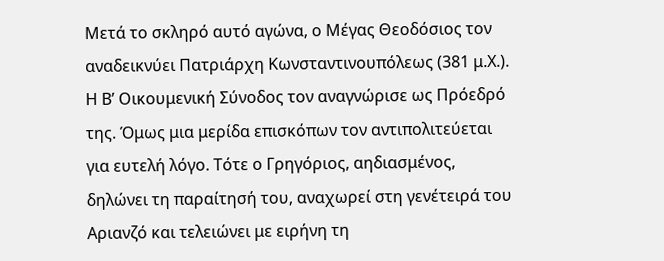Μετά το σκληρό αυτό αγώνα, ο Μέγας Θεοδόσιος τον αναδεικνύει Πατριάρχη Κωνσταντινουπόλεως (381 μ.Χ.). Η Β’ Οικουμενική Σύνοδος τον αναγνώρισε ως Πρόεδρό της. Όμως μια μερίδα επισκόπων τον αντιπολιτεύεται για ευτελή λόγο. Τότε ο Γρηγόριος, αηδιασμένος, δηλώνει τη παραίτησή του, αναχωρεί στη γενέτειρά του Αριανζό και τελειώνει με ειρήνη τη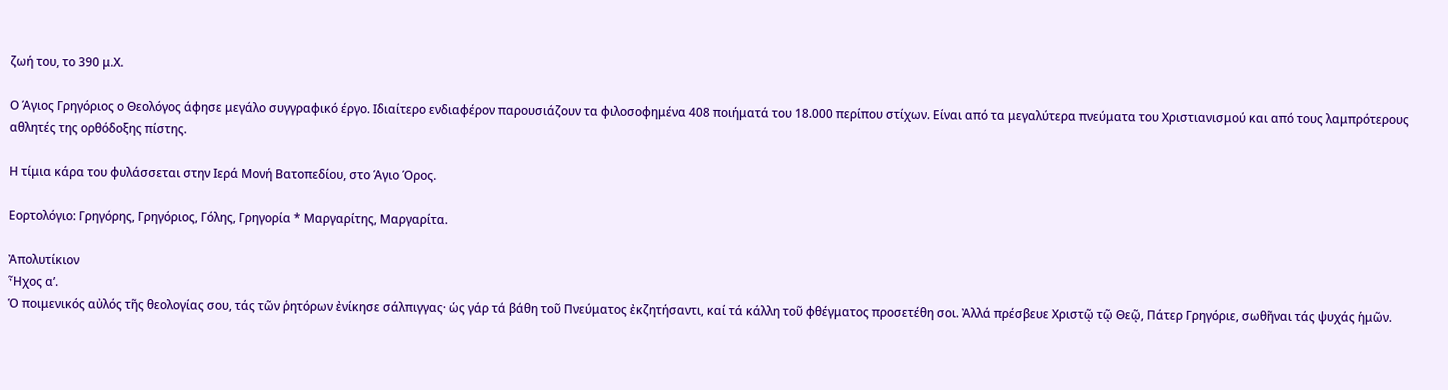ζωή του, το 390 μ.Χ.

Ο Άγιος Γρηγόριος ο Θεολόγος άφησε μεγάλο συγγραφικό έργο. Ιδιαίτερο ενδιαφέρον παρουσιάζουν τα φιλοσοφημένα 408 ποιήματά του 18.000 περίπου στίχων. Είναι από τα μεγαλύτερα πνεύματα του Χριστιανισμού και από τους λαμπρότερους αθλητές της ορθόδοξης πίστης.

Η τίμια κάρα του φυλάσσεται στην Ιερά Μονή Βατοπεδίου, στο Άγιο Όρος.

Εορτολόγιο: Γρηγόρης, Γρηγόριος, Γόλης, Γρηγορία * Μαργαρίτης, Μαργαρίτα.

Ἀπολυτίκιον
Ἦχος α’.
Ὁ ποιμενικός αὐλός τῆς θεολογίας σου, τάς τῶν ῥητόρων ἐνίκησε σάλπιγγας· ὡς γάρ τά βάθη τοῦ Πνεύματος ἐκζητήσαντι, καί τά κάλλη τοῦ φθέγματος προσετέθη σοι. Ἀλλά πρέσβευε Χριστῷ τῷ Θεῷ, Πάτερ Γρηγόριε, σωθῆναι τάς ψυχάς ἡμῶν.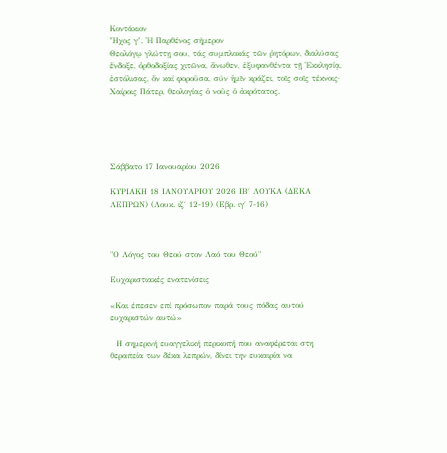Κοντάκιον
Ἦχος γ’. Ἡ Παρθένος σήμερον
Θεολόγῳ γλώττῃ σου, τάς συμπλοκάς τῶν ῥητόρων, διαλύσας ἔνδοξε, ὀρθοδοξίας χιτῶνα, ἄνωθεν, ἐξυφανθέντα τῇ Ἐκκλησίᾳ, ἐστόλισας, ὅν καί φοροῦσα, σύν ἡμῖν κράζει, τοῖς σοῖς τέκνοις· Χαίροις Πάτερ, θεολογίας ὁ νοῦς ὁ ἀκρότατος.





Σάββατο 17 Ιανουαρίου 2026

ΚΥΡΙΑΚΗ 18 ΙΑΝΟΥΑΡΙΟΥ 2026 ΙΒ΄ ΛΟΥΚΑ (ΔΕΚΑ ΛΕΠΡΩΝ) (Λουκ. ιζ΄ 12-19) (Εβρ. ιγ΄ 7-16)



"Ο Λόγος του Θεού στον Λαό του Θεού"

Ευχαριστιακές ενατενίσεις

«Και έπεσεν επί πρόσωπον παρά τους πόδας αυτού ευχαριστών αυτώ»

  Η σημερινή ευαγγελική περικοπή που αναφέρεται στη θεραπεία των δέκα λεπρών, δίνει την ευκαιρία να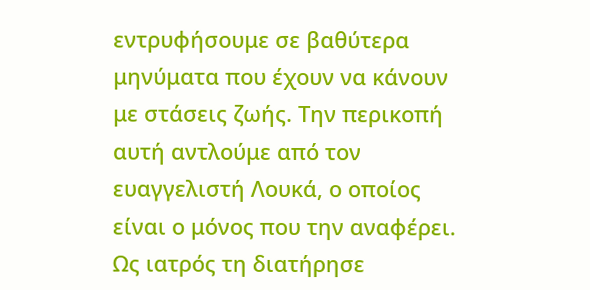εντρυφήσουμε σε βαθύτερα μηνύματα που έχουν να κάνουν με στάσεις ζωής. Την περικοπή αυτή αντλούμε από τον ευαγγελιστή Λουκά, ο οποίος είναι ο μόνος που την αναφέρει. Ως ιατρός τη διατήρησε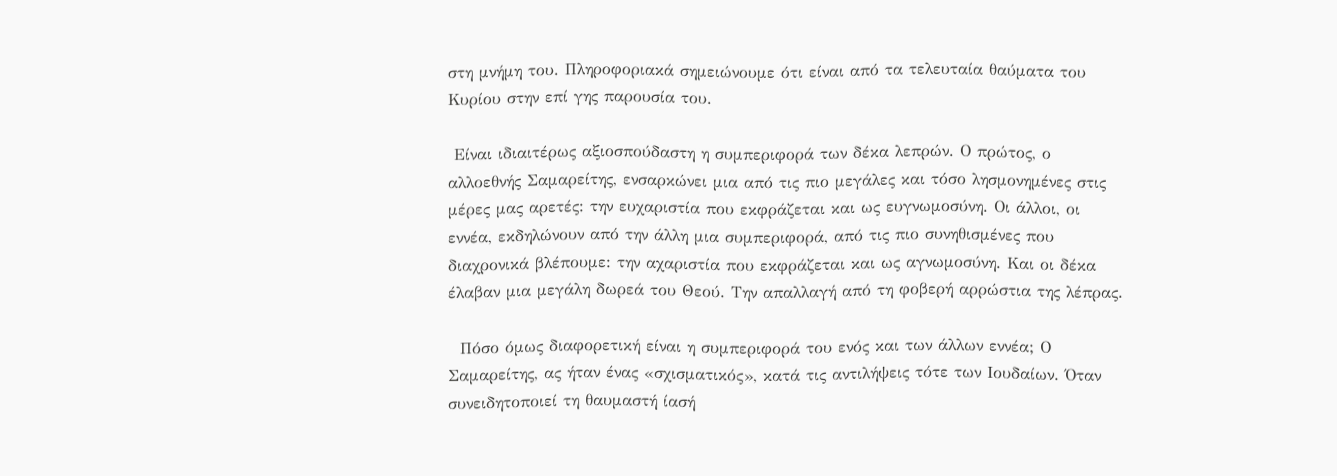στη μνήμη του. Πληροφοριακά σημειώνουμε ότι είναι από τα τελευταία θαύματα του Κυρίου στην επί γης παρουσία του.

 Είναι ιδιαιτέρως αξιοσπούδαστη η συμπεριφορά των δέκα λεπρών. Ο πρώτος, ο αλλοεθνής Σαμαρείτης, ενσαρκώνει μια από τις πιο μεγάλες και τόσο λησμονημένες στις μέρες μας αρετές: την ευχαριστία που εκφράζεται και ως ευγνωμοσύνη. Οι άλλοι, οι εννέα, εκδηλώνουν από την άλλη μια συμπεριφορά, από τις πιο συνηθισμένες που διαχρονικά βλέπουμε: την αχαριστία που εκφράζεται και ως αγνωμοσύνη. Και οι δέκα έλαβαν μια μεγάλη δωρεά του Θεού. Την απαλλαγή από τη φοβερή αρρώστια της λέπρας.

  Πόσο όμως διαφορετική είναι η συμπεριφορά του ενός και των άλλων εννέα; Ο Σαμαρείτης, ας ήταν ένας «σχισματικός», κατά τις αντιλήψεις τότε των Ιουδαίων. Όταν συνειδητοποιεί τη θαυμαστή ίασή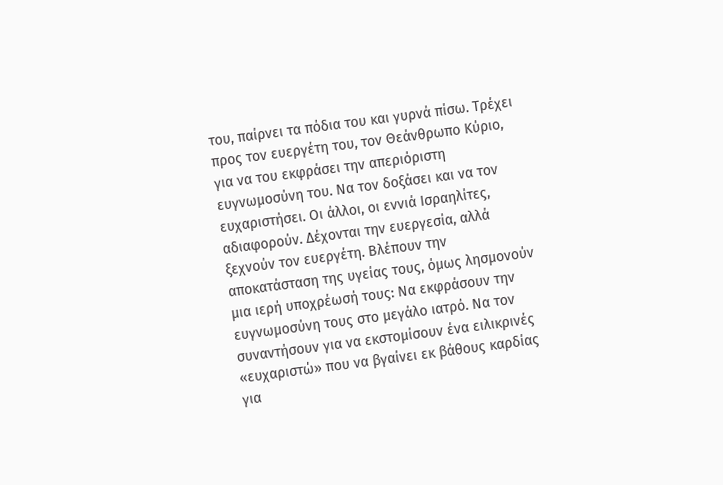του, παίρνει τα πόδια του και γυρνά πίσω. Τρέχει προς τον ευεργέτη του, τον Θεάνθρωπο Κύριο, για να του εκφράσει την απεριόριστη ευγνωμοσύνη του. Να τον δοξάσει και να τον ευχαριστήσει. Οι άλλοι, οι εννιά Ισραηλίτες, αδιαφορούν. Δέχονται την ευεργεσία, αλλά ξεχνούν τον ευεργέτη. Βλέπουν την αποκατάσταση της υγείας τους, όμως λησμονούν μια ιερή υποχρέωσή τους: Να εκφράσουν την ευγνωμοσύνη τους στο μεγάλο ιατρό. Να τον συναντήσουν για να εκστομίσουν ένα ειλικρινές «ευχαριστώ» που να βγαίνει εκ βάθους καρδίας για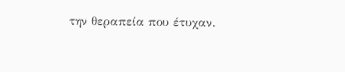την θεραπεία που έτυχαν.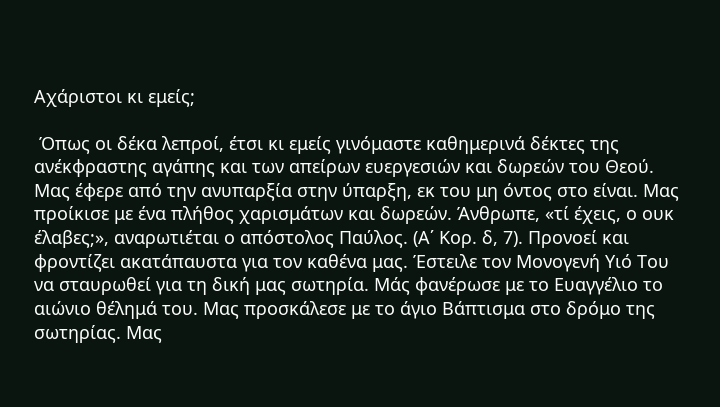Αχάριστοι κι εμείς;

 Όπως οι δέκα λεπροί, έτσι κι εμείς γινόμαστε καθημερινά δέκτες της ανέκφραστης αγάπης και των απείρων ευεργεσιών και δωρεών του Θεού. Μας έφερε από την ανυπαρξία στην ύπαρξη, εκ του μη όντος στο είναι. Μας προίκισε με ένα πλήθος χαρισμάτων και δωρεών. Άνθρωπε, «τί έχεις, ο ουκ έλαβες;», αναρωτιέται ο απόστολος Παύλος. (Α΄ Κορ. δ, 7). Προνοεί και φροντίζει ακατάπαυστα για τον καθένα μας. Έστειλε τον Μονογενή Υιό Του να σταυρωθεί για τη δική μας σωτηρία. Μάς φανέρωσε με το Ευαγγέλιο το αιώνιο θέλημά του. Μας προσκάλεσε με το άγιο Βάπτισμα στο δρόμο της σωτηρίας. Μας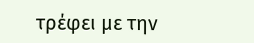τρέφει με την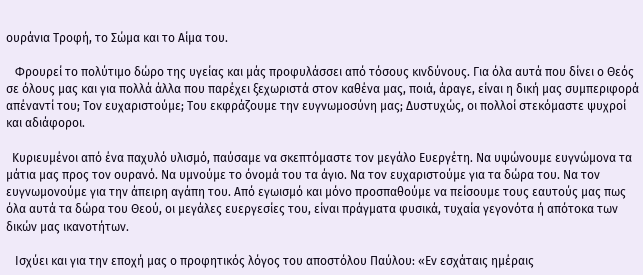ουράνια Τροφή, το Σώμα και το Αίμα του.

   Φρουρεί το πολύτιμο δώρο της υγείας και μάς προφυλάσσει από τόσους κινδύνους. Για όλα αυτά που δίνει ο Θεός σε όλους μας και για πολλά άλλα που παρέχει ξεχωριστά στον καθένα μας, ποιά, άραγε, είναι η δική μας συμπεριφορά απέναντί του; Τον ευχαριστούμε; Του εκφράζουμε την ευγνωμοσύνη μας; Δυστυχώς, οι πολλοί στεκόμαστε ψυχροί και αδιάφοροι.

  Κυριευμένοι από ένα παχυλό υλισμό, παύσαμε να σκεπτόμαστε τον μεγάλο Ευεργέτη. Να υψώνουμε ευγνώμονα τα μάτια μας προς τον ουρανό. Να υμνούμε το όνομά του τα άγιο. Να τον ευχαριστούμε για τα δώρα του. Να τον ευγνωμονούμε για την άπειρη αγάπη του. Από εγωισμό και μόνο προσπαθούμε να πείσουμε τους εαυτούς μας πως όλα αυτά τα δώρα του Θεού, οι μεγάλες ευεργεσίες του, είναι πράγματα φυσικά, τυχαία γεγονότα ή απότοκα των δικών μας ικανοτήτων.

   Ισχύει και για την εποχή μας ο προφητικός λόγος του αποστόλου Παύλου: «Εν εσχάταις ημέραις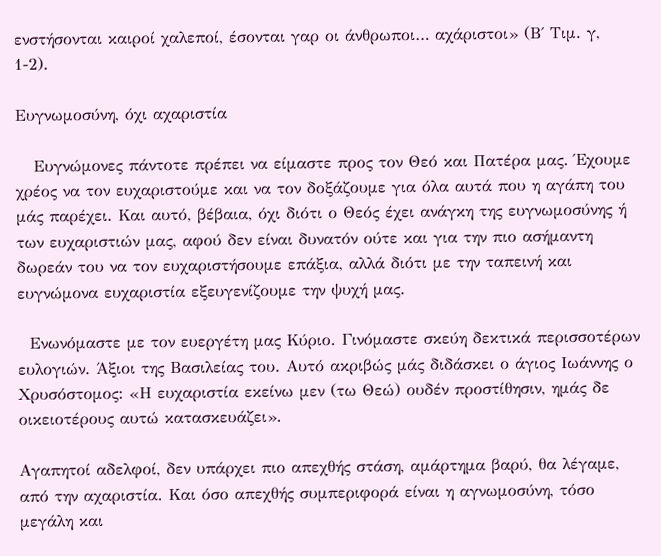ενστήσονται καιροί χαλεποί, έσονται γαρ οι άνθρωποι… αχάριστοι» (Β΄ Τιμ. γ, 1-2).

Ευγνωμοσύνη, όχι αχαριστία

   Ευγνώμονες πάντοτε πρέπει να είμαστε προς τον Θεό και Πατέρα μας. Έχουμε χρέος να τον ευχαριστούμε και να τον δοξάζουμε για όλα αυτά που η αγάπη του μάς παρέχει. Και αυτό, βέβαια, όχι διότι ο Θεός έχει ανάγκη της ευγνωμοσύνης ή των ευχαριστιών μας, αφού δεν είναι δυνατόν ούτε και για την πιο ασήμαντη δωρεάν του να τον ευχαριστήσουμε επάξια, αλλά διότι με την ταπεινή και ευγνώμονα ευχαριστία εξευγενίζουμε την ψυχή μας.

  Ενωνόμαστε με τον ευεργέτη μας Κύριο. Γινόμαστε σκεύη δεκτικά περισσοτέρων ευλογιών. Άξιοι της Βασιλείας του. Αυτό ακριβώς μάς διδάσκει ο άγιος Ιωάννης ο Χρυσόστομος: «Η ευχαριστία εκείνω μεν (τω Θεώ) ουδέν προστίθησιν, ημάς δε οικειοτέρους αυτώ κατασκευάζει».

Αγαπητοί αδελφοί, δεν υπάρχει πιο απεχθής στάση, αμάρτημα βαρύ, θα λέγαμε, από την αχαριστία. Και όσο απεχθής συμπεριφορά είναι η αγνωμοσύνη, τόσο μεγάλη και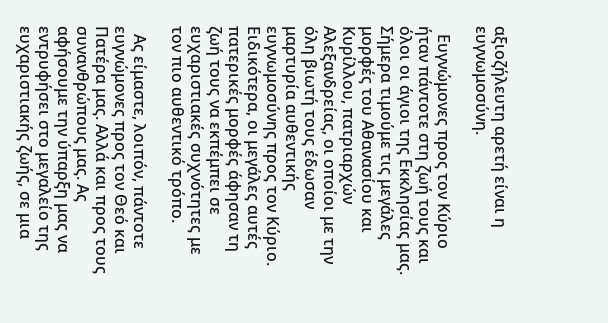αξιοζήλευτη αρετή είναι η ευγνωμοσύνη.

  Ευγνώμονες προς τον Κύριο ήταν πάντοτε στη ζωή τους και όλοι οι άγιοι της Εκκλησίας μας. Σήμερα τιμούμε τις μεγάλες μορφές του Αθανασίου και Κυρίλλου, πατριαρχών Αλεξανδρείας, οι οποίοι με την όλη βιωτή τους έδωσαν μαρτυρία αυθεντικής ευγνωμοσύνης προς τον Κύριο. Ειδικότερα, οι μεγάλες αυτές πατερικές μορφές άφησαν τη ζωή τους να εκπέμπει σε ευχαριστιακές συχνότητες με τον πιο αυθεντικό τρόπο.

  Ας είμαστε, λοιπόν, πάντοτε ευγνώμονες προς τον Θεό και Πατέρα μας. Αλλά και προς τους συνανθρώπους μας. Ας αφήσουμε την ύπαρξη μας να εντρυφήσει στο μεγαλείο της ευχαριστιακής ζωής, σε μια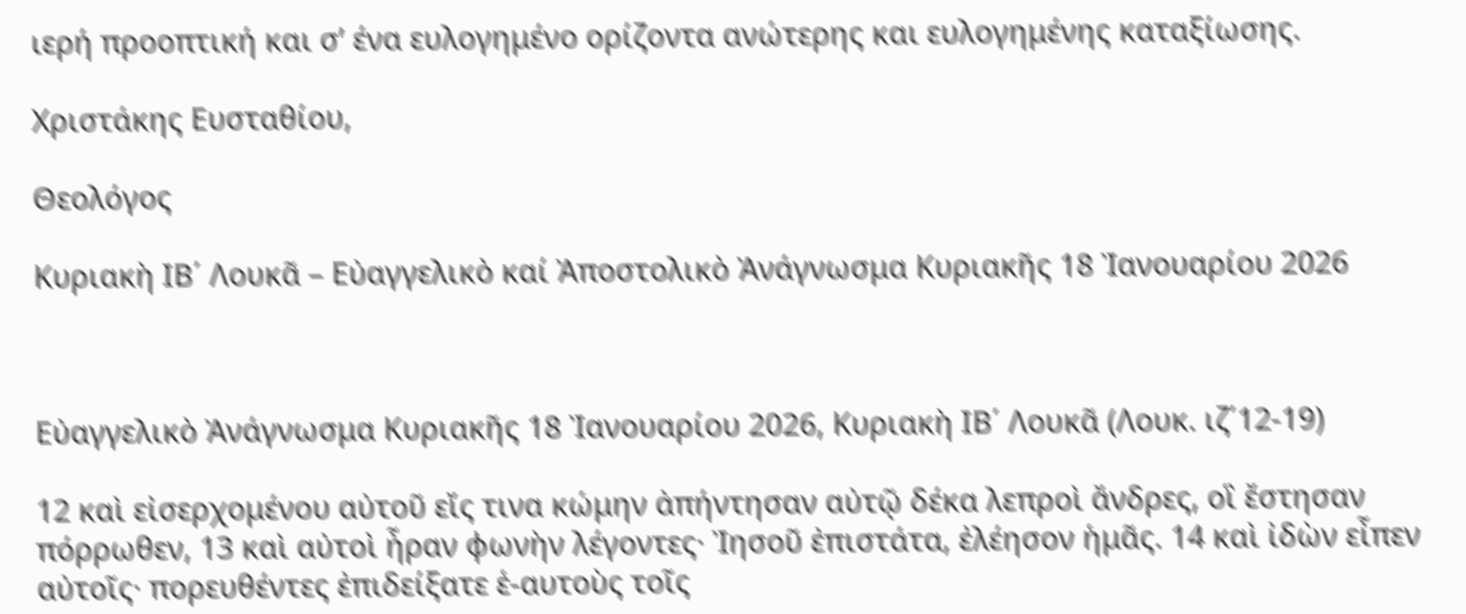ιερή προοπτική και σ’ ένα ευλογημένο ορίζοντα ανώτερης και ευλογημένης καταξίωσης.

Χριστάκης Ευσταθίου,

Θεολόγος

Κυριακὴ ΙΒ΄ Λουκᾶ – Εὐαγγελικὸ καί Ἀποστολικὸ Ἀνάγνωσμα Κυριακῆς 18 Ἰανουαρίου 2026



Εὐαγγελικὸ Ἀνάγνωσμα Κυριακῆς 18 Ἰανουαρίου 2026, Κυριακὴ ΙΒ΄ Λουκᾶ (Λουκ. ιζ΄12-19)

12 καὶ εἰσερχομένου αὐτοῦ εἴς τινα κώμην ἀπήντησαν αὐτῷ δέκα λεπροὶ ἄνδρες, οἳ ἔστησαν πόρρωθεν, 13 καὶ αὐτοὶ ἦραν φωνὴν λέγοντες· Ἰησοῦ ἐπιστάτα, ἐλέησον ἡμᾶς. 14 καὶ ἰδὼν εἶπεν αὐτοῖς· πορευθέντες ἐπιδείξατε ἑ-αυτοὺς τοῖς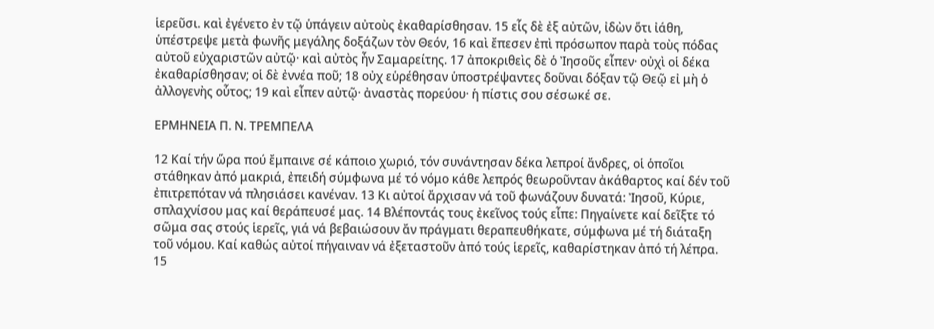ἱερεῦσι. καὶ ἐγένετο ἐν τῷ ὑπάγειν αὐτοὺς ἐκαθαρίσθησαν. 15 εἷς δὲ ἐξ αὐτῶν, ἰδὼν ὅτι ἰάθη, ὑπέστρεψε μετὰ φωνῆς μεγάλης δοξάζων τὸν Θεόν, 16 καὶ ἔπεσεν ἐπὶ πρόσωπον παρὰ τοὺς πόδας αὐτοῦ εὐχαριστῶν αὐτῷ· καὶ αὐτὸς ἦν Σαμαρείτης. 17 ἀποκριθεὶς δὲ ὁ Ἰησοῦς εἶπεν· οὐχὶ οἱ δέκα ἐκαθαρίσθησαν; οἱ δὲ ἐννέα ποῦ; 18 οὐχ εὑρέθησαν ὑποστρέψαντες δοῦναι δόξαν τῷ Θεῷ εἰ μὴ ὁ ἀλλογενὴς οὗτος; 19 καὶ εἶπεν αὐτῷ· ἀναστὰς πορεύου· ἡ πίστις σου σέσωκέ σε.

ΕΡΜΗΝΕΙΑ Π. Ν. ΤΡΕΜΠΕΛΑ

12 Καί τήν ὥρα πού ἔμπαινε σέ κάποιο χωριό, τόν συνάντησαν δέκα λεπροί ἄνδρες, οἱ ὁποῖοι στάθηκαν ἀπό μακριά, ἐπειδή σύμφωνα μέ τό νόμο κάθε λεπρός θεωροῦνταν ἀκάθαρτος καί δέν τοῦ ἐπιτρεπόταν νά πλησιάσει κανέναν. 13 Κι αὐτοί ἄρχισαν νά τοῦ φωνάζουν δυνατά: Ἰησοῦ, Κύριε, σπλαχνίσου μας καί θεράπευσέ μας. 14 Βλέποντάς τους ἐκεῖνος τούς εἶπε: Πηγαίνετε καί δεῖξτε τό σῶμα σας στούς ἱερεῖς, γιά νά βεβαιώσουν ἄν πράγματι θεραπευθήκατε, σύμφωνα μέ τή διάταξη τοῦ νόμου. Καί καθώς αὐτοί πήγαιναν νά ἐξεταστοῦν ἀπό τούς ἱερεῖς, καθαρίστηκαν ἀπό τή λέπρα. 15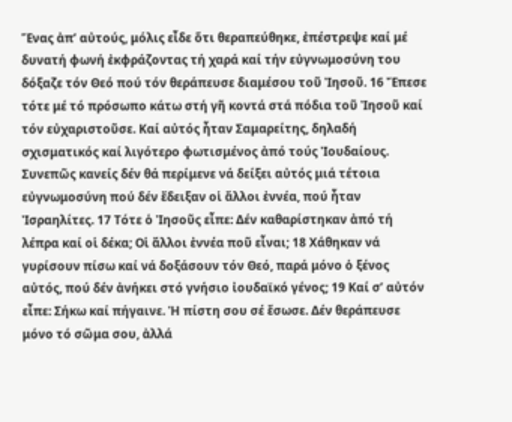Ἕνας ἀπ’ αὐτούς, μόλις εἶδε ὅτι θεραπεύθηκε, ἐπέστρεψε καί μέ δυνατή φωνή ἐκφράζοντας τή χαρά καί τήν εὐγνωμοσύνη του δόξαζε τόν Θεό πού τόν θεράπευσε διαμέσου τοῦ Ἰησοῦ. 16 Ἔπεσε τότε μέ τό πρόσωπο κάτω στή γῆ κοντά στά πόδια τοῦ Ἰησοῦ καί τόν εὐχαριστοῦσε. Καί αὐτός ἦταν Σαμαρείτης, δηλαδή σχισματικός καί λιγότερο φωτισμένος ἀπό τούς Ἰουδαίους. Συνεπῶς κανείς δέν θά περίμενε νά δείξει αὐτός μιά τέτοια εὐγνωμοσύνη πού δέν ἔδειξαν οἱ ἄλλοι ἐννέα, πού ἦταν Ἰσραηλίτες. 17 Τότε ὁ Ἰησοῦς εἶπε: Δέν καθαρίστηκαν ἀπό τή λέπρα καί οἱ δέκα; Οἱ ἄλλοι ἐννέα ποῦ εἶναι; 18 Χάθηκαν νά γυρίσουν πίσω καί νά δοξάσουν τόν Θεό, παρά μόνο ὁ ξένος αὐτός, πού δέν ἀνήκει στό γνήσιο ἰουδαϊκό γένος; 19 Καί σ’ αὐτόν εἶπε: Σήκω καί πήγαινε. Ἡ πίστη σου σέ ἔσωσε. Δέν θεράπευσε μόνο τό σῶμα σου, ἀλλά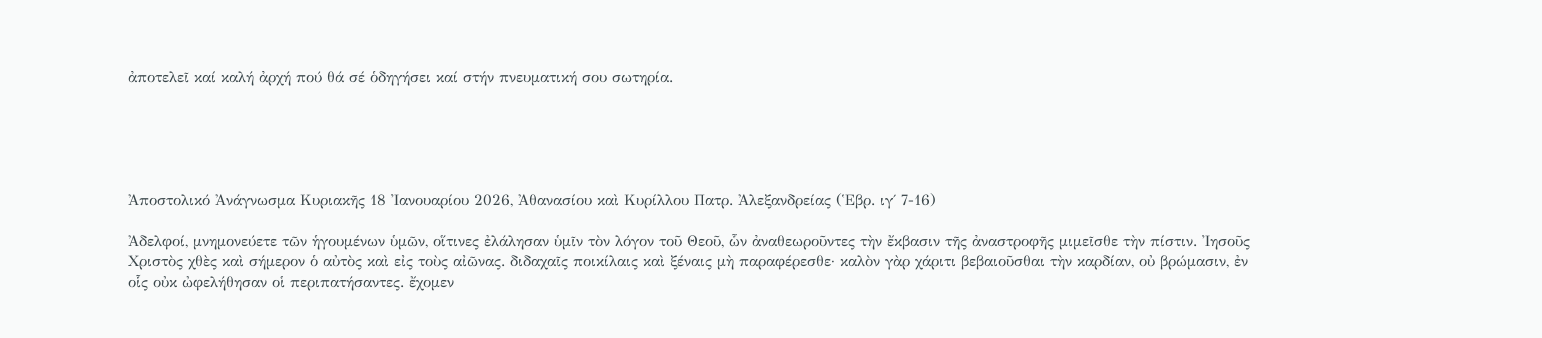ἀποτελεῖ καί καλή ἀρχή πού θά σέ ὁδηγήσει καί στήν πνευματική σου σωτηρία.





Ἀποστολικό Ἀνάγνωσμα Κυριακῆς 18 Ἰανουαρίου 2026, Ἀθανασίου καὶ Κυρίλλου Πατρ. Ἀλεξανδρείας (Ἑβρ. ιγ΄ 7-16)

Ἀδελφοί, μνημονεύετε τῶν ἡγουμένων ὑμῶν, οἵτινες ἐλάλησαν ὑμῖν τὸν λόγον τοῦ Θεοῦ, ὧν ἀναθεωροῦντες τὴν ἔκβασιν τῆς ἀναστροφῆς μιμεῖσθε τὴν πίστιν. Ἰησοῦς Χριστὸς χθὲς καὶ σήμερον ὁ αὐτὸς καὶ εἰς τοὺς αἰῶνας. διδαχαῖς ποικίλαις καὶ ξέναις μὴ παραφέρεσθε· καλὸν γὰρ χάριτι βεβαιοῦσθαι τὴν καρδίαν, οὐ βρώμασιν, ἐν οἷς οὐκ ὠφελήθησαν οἱ περιπατήσαντες. ἔχομεν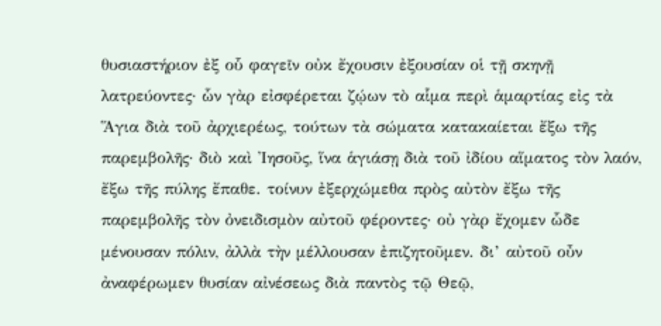θυσιαστήριον ἐξ οὗ φαγεῖν οὐκ ἔχουσιν ἐξουσίαν οἱ τῇ σκηνῇ λατρεύοντες· ὧν γὰρ εἰσφέρεται ζῴων τὸ αἷμα περὶ ἁμαρτίας εἰς τὰ Ἅγια διὰ τοῦ ἀρχιερέως, τούτων τὰ σώματα κατακαίεται ἔξω τῆς παρεμβολῆς· διὸ καὶ Ἰησοῦς, ἵνα ἁγιάσῃ διὰ τοῦ ἰδίου αἵματος τὸν λαόν, ἔξω τῆς πύλης ἔπαθε. τοίνυν ἐξερχώμεθα πρὸς αὐτὸν ἔξω τῆς παρεμβολῆς τὸν ὀνειδισμὸν αὐτοῦ φέροντες· οὐ γὰρ ἔχομεν ὧδε μένουσαν πόλιν, ἀλλὰ τὴν μέλλουσαν ἐπιζητοῦμεν. δι’ αὐτοῦ οὖν ἀναφέρωμεν θυσίαν αἰνέσεως διὰ παντὸς τῷ Θεῷ,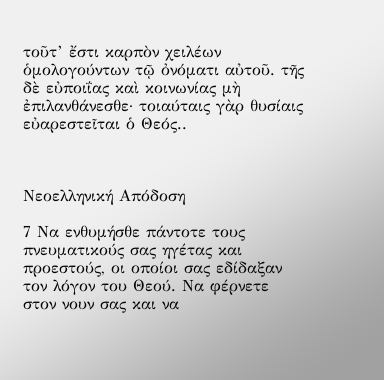τοῦτ’ ἔστι καρπὸν χειλέων ὁμολογούντων τῷ ὀνόματι αὐτοῦ. τῆς δὲ εὐποιΐας καὶ κοινωνίας μὴ ἐπιλανθάνεσθε· τοιαύταις γὰρ θυσίαις εὐαρεστεῖται ὁ Θεός..



Νεοελληνική Απόδοση

7 Να ενθυμήσθε πάντοτε τους πνευματικούς σας ηγέτας και προεστούς, οι οποίοι σας εδίδαξαν τον λόγον του Θεού. Να φέρνετε στον νουν σας και να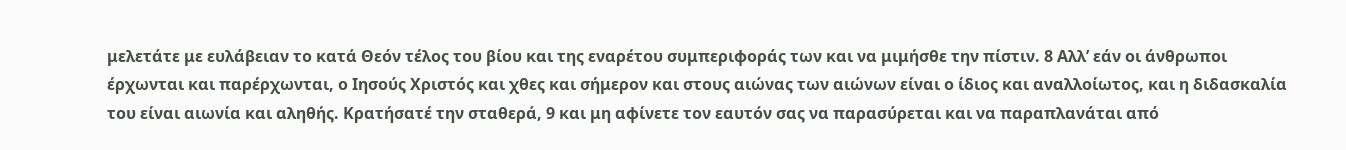μελετάτε με ευλάβειαν το κατά Θεόν τέλος του βίου και της εναρέτου συμπεριφοράς των και να μιμήσθε την πίστιν. 8 Αλλ’ εάν οι άνθρωποι έρχωνται και παρέρχωνται, ο Ιησούς Χριστός και χθες και σήμερον και στους αιώνας των αιώνων είναι ο ίδιος και αναλλοίωτος, και η διδασκαλία του είναι αιωνία και αληθής. Κρατήσατέ την σταθερά, 9 και μη αφίνετε τον εαυτόν σας να παρασύρεται και να παραπλανάται από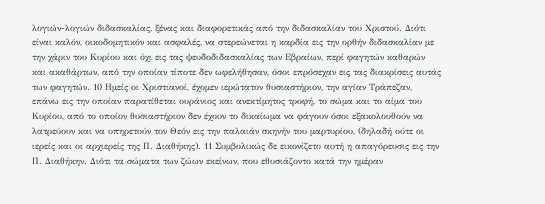λογιών-λογιών διδασκαλίας, ξένας και διαφορετικάς από την διδασκαλίαν του Χριστού. Διότι είναι καλόν, οικοδομητικόν και ασφαλές, να στερεώνεται η καρδία εις την ορθήν διδασκαλίαν με την χάριν του Κυρίου και όχι εις τας ψευδοδιδασκαλίας των Εβραίων, περί φαγητών καθαρών και ακαθάρτων, από την οποίαν τίποτε δεν ωφελήθησαν, όσοι επρόσεχαν εις τας διακρίσεις αυτάς των φαγητών. 10 Ημείς οι Χριστιανοί, έχομεν ιερώτατον θυσιαστήριον, την αγίαν Τράπεζαν, επάνω εις την οποίαν παρατίθεται ουράνιος και ανεκτίμητος τροφή, το σώμα και το αίμα του Κυρίου, από το οποίον θυσιαστήριον δεν έχουν το δικαίωμα να φάγουν όσοι εξακολουθούν να λατρεύουν και να υπηρετούν τον Θεόν εις την παλαιάν σκηνήν του μαρτυρίου, (δηλαδή ούτε οι ιερείς και οι αρχιερείς της Π. Διαθήκης). 11 Συμβολικώς δε εικονίζετο αυτή η απαγόρευσις εις την Π. Διαθήκην. Διότι τα σώματα των ζώων εκείνων, που εθυσιάζοντο κατά την ημέραν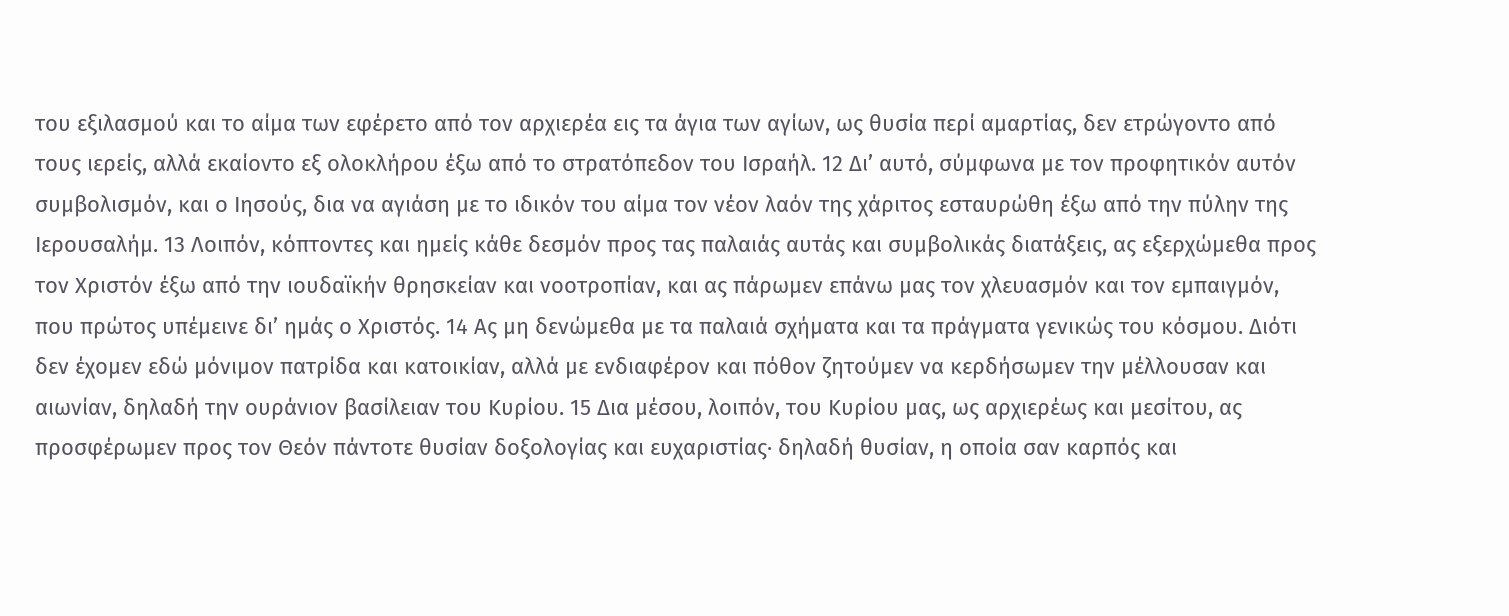του εξιλασμού και το αίμα των εφέρετο από τον αρχιερέα εις τα άγια των αγίων, ως θυσία περί αμαρτίας, δεν ετρώγοντο από τους ιερείς, αλλά εκαίοντο εξ ολοκλήρου έξω από το στρατόπεδον του Ισραήλ. 12 Δι’ αυτό, σύμφωνα με τον προφητικόν αυτόν συμβολισμόν, και ο Ιησούς, δια να αγιάση με το ιδικόν του αίμα τον νέον λαόν της χάριτος εσταυρώθη έξω από την πύλην της Ιερουσαλήμ. 13 Λοιπόν, κόπτοντες και ημείς κάθε δεσμόν προς τας παλαιάς αυτάς και συμβολικάς διατάξεις, ας εξερχώμεθα προς τον Χριστόν έξω από την ιουδαϊκήν θρησκείαν και νοοτροπίαν, και ας πάρωμεν επάνω μας τον χλευασμόν και τον εμπαιγμόν, που πρώτος υπέμεινε δι’ ημάς ο Χριστός. 14 Ας μη δενώμεθα με τα παλαιά σχήματα και τα πράγματα γενικώς του κόσμου. Διότι δεν έχομεν εδώ μόνιμον πατρίδα και κατοικίαν, αλλά με ενδιαφέρον και πόθον ζητούμεν να κερδήσωμεν την μέλλουσαν και αιωνίαν, δηλαδή την ουράνιον βασίλειαν του Κυρίου. 15 Δια μέσου, λοιπόν, του Κυρίου μας, ως αρχιερέως και μεσίτου, ας προσφέρωμεν προς τον Θεόν πάντοτε θυσίαν δοξολογίας και ευχαριστίας· δηλαδή θυσίαν, η οποία σαν καρπός και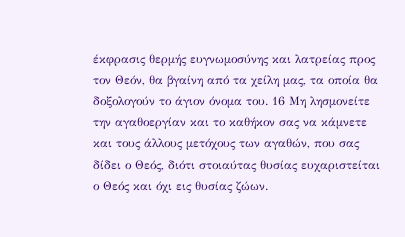έκφρασις θερμής ευγνωμοσύνης και λατρείας προς τον Θεόν, θα βγαίνη από τα χείλη μας, τα οποία θα δοξολογούν το άγιον όνομα του. 16 Μη λησμονείτε την αγαθοεργίαν και το καθήκον σας να κάμνετε και τους άλλους μετόχους των αγαθών, που σας δίδει ο Θεός, διότι στοιαύτας θυσίας ευχαριστείται ο Θεός και όχι εις θυσίας ζώων.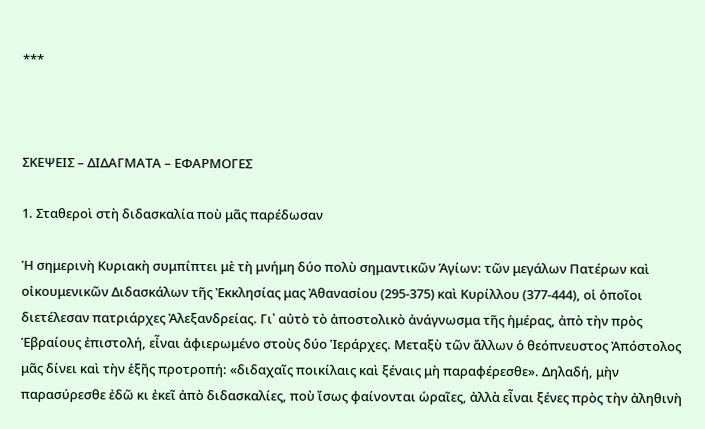***



ΣΚΕΨΕΙΣ – ΔΙΔΑΓΜΑΤΑ – ΕΦΑΡΜΟΓΕΣ

1. Σταθεροὶ στὴ διδασκαλία ποὺ μᾶς παρέδωσαν

Ἡ σημερινὴ Κυριακὴ συμπίπτει μὲ τὴ μνήμη δύο πολὺ σημαντικῶν Ἁγίων: τῶν μεγάλων Πατέρων καὶ οἰκουμενικῶν Διδασκάλων τῆς Ἐκκλησίας μας Ἀθανασίου (295-375) καὶ Κυρίλλου (377-444), οἱ ὁποῖοι διετέλεσαν πατριάρχες Ἀλεξανδρείας. Γι᾿ αὐτὸ τὸ ἀποστολικὸ ἀνάγνωσμα τῆς ἡμέρας, ἀπὸ τὴν πρὸς Ἑβραίους ἐπιστολή, εἶναι ἀφιερωμένο στοὺς δύο Ἱεράρχες. Μεταξὺ τῶν ἄλλων ὁ θεόπνευστος Ἀπόστολος μᾶς δίνει καὶ τὴν ἑξῆς προτροπή: «διδαχαῖς ποικίλαις καὶ ξέναις μὴ παραφέρεσθε». Δηλαδή, μὴν παρασύρεσθε ἐδῶ κι ἐκεῖ ἀπὸ διδασκαλίες, ποὺ ἴσως φαίνονται ὡραῖες, ἀλλὰ εἶναι ξένες πρὸς τὴν ἀληθινὴ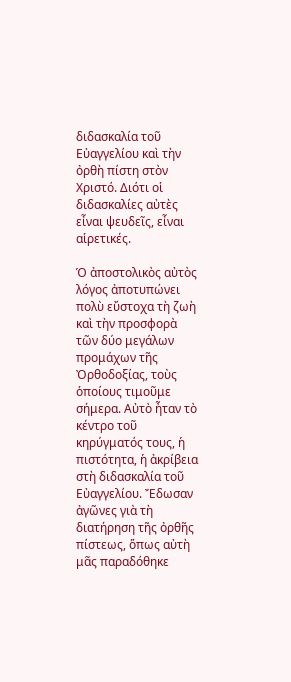διδασκαλία τοῦ Εὐαγγελίου καὶ τὴν ὀρθὴ πίστη στὸν Χριστό. Διότι οἱ διδασκαλίες αὐτὲς εἶναι ψευδεῖς, εἶναι αἱρετικές.

Ὁ ἀποστολικὸς αὐτὸς λόγος ἀποτυπώνει πολὺ εὔστοχα τὴ ζωὴ καὶ τὴν προσφορὰ τῶν δύο μεγάλων προμάχων τῆς Ὀρθοδοξίας, τοὺς ὁποίους τιμοῦμε σήμερα. Αὐτὸ ἦταν τὸ κέντρο τοῦ κηρύγματός τους, ἡ πιστότητα, ἡ ἀκρίβεια στὴ διδασκαλία τοῦ Εὐαγγελίου. Ἔδωσαν ἀγῶνες γιὰ τὴ διατήρηση τῆς ὀρθῆς πίστεως, ὅπως αὐτὴ μᾶς παραδόθηκε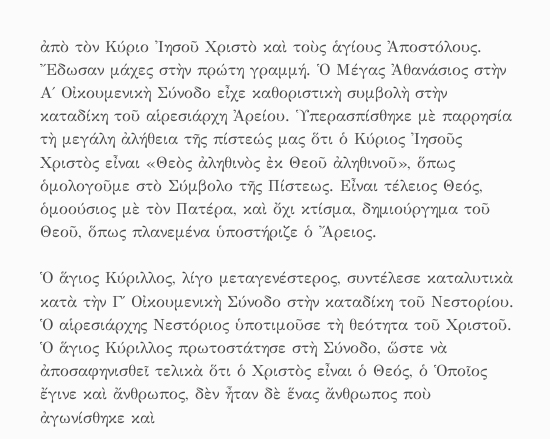ἀπὸ τὸν Κύριο Ἰησοῦ Χριστὸ καὶ τοὺς ἁγίους Ἀποστόλους. Ἔδωσαν μάχες στὴν πρώτη γραμμή. Ὁ Μέγας Ἀθανάσιος στὴν Α΄ Οἰκουμενικὴ Σύνοδο εἶχε καθοριστικὴ συμβολὴ στὴν καταδίκη τοῦ αἱρεσιάρχη Ἀρείου. Ὑπερασπίσθηκε μὲ παρρησία τὴ μεγάλη ἀλήθεια τῆς πίστεώς μας ὅτι ὁ Κύριος Ἰησοῦς Χριστὸς εἶναι «Θεὸς ἀληθινὸς ἐκ Θεοῦ ἀληθινοῦ», ὅπως ὁμολογοῦμε στὸ Σύμβολο τῆς Πίστεως. Εἶναι τέλειος Θεός, ὁμοούσιος μὲ τὸν Πατέρα, καὶ ὄχι κτίσμα, δημιούργημα τοῦ Θεοῦ, ὅπως πλανεμένα ὑποστήριζε ὁ Ἄρειος.

Ὁ ἅγιος Κύριλλος, λίγο μεταγενέστερος, συντέλεσε καταλυτικὰ κατὰ τὴν Γ΄ Οἰκουμενικὴ Σύνοδο στὴν καταδίκη τοῦ Νεστορίου. Ὁ αἱρεσιάρχης Νεστόριος ὑποτιμοῦσε τὴ θεότητα τοῦ Χριστοῦ. Ὁ ἅγιος Κύριλλος πρωτοστάτησε στὴ Σύνοδο, ὥστε νὰ ἀποσαφηνισθεῖ τελικὰ ὅτι ὁ Χριστὸς εἶναι ὁ Θεός, ὁ Ὁποῖος ἔγινε καὶ ἄνθρωπος, δὲν ἦταν δὲ ἕνας ἄνθρωπος ποὺ ἀγωνίσθηκε καὶ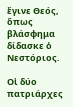ἔγινε Θεός, ὅπως βλάσφημα δίδασκε ὁ Νεστόριος.

Οἱ δύο πατριάρχες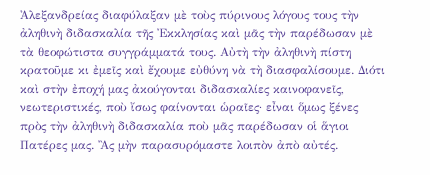Ἀλεξανδρείας διαφύλαξαν μὲ τοὺς πύρινους λόγους τους τὴν ἀληθινὴ διδασκαλία τῆς Ἐκκλησίας καὶ μᾶς τὴν παρέδωσαν μὲ τὰ θεοφώτιστα συγγράμματά τους. Αὐτὴ τὴν ἀληθινὴ πίστη κρατοῦμε κι ἐμεῖς καὶ ἔχουμε εὐθύνη νὰ τὴ διασφαλίσουμε. Διότι καὶ στὴν ἐποχή μας ἀκούγονται διδασκαλίες καινοφανεῖς, νεωτεριστικές, ποὺ ἴσως φαίνονται ὡραῖες· εἶναι ὅμως ξένες πρὸς τὴν ἀληθινὴ διδασκαλία ποὺ μᾶς παρέδωσαν οἱ ἅγιοι Πατέρες μας. Ἂς μὴν παρασυρόμαστε λοιπὸν ἀπὸ αὐτές.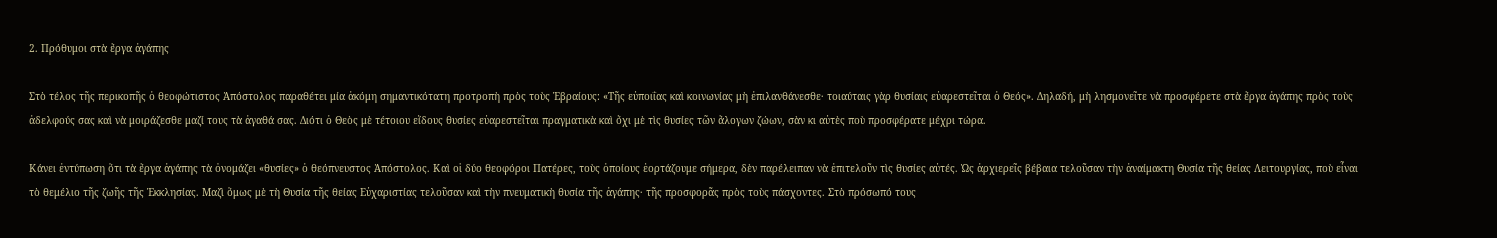2. Πρόθυμοι στὰ ἔργα ἀγάπης

Στὸ τέλος τῆς περικοπῆς ὁ θεοφώτιστος Ἀπόστολος παραθέτει μία ἀκόμη σημαντικότατη προτροπὴ πρὸς τοὺς Ἑβραίους: «Τῆς εὐποιΐας καὶ κοινωνίας μὴ ἐπιλανθάνεσθε· τοιαύταις γὰρ θυσίαις εὐαρεστεῖται ὁ Θεός». Δηλαδή, μὴ λησμονεῖτε νὰ προσφέρετε στὰ ἔργα ἀγάπης πρὸς τοὺς ἀδελφούς σας καὶ νὰ μοιράζεσθε μαζί τους τὰ ἀγαθά σας. Διότι ὁ Θεὸς μὲ τέτοιου εἴδους θυσίες εὐαρεστεῖται πραγματικὰ καὶ ὄχι μὲ τὶς θυσίες τῶν ἄλογων ζώων, σὰν κι αὐτὲς ποὺ προσφέρατε μέχρι τώρα.

Κάνει ἐντύπωση ὅτι τὰ ἔργα ἀγάπης τὰ ὀνομάζει «θυσίες» ὁ θεόπνευστος Ἀπόστολος. Καὶ οἱ δύο θεοφόροι Πατέρες, τοὺς ὁποίους ἑορτάζουμε σήμερα, δὲν παρέλειπαν νὰ ἐπιτελοῦν τὶς θυσίες αὐτές. Ὡς ἀρχιερεῖς βέβαια τελοῦσαν τὴν ἀναίμακτη Θυσία τῆς θείας Λειτουργίας, ποὺ εἶναι τὸ θεμέλιο τῆς ζωῆς τῆς Ἐκκλησίας. Μαζὶ ὅμως μὲ τὴ Θυσία τῆς θείας Εὐχαριστίας τελοῦσαν καὶ τὴν πνευματικὴ θυσία τῆς ἀγάπης· τῆς προσφορᾶς πρὸς τοὺς πάσχοντες. Στὸ πρόσωπό τους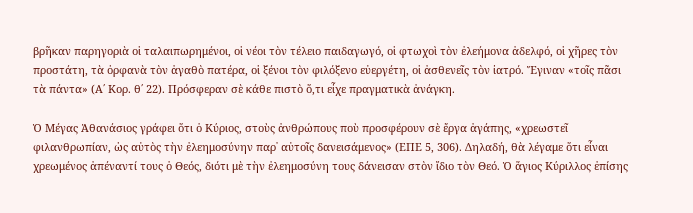βρῆκαν παρηγοριὰ οἱ ταλαιπωρημένοι, οἱ νέοι τὸν τέλειο παιδαγωγό, οἱ φτωχοὶ τὸν ἐλεήμονα ἀδελφό, οἱ χῆρες τὸν προστάτη, τὰ ὀρφανὰ τὸν ἀγαθὸ πατέρα, οἱ ξένοι τὸν φιλόξενο εὐεργέτη, οἱ ἀσθενεῖς τὸν ἰατρό. Ἔγιναν «τοῖς πᾶσι τὰ πάντα» (Α΄ Κορ. θ΄ 22). Πρόσφεραν σὲ κάθε πιστὸ ὅ,τι εἶχε πραγματικὰ ἀνάγκη.

Ὁ Μέγας Ἀθανάσιος γράφει ὅτι ὁ Κύριος, στοὺς ἀνθρώπους ποὺ προσφέρουν σὲ ἔργα ἀγάπης, «χρεωστεῖ φιλανθρωπίαν, ὡς αὐτὸς τὴν ἐλεημοσύνην παρ᾿ αὐτοῖς δανεισάμενος» (ΕΠΕ 5, 306). Δηλαδή, θὰ λέγαμε ὅτι εἶναι χρεωμένος ἀπέναντί τους ὁ Θεός, διότι μὲ τὴν ἐλεημοσύνη τους δάνεισαν στὸν ἴδιο τὸν Θεό. Ὁ ἅγιος Κύριλλος ἐπίσης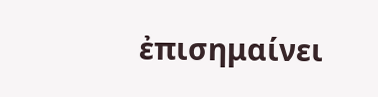ἐπισημαίνει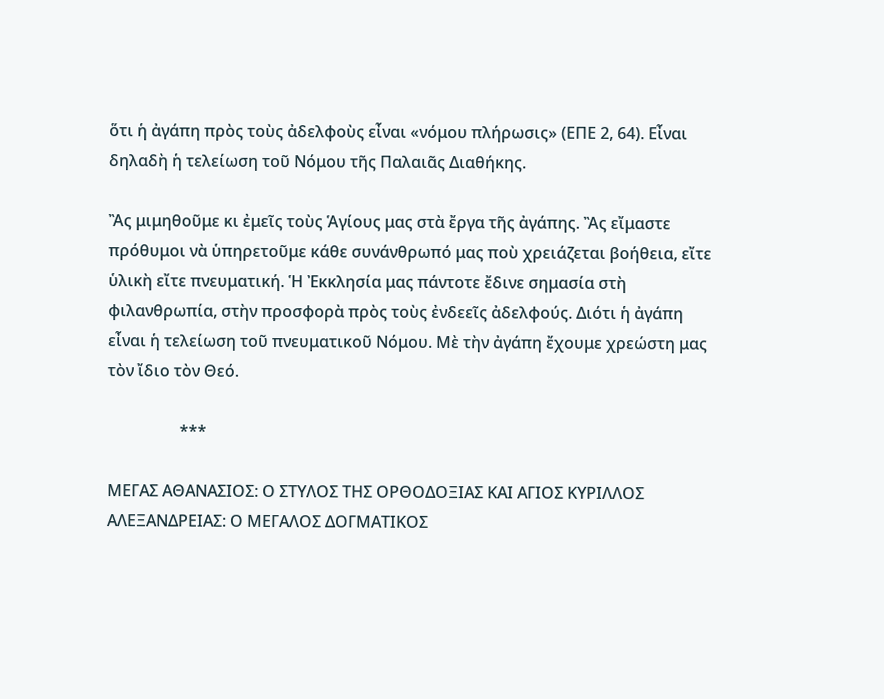ὅτι ἡ ἀγάπη πρὸς τοὺς ἀδελφοὺς εἶναι «νόμου πλήρωσις» (ΕΠΕ 2, 64). Εἶναι δηλαδὴ ἡ τελείωση τοῦ Νόμου τῆς Παλαιᾶς Διαθήκης.

Ἂς μιμηθοῦμε κι ἐμεῖς τοὺς Ἁγίους μας στὰ ἔργα τῆς ἀγάπης. Ἂς εἴμαστε πρόθυμοι νὰ ὑπηρετοῦμε κάθε συνάνθρωπό μας ποὺ χρειάζεται βοήθεια, εἴτε ὑλικὴ εἴτε πνευματική. Ἡ Ἐκκλησία μας πάντοτε ἔδινε σημασία στὴ φιλανθρωπία, στὴν προσφορὰ πρὸς τοὺς ἐνδεεῖς ἀδελφούς. Διότι ἡ ἀγάπη εἶναι ἡ τελείωση τοῦ πνευματικοῦ Νόμου. Μὲ τὴν ἀγάπη ἔχουμε χρεώστη μας τὸν ἴδιο τὸν Θεό.

                  ***

ΜΕΓΑΣ ΑΘΑΝΑΣΙΟΣ: Ο ΣΤΥΛΟΣ ΤΗΣ ΟΡΘΟΔΟΞΙΑΣ ΚΑΙ ΑΓΙΟΣ ΚΥΡΙΛΛΟΣ ΑΛΕΞΑΝΔΡΕΙΑΣ: Ο ΜΕΓΑΛΟΣ ΔΟΓΜΑΤΙΚΟΣ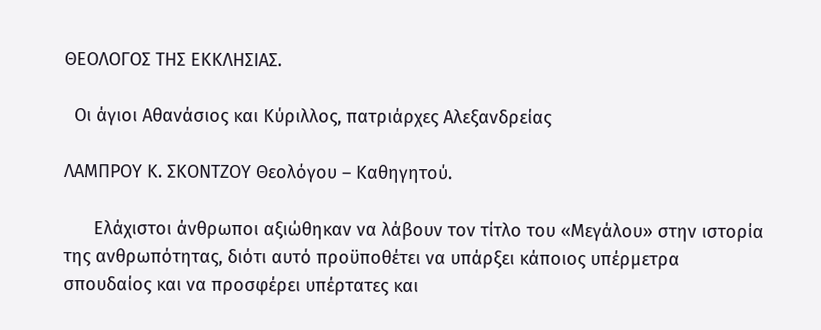ΘΕΟΛΟΓΟΣ ΤΗΣ ΕΚΚΛΗΣΙΑΣ.

  Οι άγιοι Αθανάσιος και Κύριλλος, πατριάρχες Αλεξανδρείας

ΛΑΜΠΡΟΥ Κ. ΣΚΟΝΤΖΟΥ Θεολόγου – Καθηγητού.

      Ελάχιστοι άνθρωποι αξιώθηκαν να λάβουν τον τίτλο του «Μεγάλου» στην ιστορία της ανθρωπότητας, διότι αυτό προϋποθέτει να υπάρξει κάποιος υπέρμετρα σπουδαίος και να προσφέρει υπέρτατες και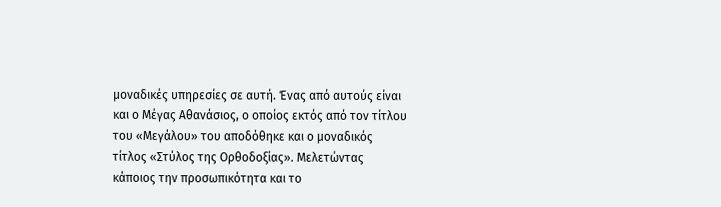μοναδικές υπηρεσίες σε αυτή. Ένας από αυτούς είναι και ο Μέγας Αθανάσιος, ο οποίος εκτός από τον τίτλου του «Μεγάλου» του αποδόθηκε και ο μοναδικός τίτλος «Στύλος της Ορθοδοξίας». Μελετώντας κάποιος την προσωπικότητα και το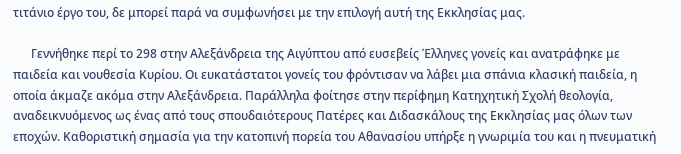τιτάνιο έργο του, δε μπορεί παρά να συμφωνήσει με την επιλογή αυτή της Εκκλησίας μας.

      Γεννήθηκε περί το 298 στην Αλεξάνδρεια της Αιγύπτου από ευσεβείς Έλληνες γονείς και ανατράφηκε με παιδεία και νουθεσία Κυρίου. Οι ευκατάστατοι γονείς του φρόντισαν να λάβει μια σπάνια κλασική παιδεία, η οποία άκμαζε ακόμα στην Αλεξάνδρεια. Παράλληλα φοίτησε στην περίφημη Κατηχητική Σχολή θεολογία, αναδεικνυόμενος ως ένας από τους σπουδαιότερους Πατέρες και Διδασκάλους της Εκκλησίας μας όλων των εποχών. Καθοριστική σημασία για την κατοπινή πορεία του Αθανασίου υπήρξε η γνωριμία του και η πνευματική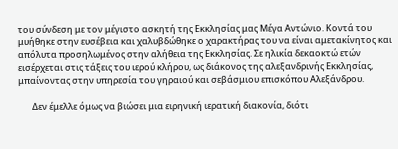του σύνδεση με τον μέγιστο ασκητή της Εκκλησίας μας Μέγα Αντώνιο. Κοντά του μυήθηκε στην ευσέβεια και χαλυβδώθηκε ο χαρακτήρας του να είναι αμετακίνητος και απόλυτα προσηλωμένος στην αλήθεια της Εκκλησίας. Σε ηλικία δεκαοκτώ ετών εισέρχεται στις τάξεις του ιερού κλήρου, ως διάκονος της αλεξανδρινής Εκκλησίας, μπαίνοντας στην υπηρεσία του γηραιού και σεβάσμιου επισκόπου Αλεξάνδρου.

       Δεν έμελλε όμως να βιώσει μια ειρηνική ιερατική διακονία, διότι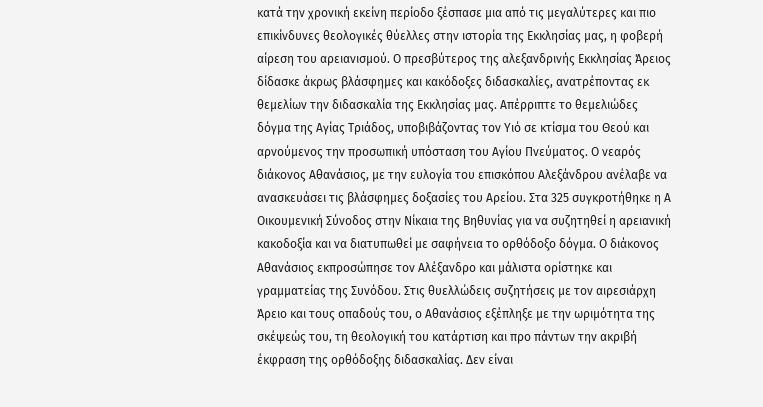κατά την χρονική εκείνη περίοδο ξέσπασε μια από τις μεγαλύτερες και πιο επικίνδυνες θεολογικές θύελλες στην ιστορία της Εκκλησίας μας, η φοβερή αίρεση του αρειανισμού. Ο πρεσβύτερος της αλεξανδρινής Εκκλησίας Άρειος δίδασκε άκρως βλάσφημες και κακόδοξες διδασκαλίες, ανατρέποντας εκ θεμελίων την διδασκαλία της Εκκλησίας μας. Απέρριπτε το θεμελιώδες δόγμα της Αγίας Τριάδος, υποβιβάζοντας τον Υιό σε κτίσμα του Θεού και αρνούμενος την προσωπική υπόσταση του Αγίου Πνεύματος. Ο νεαρός διάκονος Αθανάσιος, με την ευλογία του επισκόπου Αλεξάνδρου ανέλαβε να ανασκευάσει τις βλάσφημες δοξασίες του Αρείου. Στα 325 συγκροτήθηκε η Α Οικουμενική Σύνοδος στην Νίκαια της Βηθυνίας για να συζητηθεί η αρειανική κακοδοξία και να διατυπωθεί με σαφήνεια το ορθόδοξο δόγμα. Ο διάκονος Αθανάσιος εκπροσώπησε τον Αλέξανδρο και μάλιστα ορίστηκε και γραμματείας της Συνόδου. Στις θυελλώδεις συζητήσεις με τον αιρεσιάρχη Άρειο και τους οπαδούς του, ο Αθανάσιος εξέπληξε με την ωριμότητα της σκέψεώς του, τη θεολογική του κατάρτιση και προ πάντων την ακριβή έκφραση της ορθόδοξης διδασκαλίας. Δεν είναι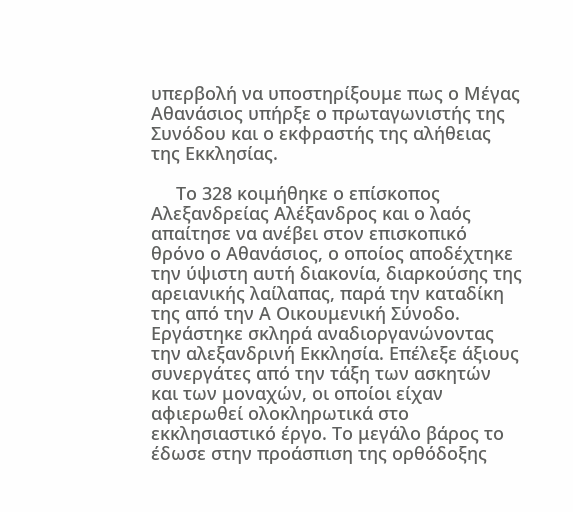υπερβολή να υποστηρίξουμε πως ο Μέγας Αθανάσιος υπήρξε ο πρωταγωνιστής της Συνόδου και ο εκφραστής της αλήθειας της Εκκλησίας.

     Το 328 κοιμήθηκε ο επίσκοπος Αλεξανδρείας Αλέξανδρος και ο λαός απαίτησε να ανέβει στον επισκοπικό θρόνο ο Αθανάσιος, ο οποίος αποδέχτηκε την ύψιστη αυτή διακονία, διαρκούσης της αρειανικής λαίλαπας, παρά την καταδίκη της από την Α Οικουμενική Σύνοδο. Εργάστηκε σκληρά αναδιοργανώνοντας την αλεξανδρινή Εκκλησία. Επέλεξε άξιους συνεργάτες από την τάξη των ασκητών και των μοναχών, οι οποίοι είχαν αφιερωθεί ολοκληρωτικά στο εκκλησιαστικό έργο. Το μεγάλο βάρος το έδωσε στην προάσπιση της ορθόδοξης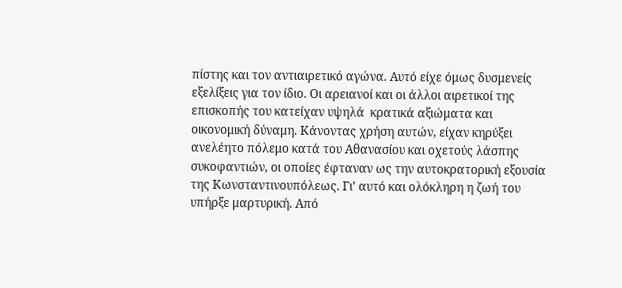πίστης και τον αντιαιρετικό αγώνα. Αυτό είχε όμως δυσμενείς εξελίξεις για τον ίδιο. Οι αρειανοί και οι άλλοι αιρετικοί της επισκοπής του κατείχαν υψηλά  κρατικά αξιώματα και οικονομική δύναμη. Κάνοντας χρήση αυτών, είχαν κηρύξει ανελέητο πόλεμο κατά του Αθανασίου και οχετούς λάσπης συκοφαντιών, οι οποίες έφταναν ως την αυτοκρατορική εξουσία της Κωνσταντινουπόλεως. Γι’ αυτό και ολόκληρη η ζωή του υπήρξε μαρτυρική. Από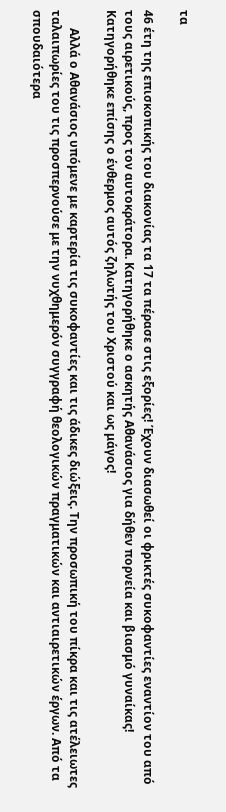τα

46 έτη της επισκοπικής του διακονίας τα 17 τα πέρασε στις εξορίες! Έχουν διασωθεί οι φρικτές συκοφαντίες εναντίον του από τους αιρετικούς, προς τον αυτοκράτορα. Κατηγορήθηκε ο ασκητής Αθανάσιος για δήθεν πορνεία και βιασμό γυναίκας! Κατηγορήθηκε επίσης ο ένθερμος αυτός ζηλωτής του Χριστού και ως μάγος!

      Αλλά ο Αθανάσιος υπόμενε με καρτερία τις συκοφαντίες και τις άδικες διώξεις. Την προσωπική του πίκρα και τις ατέλειωτες ταλαιπωρίες του τις προσπερνούσε με την νυχθημερόν συγγραφή θεολογικών πραγματικών και αντιαιρετικών έργων. Από τα σπουδαιότερα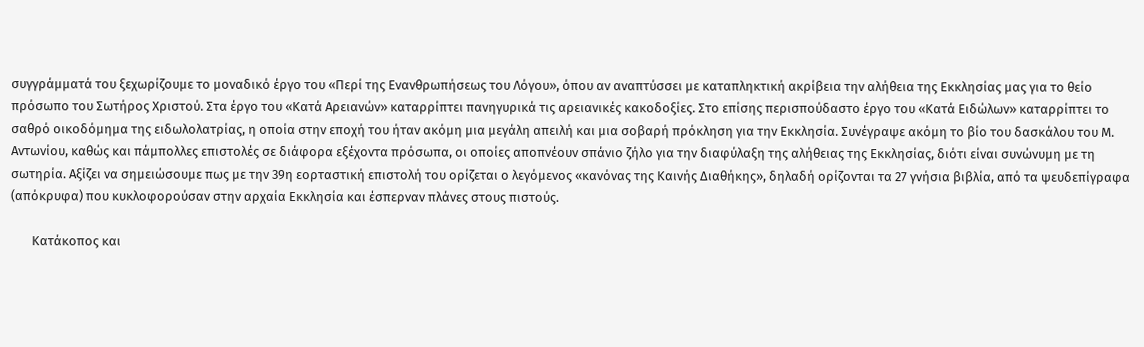συγγράμματά του ξεχωρίζουμε το μοναδικό έργο του «Περί της Ενανθρωπήσεως του Λόγου», όπου αν αναπτύσσει με καταπληκτική ακρίβεια την αλήθεια της Εκκλησίας μας για το θείο πρόσωπο του Σωτήρος Χριστού. Στα έργο του «Κατά Αρειανών» καταρρίπτει πανηγυρικά τις αρειανικές κακοδοξίες. Στο επίσης περισπούδαστο έργο του «Κατά Ειδώλων» καταρρίπτει το σαθρό οικοδόμημα της ειδωλολατρίας, η οποία στην εποχή του ήταν ακόμη μια μεγάλη απειλή και μια σοβαρή πρόκληση για την Εκκλησία. Συνέγραψε ακόμη το βίο του δασκάλου του Μ. Αντωνίου, καθώς και πάμπολλες επιστολές σε διάφορα εξέχοντα πρόσωπα, οι οποίες αποπνέουν σπάνιο ζήλο για την διαφύλαξη της αλήθειας της Εκκλησίας, διότι είναι συνώνυμη με τη σωτηρία. Αξίζει να σημειώσουμε πως με την 39η εορταστική επιστολή του ορίζεται ο λεγόμενος «κανόνας της Καινής Διαθήκης», δηλαδή ορίζονται τα 27 γνήσια βιβλία, από τα ψευδεπίγραφα (απόκρυφα) που κυκλοφορούσαν στην αρχαία Εκκλησία και έσπερναν πλάνες στους πιστούς.

       Κατάκοπος και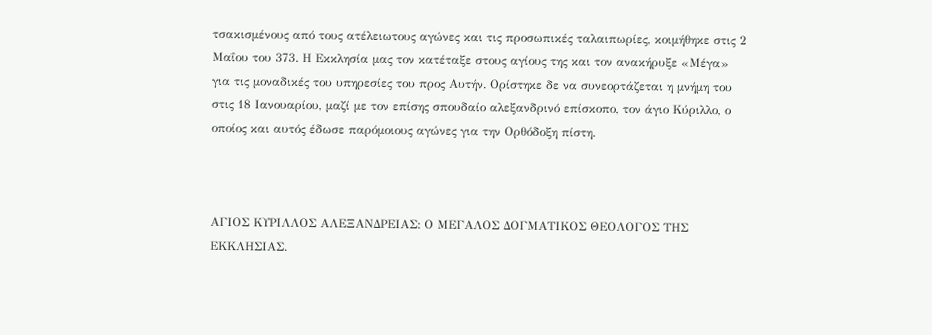τσακισμένους από τους ατέλειωτους αγώνες και τις προσωπικές ταλαιπωρίες, κοιμήθηκε στις 2 Μαΐου του 373. Η Εκκλησία μας τον κατέταξε στους αγίους της και τον ανακήρυξε «Μέγα» για τις μοναδικές του υπηρεσίες του προς Αυτήν. Ορίστηκε δε να συνεορτάζεται η μνήμη του στις 18 Ιανουαρίου, μαζί με τον επίσης σπουδαίο αλεξανδρινό επίσκοπο, τον άγιο Κύριλλο, ο οποίος και αυτός έδωσε παρόμοιους αγώνες για την Ορθόδοξη πίστη.



ΑΓΙΟΣ ΚΥΡΙΛΛΟΣ ΑΛΕΞΑΝΔΡΕΙΑΣ: Ο ΜΕΓΑΛΟΣ ΔΟΓΜΑΤΙΚΟΣ ΘΕΟΛΟΓΟΣ ΤΗΣ ΕΚΚΛΗΣΙΑΣ.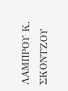ΛΑΜΠΡΟΥ Κ. ΣΚΟΝΤΖΟΥ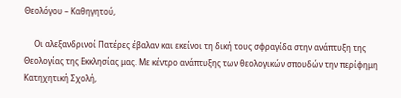Θεολόγου – Καθηγητού,

     Οι αλεξανδρινοί Πατέρες έβαλαν και εκείνοι τη δική τους σφραγίδα στην ανάπτυξη της Θεολογίας της Εκκλησίας μας. Με κέντρο ανάπτυξης των θεολογικών σπουδών την περίφημη Κατηχητική Σχολή,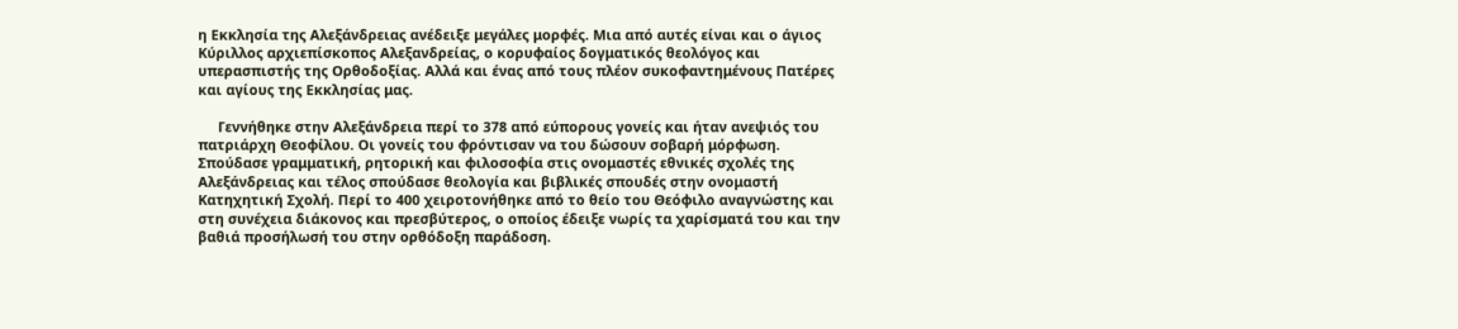η Εκκλησία της Αλεξάνδρειας ανέδειξε μεγάλες μορφές. Μια από αυτές είναι και ο άγιος Κύριλλος αρχιεπίσκοπος Αλεξανδρείας, ο κορυφαίος δογματικός θεολόγος και υπερασπιστής της Ορθοδοξίας. Αλλά και ένας από τους πλέον συκοφαντημένους Πατέρες και αγίους της Εκκλησίας μας.

     Γεννήθηκε στην Αλεξάνδρεια περί το 378 από εύπορους γονείς και ήταν ανεψιός του πατριάρχη Θεοφίλου. Οι γονείς του φρόντισαν να του δώσουν σοβαρή μόρφωση. Σπούδασε γραμματική, ρητορική και φιλοσοφία στις ονομαστές εθνικές σχολές της Αλεξάνδρειας και τέλος σπούδασε θεολογία και βιβλικές σπουδές στην ονομαστή Κατηχητική Σχολή. Περί το 400 χειροτονήθηκε από το θείο του Θεόφιλο αναγνώστης και στη συνέχεια διάκονος και πρεσβύτερος, ο οποίος έδειξε νωρίς τα χαρίσματά του και την βαθιά προσήλωσή του στην ορθόδοξη παράδοση.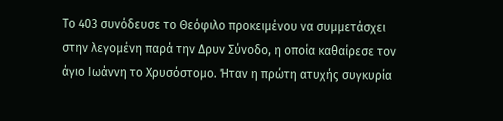Το 403 συνόδευσε το Θεόφιλο προκειμένου να συμμετάσχει στην λεγομένη παρά την Δρυν Σύνοδο, η οποία καθαίρεσε τον άγιο Ιωάννη το Χρυσόστομο. Ήταν η πρώτη ατυχής συγκυρία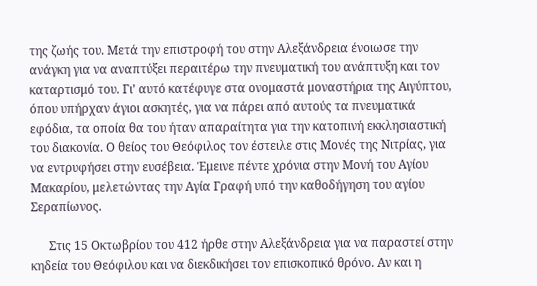της ζωής του. Μετά την επιστροφή του στην Αλεξάνδρεια ένοιωσε την ανάγκη για να αναπτύξει περαιτέρω την πνευματική του ανάπτυξη και τον καταρτισμό του. Γι’ αυτό κατέφυγε στα ονομαστά μοναστήρια της Αιγύπτου, όπου υπήρχαν άγιοι ασκητές, για να πάρει από αυτούς τα πνευματικά εφόδια, τα οποία θα του ήταν απαραίτητα για την κατοπινή εκκλησιαστική του διακονία. Ο θείος του Θεόφιλος τον έστειλε στις Μονές της Νιτρίας, για να εντρυφήσει στην ευσέβεια. Έμεινε πέντε χρόνια στην Μονή του Αγίου Μακαρίου, μελετώντας την Αγία Γραφή υπό την καθοδήγηση του αγίου Σεραπίωνος.

      Στις 15 Οκτωβρίου του 412 ήρθε στην Αλεξάνδρεια για να παραστεί στην κηδεία του Θεόφιλου και να διεκδικήσει τον επισκοπικό θρόνο. Αν και η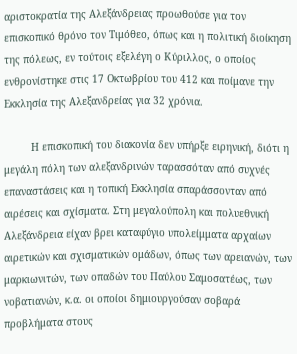αριστοκρατία της Αλεξάνδρειας προωθούσε για τον επισκοπικό θρόνο τον Τιμόθεο, όπως και η πολιτική διοίκηση της πόλεως, εν τούτοις εξελέγη ο Κύριλλος, ο οποίος ενθρονίστηκε στις 17 Οκτωβρίου του 412 και ποίμανε την Εκκλησία της Αλεξανδρείας για 32 χρόνια.

         Η επισκοπική του διακονία δεν υπήρξε ειρηνική, διότι η μεγάλη πόλη των αλεξανδρινών ταρασσόταν από συχνές επαναστάσεις και η τοπική Εκκλησία σπαράσσονταν από αιρέσεις και σχίσματα. Στη μεγαλούπολη και πολυεθνική Αλεξάνδρεια είχαν βρει καταφύγιο υπολείμματα αρχαίων αιρετικών και σχισματικών ομάδων, όπως των αρειανών, των μαρκιωνιτών, των οπαδών του Παύλου Σαμοσατέως, των νοβατιανών, κ.α. οι οποίοι δημιουργούσαν σοβαρά προβλήματα στους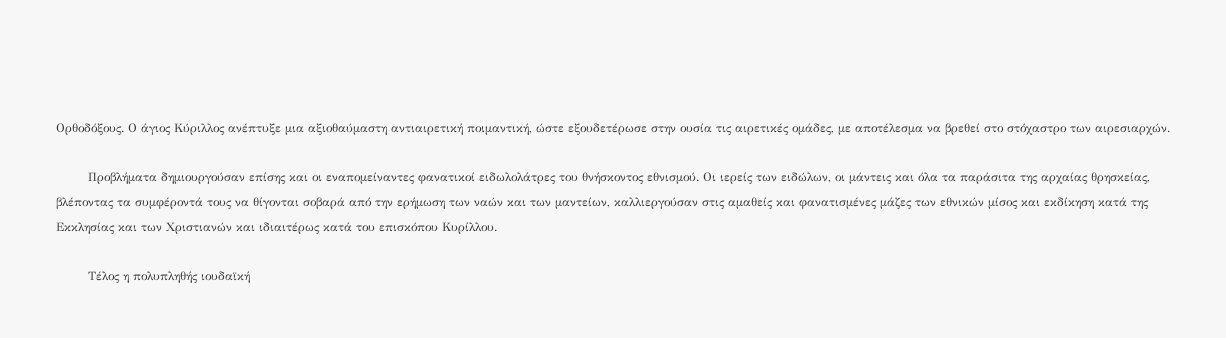Ορθοδόξους. Ο άγιος Κύριλλος ανέπτυξε μια αξιοθαύμαστη αντιαιρετική ποιμαντική, ώστε εξουδετέρωσε στην ουσία τις αιρετικές ομάδες, με αποτέλεσμα να βρεθεί στο στόχαστρο των αιρεσιαρχών.

        Προβλήματα δημιουργούσαν επίσης και οι εναπομείναντες φανατικοί ειδωλολάτρες του θνήσκοντος εθνισμού. Οι ιερείς των ειδώλων, οι μάντεις και όλα τα παράσιτα της αρχαίας θρησκείας, βλέποντας τα συμφέροντά τους να θίγονται σοβαρά από την ερήμωση των ναών και των μαντείων, καλλιεργούσαν στις αμαθείς και φανατισμένες μάζες των εθνικών μίσος και εκδίκηση κατά της Εκκλησίας και των Χριστιανών και ιδιαιτέρως κατά του επισκόπου Κυρίλλου.

        Τέλος η πολυπληθής ιουδαϊκή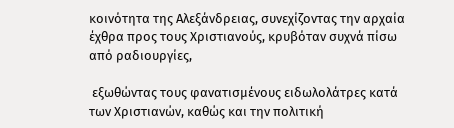κοινότητα της Αλεξάνδρειας, συνεχίζοντας την αρχαία έχθρα προς τους Χριστιανούς, κρυβόταν συχνά πίσω από ραδιουργίες,

 εξωθώντας τους φανατισμένους ειδωλολάτρες κατά των Χριστιανών, καθώς και την πολιτική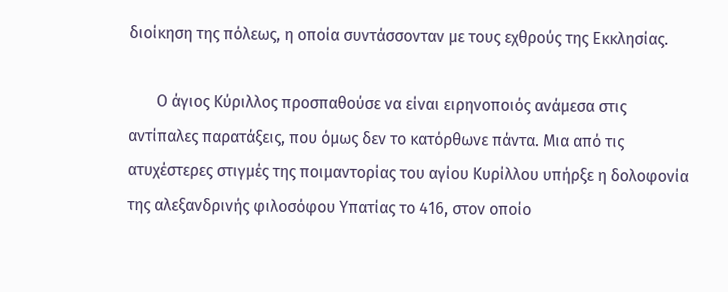διοίκηση της πόλεως, η οποία συντάσσονταν με τους εχθρούς της Εκκλησίας.

       Ο άγιος Κύριλλος προσπαθούσε να είναι ειρηνοποιός ανάμεσα στις αντίπαλες παρατάξεις, που όμως δεν το κατόρθωνε πάντα. Μια από τις ατυχέστερες στιγμές της ποιμαντορίας του αγίου Κυρίλλου υπήρξε η δολοφονία της αλεξανδρινής φιλοσόφου Υπατίας το 416, στον οποίο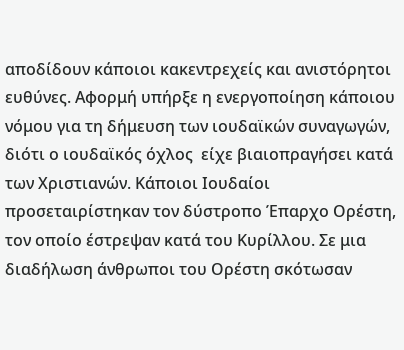αποδίδουν κάποιοι κακεντρεχείς και ανιστόρητοι ευθύνες. Αφορμή υπήρξε η ενεργοποίηση κάποιου νόμου για τη δήμευση των ιουδαϊκών συναγωγών, διότι ο ιουδαϊκός όχλος  είχε βιαιοπραγήσει κατά των Χριστιανών. Κάποιοι Ιουδαίοι προσεταιρίστηκαν τον δύστροπο Έπαρχο Ορέστη, τον οποίο έστρεψαν κατά του Κυρίλλου. Σε μια διαδήλωση άνθρωποι του Ορέστη σκότωσαν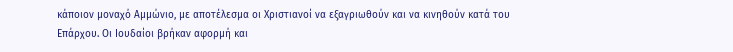κάποιον μοναχό Αμμώνιο, με αποτέλεσμα οι Χριστιανοί να εξαγριωθούν και να κινηθούν κατά του Επάρχου. Οι Ιουδαίοι βρήκαν αφορμή και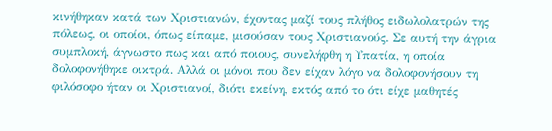κινήθηκαν κατά των Χριστιανών, έχοντας μαζί τους πλήθος ειδωλολατρών της πόλεως, οι οποίοι, όπως είπαμε, μισούσαν τους Χριστιανούς. Σε αυτή την άγρια συμπλοκή, άγνωστο πως και από ποιους, συνελήφθη η Υπατία, η οποία δολοφονήθηκε οικτρά. Αλλά οι μόνοι που δεν είχαν λόγο να δολοφονήσουν τη φιλόσοφο ήταν οι Χριστιανοί, διότι εκείνη, εκτός από το ότι είχε μαθητές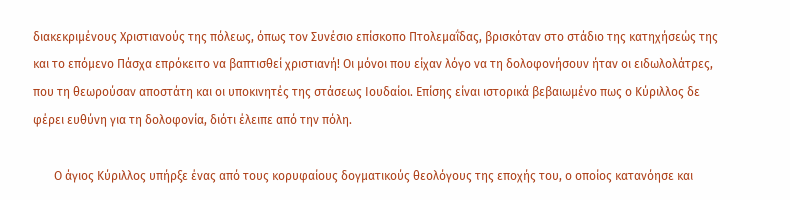διακεκριμένους Χριστιανούς της πόλεως, όπως τον Συνέσιο επίσκοπο Πτολεμαΐδας, βρισκόταν στο στάδιο της κατηχήσεώς της και το επόμενο Πάσχα επρόκειτο να βαπτισθεί χριστιανή! Οι μόνοι που είχαν λόγο να τη δολοφονήσουν ήταν οι ειδωλολάτρες, που τη θεωρούσαν αποστάτη και οι υποκινητές της στάσεως Ιουδαίοι. Επίσης είναι ιστορικά βεβαιωμένο πως ο Κύριλλος δε φέρει ευθύνη για τη δολοφονία, διότι έλειπε από την πόλη.

       Ο άγιος Κύριλλος υπήρξε ένας από τους κορυφαίους δογματικούς θεολόγους της εποχής του, ο οποίος κατανόησε και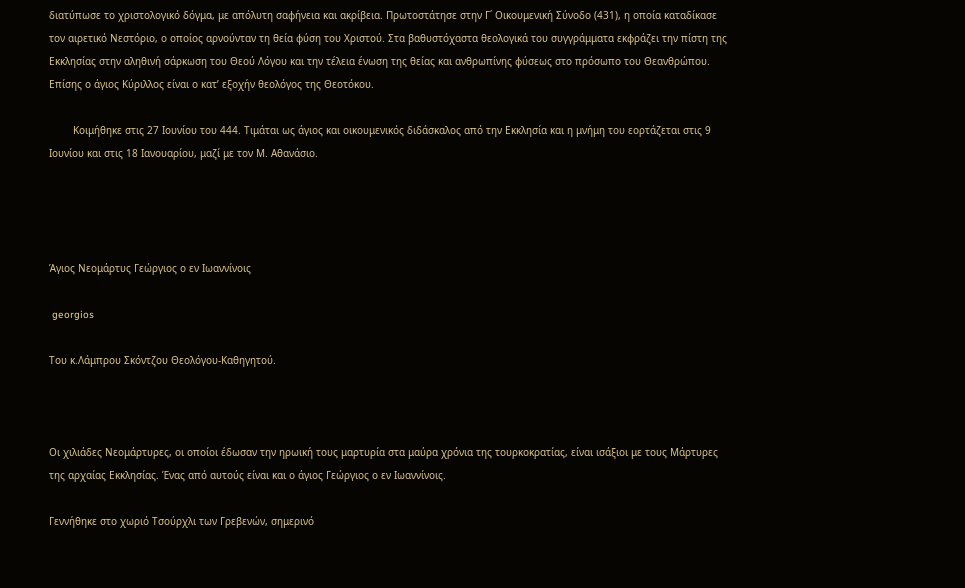διατύπωσε το χριστολογικό δόγμα, με απόλυτη σαφήνεια και ακρίβεια. Πρωτοστάτησε στην Γ΄ Οικουμενική Σύνοδο (431), η οποία καταδίκασε τον αιρετικό Νεστόριο, ο οποίος αρνούνταν τη θεία φύση του Χριστού. Στα βαθυστόχαστα θεολογικά του συγγράμματα εκφράζει την πίστη της Εκκλησίας στην αληθινή σάρκωση του Θεού Λόγου και την τέλεια ένωση της θείας και ανθρωπίνης φύσεως στο πρόσωπο του Θεανθρώπου. Επίσης ο άγιος Κύριλλος είναι ο κατ’ εξοχήν θεολόγος της Θεοτόκου.

        Κοιμήθηκε στις 27 Ιουνίου του 444. Τιμάται ως άγιος και οικουμενικός διδάσκαλος από την Εκκλησία και η μνήμη του εορτάζεται στις 9 Ιουνίου και στις 18 Ιανουαρίου, μαζί με τον Μ. Αθανάσιο.




Άγιος Νεομάρτυς Γεώργιος ο εν Ιωαννίνοις

 georgios

Του κ.Λάμπρου Σκόντζου Θεολόγου-Καθηγητού.



Οι χιλιάδες Νεομάρτυρες, οι οποίοι έδωσαν την ηρωική τους μαρτυρία στα μαύρα χρόνια της τουρκοκρατίας, είναι ισάξιοι με τους Μάρτυρες της αρχαίας Εκκλησίας. Ένας από αυτούς είναι και ο άγιος Γεώργιος ο εν Ιωαννίνοις.

Γεννήθηκε στο χωριό Τσούρχλι των Γρεβενών, σημερινό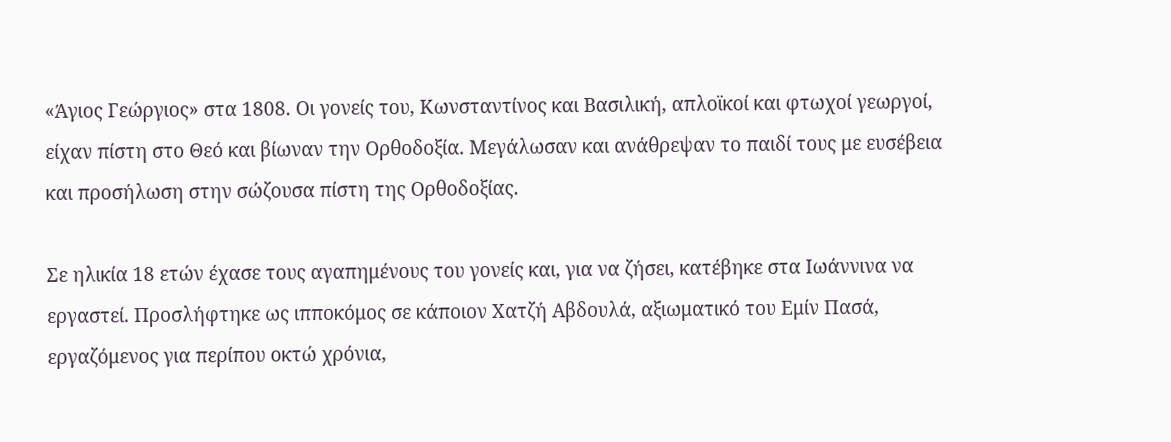«Άγιος Γεώργιος» στα 1808. Οι γονείς του, Κωνσταντίνος και Βασιλική, απλοϊκοί και φτωχοί γεωργοί, είχαν πίστη στο Θεό και βίωναν την Ορθοδοξία. Μεγάλωσαν και ανάθρεψαν το παιδί τους με ευσέβεια και προσήλωση στην σώζουσα πίστη της Ορθοδοξίας.

Σε ηλικία 18 ετών έχασε τους αγαπημένους του γονείς και, για να ζήσει, κατέβηκε στα Ιωάννινα να εργαστεί. Προσλήφτηκε ως ιπποκόμος σε κάποιον Χατζή Αβδουλά, αξιωματικό του Εμίν Πασά,  εργαζόμενος για περίπου οκτώ χρόνια,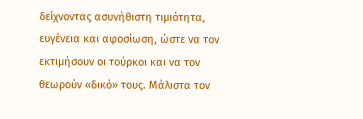δείχνοντας ασυνήθιστη τιμιότητα, ευγένεια και αφοσίωση, ώστε να τον εκτιμήσουν οι τούρκοι και να τον θεωρούν «δικό» τους. Μάλιστα τον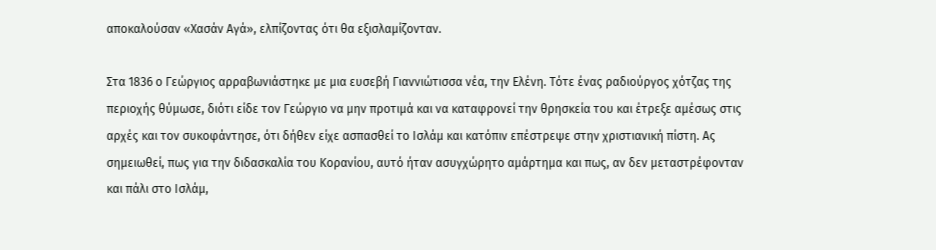αποκαλούσαν «Χασάν Αγά», ελπίζοντας ότι θα εξισλαμίζονταν.

Στα 1836 ο Γεώργιος αρραβωνιάστηκε με μια ευσεβή Γιαννιώτισσα νέα, την Ελένη. Τότε ένας ραδιούργος χότζας της περιοχής θύμωσε, διότι είδε τον Γεώργιο να μην προτιμά και να καταφρονεί την θρησκεία του και έτρεξε αμέσως στις αρχές και τον συκοφάντησε, ότι δήθεν είχε ασπασθεί το Ισλάμ και κατόπιν επέστρεψε στην χριστιανική πίστη. Ας σημειωθεί, πως για την διδασκαλία του Κορανίου, αυτό ήταν ασυγχώρητο αμάρτημα και πως, αν δεν μεταστρέφονταν και πάλι στο Ισλάμ,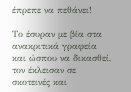έπρεπε να πεθάνει!

Το έσυραν με βία στα ανακριτικά γραφεία και ώσπου να δικασθεί, τον έκλεισαν σε σκοτεινές και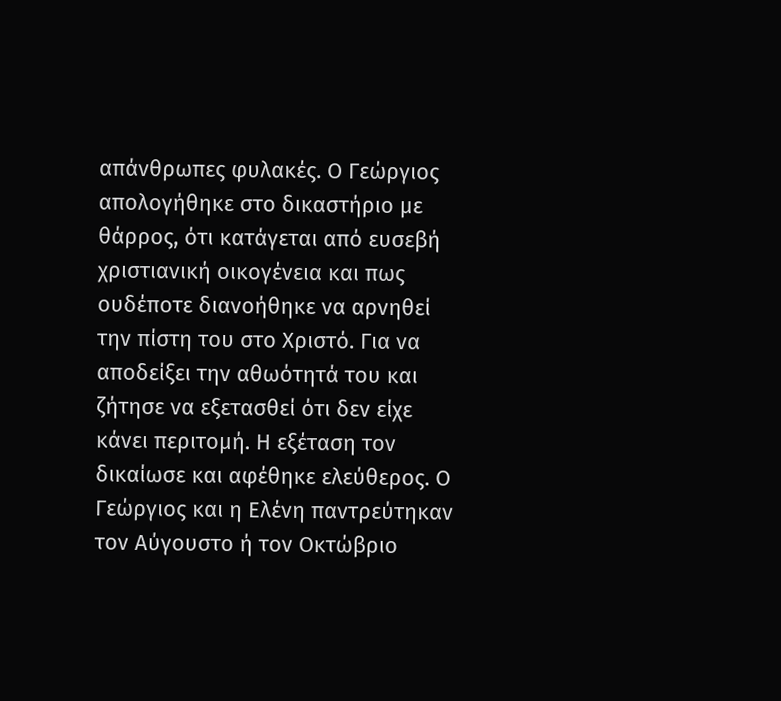απάνθρωπες φυλακές. Ο Γεώργιος απολογήθηκε στο δικαστήριο με θάρρος, ότι κατάγεται από ευσεβή χριστιανική οικογένεια και πως ουδέποτε διανοήθηκε να αρνηθεί την πίστη του στο Χριστό. Για να αποδείξει την αθωότητά του και ζήτησε να εξετασθεί ότι δεν είχε κάνει περιτομή. Η εξέταση τον δικαίωσε και αφέθηκε ελεύθερος. Ο Γεώργιος και η Ελένη παντρεύτηκαν τον Αύγουστο ή τον Οκτώβριο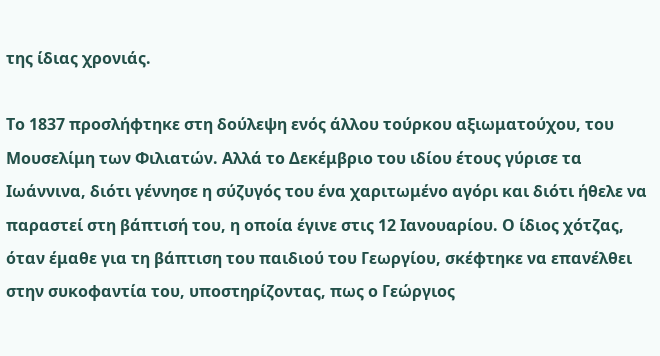της ίδιας χρονιάς.

Το 1837 προσλήφτηκε στη δούλεψη ενός άλλου τούρκου αξιωματούχου, του Μουσελίμη των Φιλιατών. Αλλά το Δεκέμβριο του ιδίου έτους γύρισε τα Ιωάννινα, διότι γέννησε η σύζυγός του ένα χαριτωμένο αγόρι και διότι ήθελε να παραστεί στη βάπτισή του, η οποία έγινε στις 12 Ιανουαρίου. Ο ίδιος χότζας, όταν έμαθε για τη βάπτιση του παιδιού του Γεωργίου, σκέφτηκε να επανέλθει στην συκοφαντία του, υποστηρίζοντας, πως ο Γεώργιος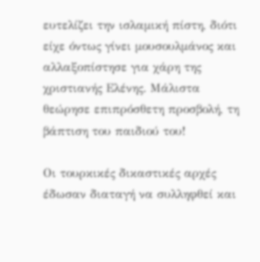ευτελίζει την ισλαμική πίστη, διότι είχε όντως γίνει μουσουλμάνος και αλλαξοπίστησε για χάρη της χριστιανής Ελένης. Μάλιστα θεώρησε επιπρόσθετη προσβολή, τη βάπτιση του παιδιού του!

Οι τουρκικές δικαστικές αρχές έδωσαν διαταγή να συλληφθεί και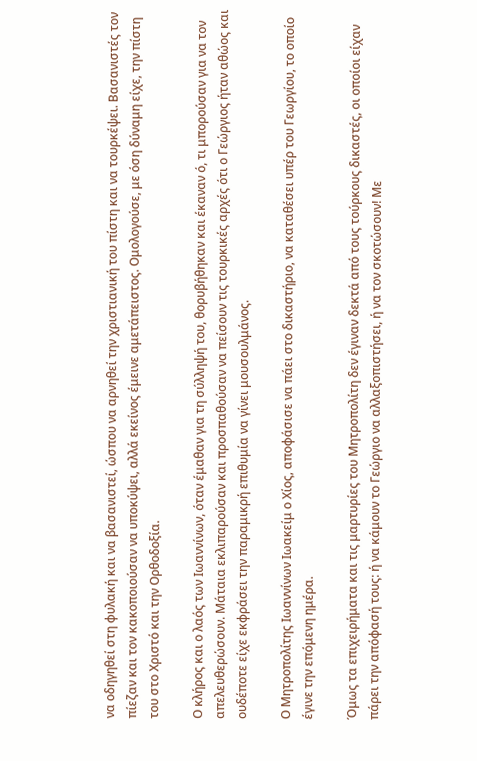να οδηγηθεί στη φυλακή και να βασανιστεί, ώσπου να αρνηθεί την χριστιανική του πίστη και να τουρκέψει. Βασανιστές τον πίεζαν και τον κακοποιούσαν να υποκύψει, αλλά εκείνος έμεινε αμετάπειστος. Ομολογούσε, με όση δύναμη είχε, την πίστη του στο Χριστό και την Ορθοδοξία.

Ο κλήρος και ο λαός των Ιωαννίνων, όταν έμαθαν για τη σύλληψή του, θορυβήθηκαν και έκαναν ό, τι μπορούσαν για να τον απελευθερώσουν. Μάταια εκλιπαρούσαν και προσπαθούσαν να πείσουν τις τουρκικές αρχές ότι ο Γεώργιος ήταν αθώος και ουδέποτε είχε εκφράσει την παραμικρή επιθυμία να γίνει μουσουλμάνος.

Ο Μητροπολίτης Ιωαννίνων Ιωακείμ ο Χίος, αποφάσισε να πάει στο δικαστήριο, να καταθέσει υπέρ του Γεωργίου, το οποίο έγινε την επόμενη ημέρα.

Όμως τα επιχειρήματα και τις μαρτυρίες του Μητροπολίτη δεν έγιναν δεκτά από τους τούρκους δικαστές, οι οποίοι είχαν πάρει την απόφασή τους: ή να κάμουν το Γεώργιο να αλλαξοπιστήσει, ή να τον σκοτώσουν! Με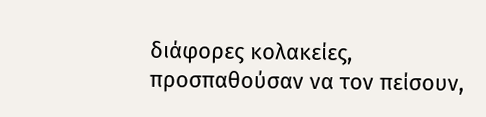διάφορες κολακείες, προσπαθούσαν να τον πείσουν,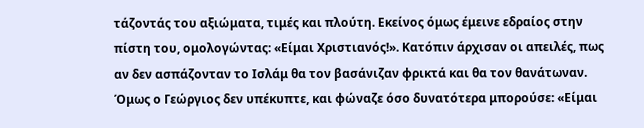τάζοντάς του αξιώματα, τιμές και πλούτη. Εκείνος όμως έμεινε εδραίος στην πίστη του, ομολογώντας: «Είμαι Χριστιανός!». Κατόπιν άρχισαν οι απειλές, πως αν δεν ασπάζονταν το Ισλάμ θα τον βασάνιζαν φρικτά και θα τον θανάτωναν. Όμως ο Γεώργιος δεν υπέκυπτε, και φώναζε όσο δυνατότερα μπορούσε: «Είμαι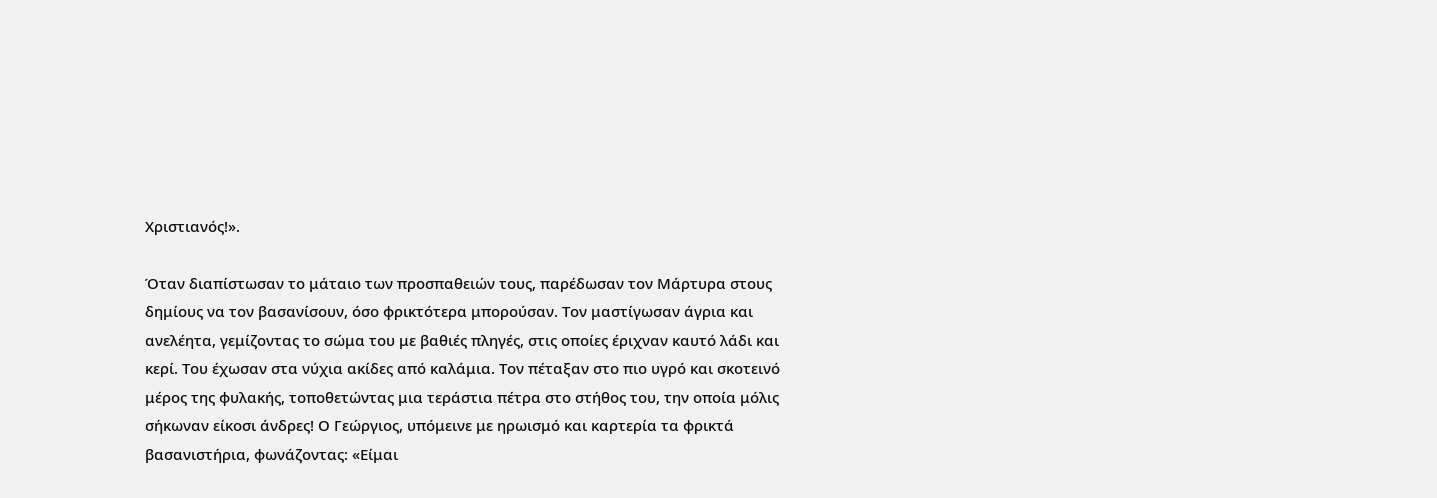Χριστιανός!».

Όταν διαπίστωσαν το μάταιο των προσπαθειών τους, παρέδωσαν τον Μάρτυρα στους δημίους να τον βασανίσουν, όσο φρικτότερα μπορούσαν. Τον μαστίγωσαν άγρια και ανελέητα, γεμίζοντας το σώμα του με βαθιές πληγές, στις οποίες έριχναν καυτό λάδι και κερί. Του έχωσαν στα νύχια ακίδες από καλάμια. Τον πέταξαν στο πιο υγρό και σκοτεινό μέρος της φυλακής, τοποθετώντας μια τεράστια πέτρα στο στήθος του, την οποία μόλις σήκωναν είκοσι άνδρες! Ο Γεώργιος, υπόμεινε με ηρωισμό και καρτερία τα φρικτά βασανιστήρια, φωνάζοντας: «Είμαι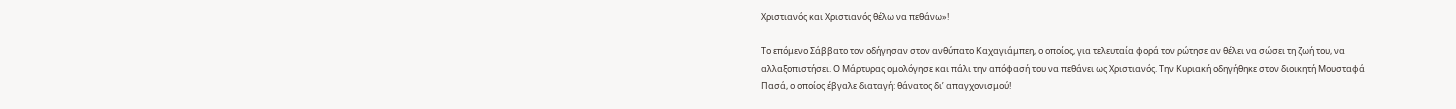Χριστιανός και Χριστιανός θέλω να πεθάνω»!

Το επόμενο Σάββατο τον οδήγησαν στον ανθύπατο Καχαγιάμπεη, ο οποίος, για τελευταία φορά τον ρώτησε αν θέλει να σώσει τη ζωή του, να αλλαξοπιστήσει. Ο Μάρτυρας ομολόγησε και πάλι την απόφασή του να πεθάνει ως Χριστιανός. Την Κυριακή οδηγήθηκε στον διοικητή Μουσταφά Πασά, ο οποίος έβγαλε διαταγή: θάνατος δι’ απαγχονισμού!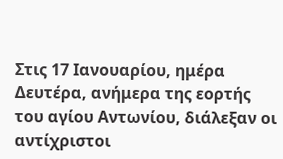Στις 17 Ιανουαρίου, ημέρα Δευτέρα, ανήμερα της εορτής του αγίου Αντωνίου, διάλεξαν οι αντίχριστοι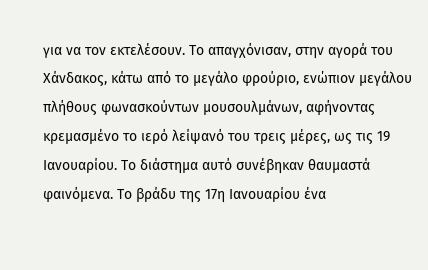για να τον εκτελέσουν. Το απαγχόνισαν, στην αγορά του Χάνδακος, κάτω από το μεγάλο φρούριο, ενώπιον μεγάλου πλήθους φωνασκούντων μουσουλμάνων, αφήνοντας κρεμασμένο το ιερό λείψανό του τρεις μέρες, ως τις 19 Ιανουαρίου. Το διάστημα αυτό συνέβηκαν θαυμαστά φαινόμενα. Το βράδυ της 17η Ιανουαρίου ένα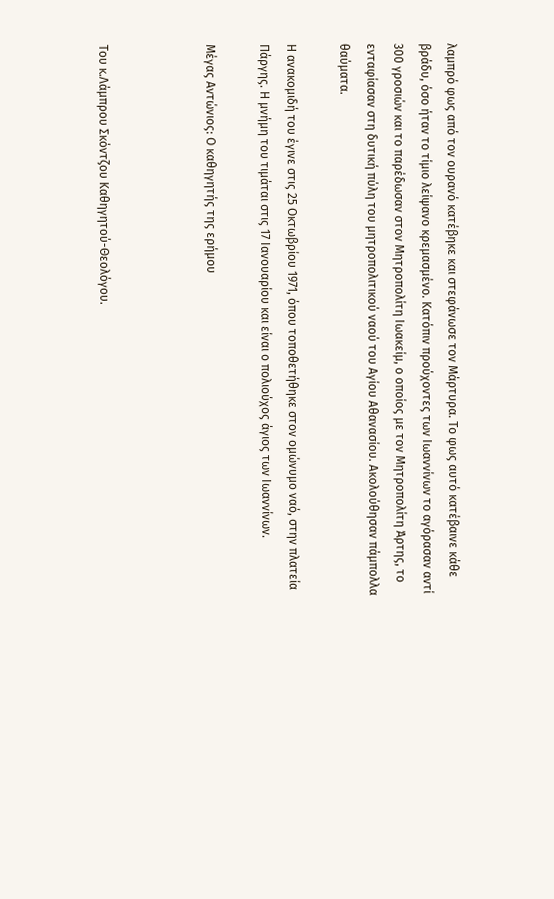λαμπρό φως από τον ουρανό κατέβηκε και στεφάνωσε τον Μάρτυρα. Το φως αυτό κατέβαινε κάθε βράδυ, όσο ήταν το τίμιο λείψανο κρεμασμένο. Κατόπιν προύχοντες των Ιωαννίνων το αγόρασαν αντί 300 γροσιών και το παρέδωσαν στον Μητροπολίτη Ιωακείμ, ο οποίος με τον Μητροπολίτη Άρτης, το ενταφίασαν στη δυτική πύλη του μητροπολιτικού ναού του Αγίου Αθανασίου. Ακολούθησαν πάμπολλα θαύματα.

Η ανακομιδή του έγινε στις 25 Οκτωβρίου 1971, όπου τοποθετήθηκε στον ομώνυμο ναό, στην πλατεία Πάργης. Η μνήμη του τιμάται στις 17 Ιανουαρίου και είναι ο πολιούχος άγιος των Ιωαννίνων.

Μέγας Αντώνιος: Ο καθηγητής της ερήμου



Του κ.Λάμπρου Σκόντζου Καθηγητού-Θεολόγου.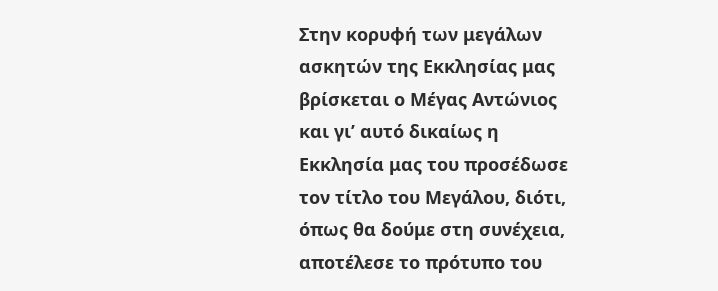Στην κορυφή των μεγάλων ασκητών της Εκκλησίας μας βρίσκεται ο Μέγας Αντώνιος και γι’ αυτό δικαίως η Εκκλησία μας του προσέδωσε τον τίτλο του Μεγάλου, διότι, όπως θα δούμε στη συνέχεια, αποτέλεσε το πρότυπο του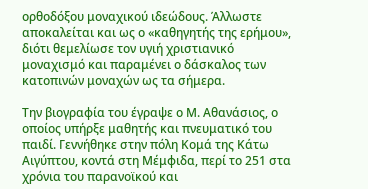ορθοδόξου μοναχικού ιδεώδους. Άλλωστε αποκαλείται και ως ο «καθηγητής της ερήμου», διότι θεμελίωσε τον υγιή χριστιανικό μοναχισμό και παραμένει ο δάσκαλος των κατοπινών μοναχών ως τα σήμερα.

Την βιογραφία του έγραψε ο Μ. Αθανάσιος, ο οποίος υπήρξε μαθητής και πνευματικό του παιδί. Γεννήθηκε στην πόλη Κομά της Κάτω Αιγύπτου, κοντά στη Μέμφιδα, περί το 251 στα χρόνια του παρανοϊκού και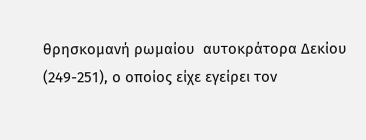θρησκομανή ρωμαίου  αυτοκράτορα Δεκίου (249-251), ο οποίος είχε εγείρει τον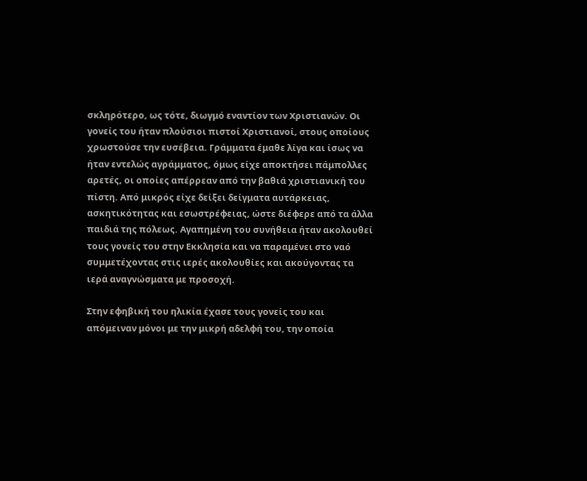σκληρότερο, ως τότε, διωγμό εναντίον των Χριστιανών. Οι γονείς του ήταν πλούσιοι πιστοί Χριστιανοί, στους οποίους χρωστούσε την ευσέβεια. Γράμματα έμαθε λίγα και ίσως να ήταν εντελώς αγράμματος, όμως είχε αποκτήσει πάμπολλες αρετές, οι οποίες απέρρεαν από την βαθιά χριστιανική του πίστη. Από μικρός είχε δείξει δείγματα αυτάρκειας, ασκητικότητας και εσωστρέφειας, ώστε διέφερε από τα άλλα παιδιά της πόλεως. Αγαπημένη του συνήθεια ήταν ακολουθεί τους γονείς του στην Εκκλησία και να παραμένει στο ναό συμμετέχοντας στις ιερές ακολουθίες και ακούγοντας τα ιερά αναγνώσματα με προσοχή.

Στην εφηβική του ηλικία έχασε τους γονείς του και απόμειναν μόνοι με την μικρή αδελφή του, την οποία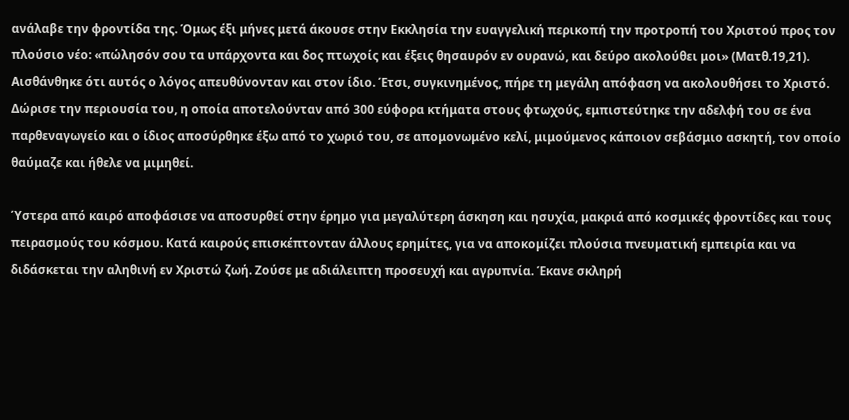ανάλαβε την φροντίδα της. Όμως έξι μήνες μετά άκουσε στην Εκκλησία την ευαγγελική περικοπή την προτροπή του Χριστού προς τον πλούσιο νέο: «πώλησόν σου τα υπάρχοντα και δος πτωχοίς και έξεις θησαυρόν εν ουρανώ, και δεύρο ακολούθει μοι» (Ματθ.19,21). Αισθάνθηκε ότι αυτός ο λόγος απευθύνονταν και στον ίδιο. Έτσι, συγκινημένος, πήρε τη μεγάλη απόφαση να ακολουθήσει το Χριστό. Δώρισε την περιουσία του, η οποία αποτελούνταν από 300 εύφορα κτήματα στους φτωχούς, εμπιστεύτηκε την αδελφή του σε ένα παρθεναγωγείο και ο ίδιος αποσύρθηκε έξω από το χωριό του, σε απομονωμένο κελί, μιμούμενος κάποιον σεβάσμιο ασκητή, τον οποίο θαύμαζε και ήθελε να μιμηθεί.

Ύστερα από καιρό αποφάσισε να αποσυρθεί στην έρημο για μεγαλύτερη άσκηση και ησυχία, μακριά από κοσμικές φροντίδες και τους πειρασμούς του κόσμου. Κατά καιρούς επισκέπτονταν άλλους ερημίτες, για να αποκομίζει πλούσια πνευματική εμπειρία και να διδάσκεται την αληθινή εν Χριστώ ζωή. Ζούσε με αδιάλειπτη προσευχή και αγρυπνία. Έκανε σκληρή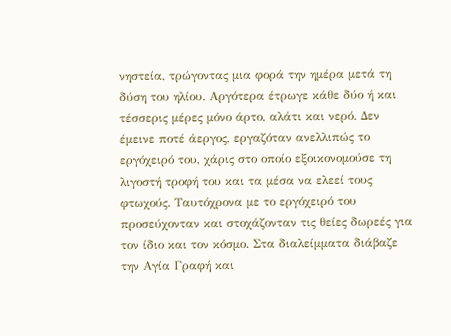νηστεία, τρώγοντας μια φορά την ημέρα μετά τη δύση του ηλίου. Αργότερα έτρωγε κάθε δύο ή και τέσσερις μέρες μόνο άρτο, αλάτι και νερό. Δεν έμεινε ποτέ άεργος, εργαζόταν ανελλιπώς το εργόχειρό του, χάρις στο οποίο εξοικονομούσε τη λιγοστή τροφή του και τα μέσα να ελεεί τους φτωχούς. Ταυτόχρονα με το εργόχειρό του προσεύχονταν και στοχάζονταν τις θείες δωρεές για τον ίδιο και τον κόσμο. Στα διαλείμματα διάβαζε την Αγία Γραφή και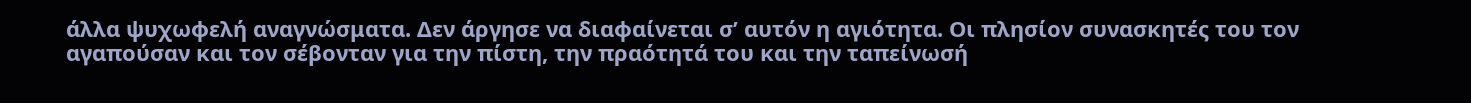άλλα ψυχωφελή αναγνώσματα. Δεν άργησε να διαφαίνεται σ’ αυτόν η αγιότητα. Οι πλησίον συνασκητές του τον αγαπούσαν και τον σέβονταν για την πίστη, την πραότητά του και την ταπείνωσή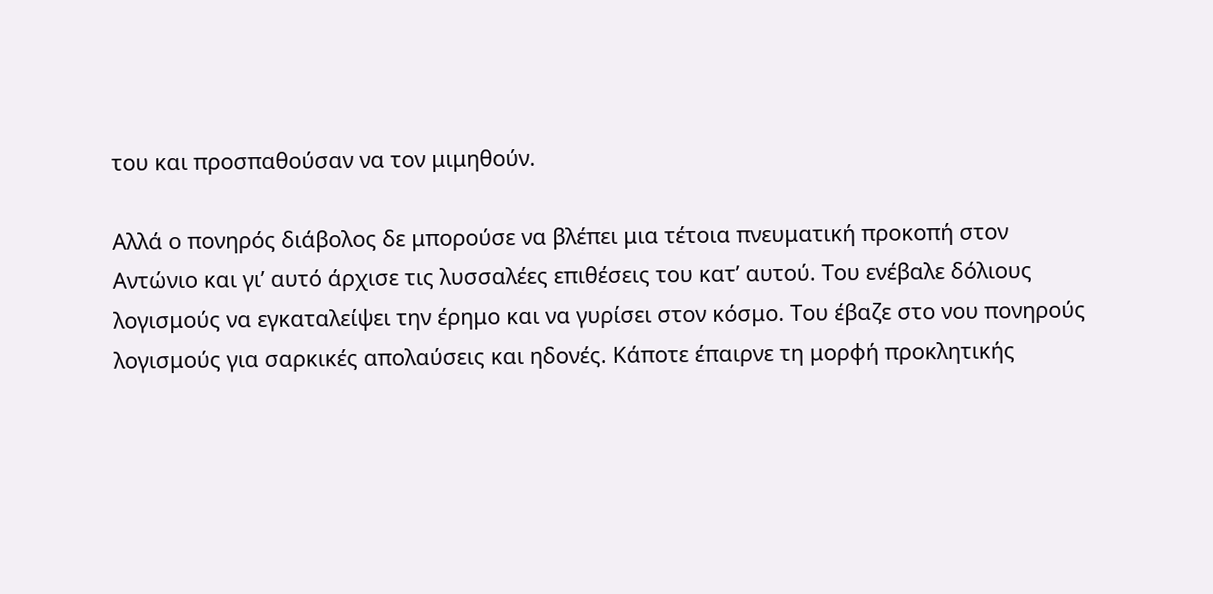του και προσπαθούσαν να τον μιμηθούν.

Αλλά ο πονηρός διάβολος δε μπορούσε να βλέπει μια τέτοια πνευματική προκοπή στον Αντώνιο και γι’ αυτό άρχισε τις λυσσαλέες επιθέσεις του κατ’ αυτού. Του ενέβαλε δόλιους λογισμούς να εγκαταλείψει την έρημο και να γυρίσει στον κόσμο. Του έβαζε στο νου πονηρούς λογισμούς για σαρκικές απολαύσεις και ηδονές. Κάποτε έπαιρνε τη μορφή προκλητικής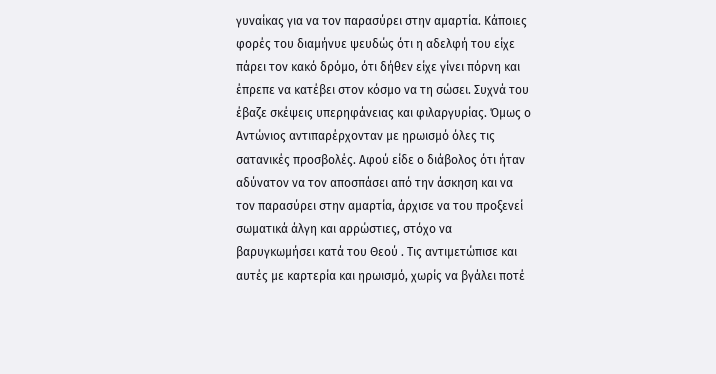γυναίκας για να τον παρασύρει στην αμαρτία. Κάποιες φορές του διαμήνυε ψευδώς ότι η αδελφή του είχε πάρει τον κακό δρόμο, ότι δήθεν είχε γίνει πόρνη και έπρεπε να κατέβει στον κόσμο να τη σώσει. Συχνά του έβαζε σκέψεις υπερηφάνειας και φιλαργυρίας. Όμως ο Αντώνιος αντιπαρέρχονταν με ηρωισμό όλες τις σατανικές προσβολές. Αφού είδε ο διάβολος ότι ήταν αδύνατον να τον αποσπάσει από την άσκηση και να τον παρασύρει στην αμαρτία, άρχισε να του προξενεί σωματικά άλγη και αρρώστιες, στόχο να βαρυγκωμήσει κατά του Θεού . Τις αντιμετώπισε και αυτές με καρτερία και ηρωισμό, χωρίς να βγάλει ποτέ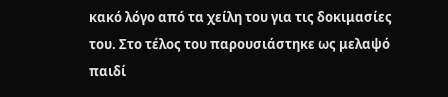κακό λόγο από τα χείλη του για τις δοκιμασίες του. Στο τέλος του παρουσιάστηκε ως μελαψό παιδί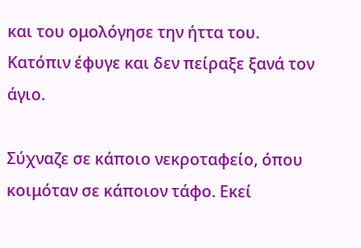και του ομολόγησε την ήττα του. Κατόπιν έφυγε και δεν πείραξε ξανά τον άγιο.

Σύχναζε σε κάποιο νεκροταφείο, όπου κοιμόταν σε κάποιον τάφο. Εκεί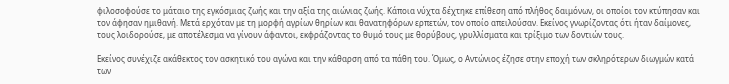φιλοσοφούσε το μάταιο της εγκόσμιας ζωής και την αξία της αιώνιας ζωής. Κάποια νύχτα δέχτηκε επίθεση από πλήθος δαιμόνων, οι οποίοι τον κτύπησαν και τον άφησαν ημιθανή. Μετά ερχόταν με τη μορφή αγρίων θηρίων και θανατηφόρων ερπετών, τον οποίο απειλούσαν. Εκείνος γνωρίζοντας ότι ήταν δαίμονες, τους λοιδορούσε, με αποτέλεσμα να γίνουν άφαντοι, εκφράζοντας το θυμό τους με θορύβους, γρυλλίσματα και τρίξιμο των δοντιών τους.

Εκείνος συνέχιζε ακάθεκτος τον ασκητικό του αγώνα και την κάθαρση από τα πάθη του. Όμως, ο Αντώνιος έζησε στην εποχή των σκληρότερων διωγμών κατά των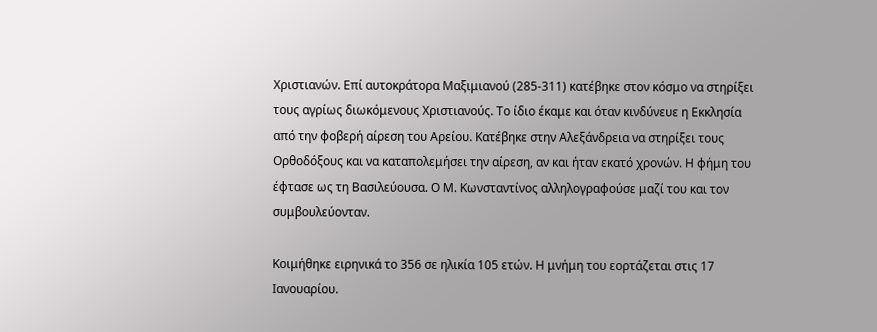Χριστιανών. Επί αυτοκράτορα Μαξιμιανού (285-311) κατέβηκε στον κόσμο να στηρίξει τους αγρίως διωκόμενους Χριστιανούς. Το ίδιο έκαμε και όταν κινδύνευε η Εκκλησία από την φοβερή αίρεση του Αρείου. Κατέβηκε στην Αλεξάνδρεια να στηρίξει τους Ορθοδόξους και να καταπολεμήσει την αίρεση, αν και ήταν εκατό χρονών. Η φήμη του έφτασε ως τη Βασιλεύουσα. Ο Μ. Κωνσταντίνος αλληλογραφούσε μαζί του και τον συμβουλεύονταν.

Κοιμήθηκε ειρηνικά το 356 σε ηλικία 105 ετών. Η μνήμη του εορτάζεται στις 17 Ιανουαρίου.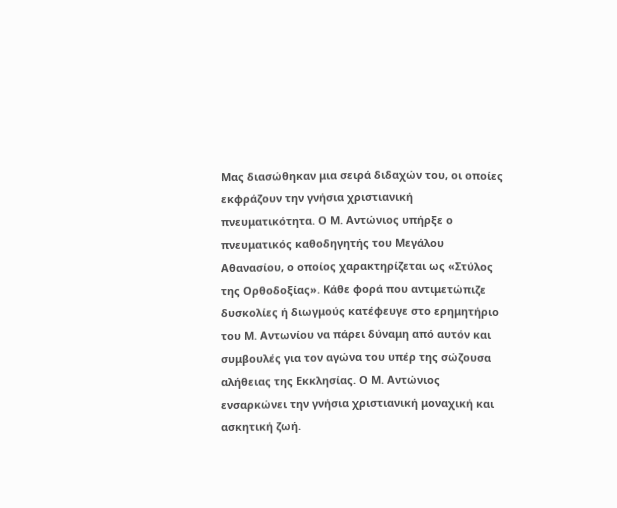Μας διασώθηκαν μια σειρά διδαχών του, οι οποίες εκφράζουν την γνήσια χριστιανική πνευματικότητα. Ο Μ. Αντώνιος υπήρξε ο πνευματικός καθοδηγητής του Μεγάλου Αθανασίου, ο οποίος χαρακτηρίζεται ως «Στύλος της Ορθοδοξίας». Κάθε φορά που αντιμετώπιζε δυσκολίες ή διωγμούς κατέφευγε στο ερημητήριο του Μ. Αντωνίου να πάρει δύναμη από αυτόν και συμβουλές για τον αγώνα του υπέρ της σώζουσα αλήθειας της Εκκλησίας. Ο Μ. Αντώνιος ενσαρκώνει την γνήσια χριστιανική μοναχική και ασκητική ζωή.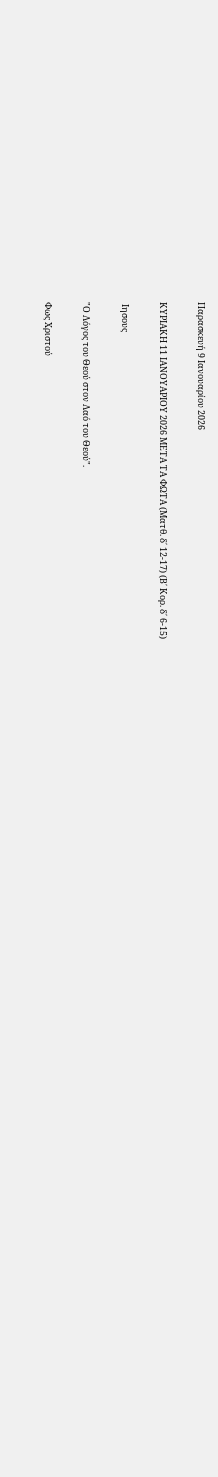Παρασκευή 9 Ιανουαρίου 2026

ΚΥΡΙΑΚΗ 11 ΙΑΝΟΥΑΡΙΟΥ 2026 ΜΕΤΑ ΤΑ ΦΩΤΑ (Ματθ. δ΄ 12-17) (Β΄ Κορ. δ΄ 6-15)

 Ιησους

"Ο Λόγος του Θεού στον Λαό του Θεού".

Φως Χριστού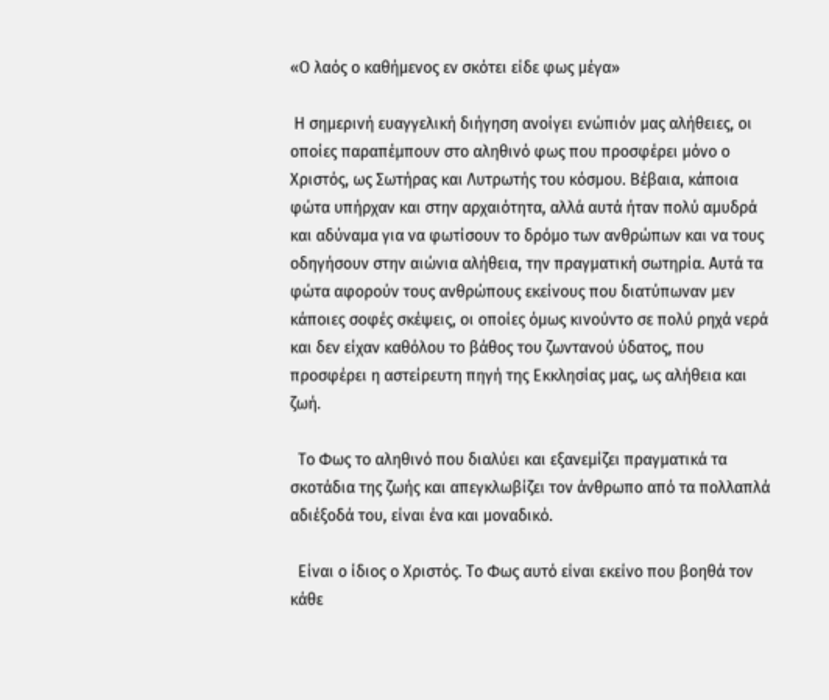«Ο λαός ο καθήμενος εν σκότει είδε φως μέγα»

 Η σημερινή ευαγγελική διήγηση ανοίγει ενώπιόν μας αλήθειες, οι οποίες παραπέμπουν στο αληθινό φως που προσφέρει μόνο ο Χριστός, ως Σωτήρας και Λυτρωτής του κόσμου. Βέβαια, κάποια φώτα υπήρχαν και στην αρχαιότητα, αλλά αυτά ήταν πολύ αμυδρά και αδύναμα για να φωτίσουν το δρόμο των ανθρώπων και να τους οδηγήσουν στην αιώνια αλήθεια, την πραγματική σωτηρία. Αυτά τα φώτα αφορούν τους ανθρώπους εκείνους που διατύπωναν μεν κάποιες σοφές σκέψεις, οι οποίες όμως κινούντο σε πολύ ρηχά νερά και δεν είχαν καθόλου το βάθος του ζωντανού ύδατος, που προσφέρει η αστείρευτη πηγή της Εκκλησίας μας, ως αλήθεια και ζωή.

  Το Φως το αληθινό που διαλύει και εξανεμίζει πραγματικά τα σκοτάδια της ζωής και απεγκλωβίζει τον άνθρωπο από τα πολλαπλά αδιέξοδά του, είναι ένα και μοναδικό.

  Είναι ο ίδιος ο Χριστός. Το Φως αυτό είναι εκείνο που βοηθά τον κάθε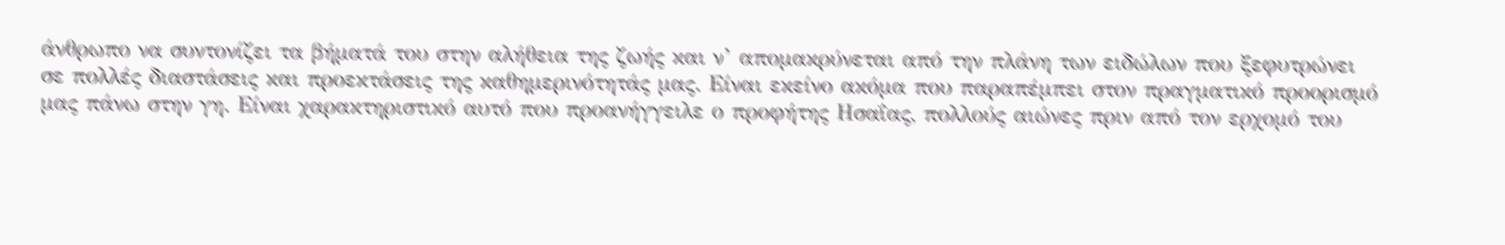άνθρωπο να συντονίζει τα βήματά του στην αλήθεια της ζωής και ν’ απομακρύνεται από την πλάνη των ειδώλων που ξεφυτρώνει σε πολλές διαστάσεις και προεκτάσεις της καθημερινότητάς μας. Είναι εκείνο ακόμα που παραπέμπει στον πραγματικό προορισμό μας πάνω στην γη. Είναι χαρακτηριστικό αυτό που προανήγγειλε ο προφήτης Ησαΐας, πολλούς αιώνες πριν από τον ερχομό του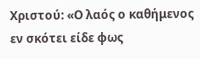Χριστού: «Ο λαός ο καθήμενος εν σκότει είδε φως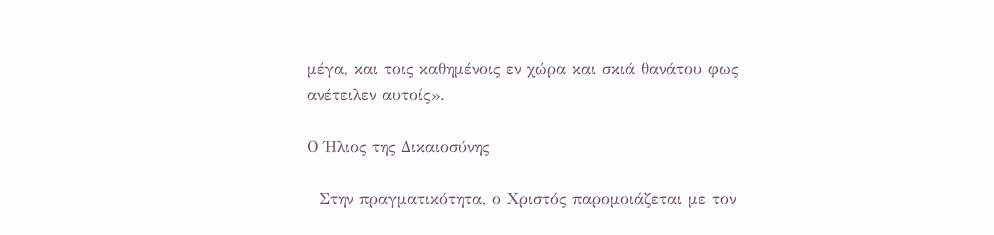μέγα, και τοις καθημένοις εν χώρα και σκιά θανάτου φως ανέτειλεν αυτοίς».

Ο Ήλιος της Δικαιοσύνης

  Στην πραγματικότητα, ο Χριστός παρομοιάζεται με τον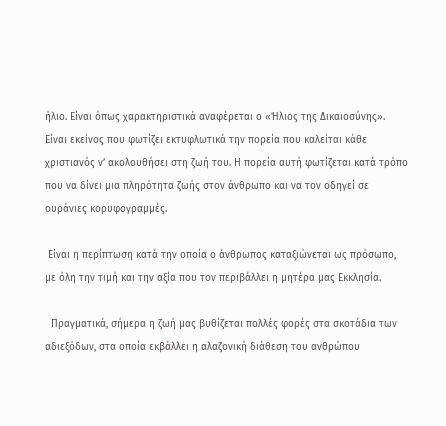ήλιο. Είναι όπως χαρακτηριστικά αναφέρεται ο «Ήλιος της Δικαιοσύνης». Είναι εκείνος που φωτίζει εκτυφλωτικά την πορεία που καλείται κάθε χριστιανός ν’ ακολουθήσει στη ζωή του. Η πορεία αυτή φωτίζεται κατά τρόπο που να δίνει μια πληρότητα ζωής στον άνθρωπο και να τον οδηγεί σε ουράνιες κορυφογραμμές.

 Είναι η περίπτωση κατά την οποία ο άνθρωπος καταξιώνεται ως πρόσωπο, με όλη την τιμή και την αξία που τον περιβάλλει η μητέρα μας Εκκλησία.

  Πραγματικά, σήμερα η ζωή μας βυθίζεται πολλές φορές στα σκοτάδια των αδιεξόδων, στα οποία εκβάλλει η αλαζονική διάθεση του ανθρώπου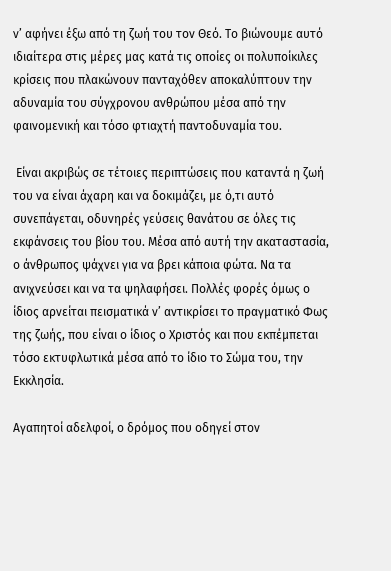ν’ αφήνει έξω από τη ζωή του τον Θεό. Το βιώνουμε αυτό ιδιαίτερα στις μέρες μας κατά τις οποίες οι πολυποίκιλες κρίσεις που πλακώνουν πανταχόθεν αποκαλύπτουν την αδυναμία του σύγχρονου ανθρώπου μέσα από την φαινομενική και τόσο φτιαχτή παντοδυναμία του.

 Είναι ακριβώς σε τέτοιες περιπτώσεις που καταντά η ζωή του να είναι άχαρη και να δοκιμάζει, με ό,τι αυτό συνεπάγεται, οδυνηρές γεύσεις θανάτου σε όλες τις εκφάνσεις του βίου του. Μέσα από αυτή την ακαταστασία, ο άνθρωπος ψάχνει για να βρει κάποια φώτα. Να τα ανιχνεύσει και να τα ψηλαφήσει. Πολλές φορές όμως ο ίδιος αρνείται πεισματικά ν’ αντικρίσει το πραγματικό Φως της ζωής, που είναι ο ίδιος ο Χριστός και που εκπέμπεται τόσο εκτυφλωτικά μέσα από το ίδιο το Σώμα του, την Εκκλησία.

Αγαπητοί αδελφοί, ο δρόμος που οδηγεί στον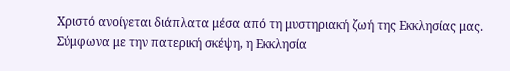Χριστό ανοίγεται διάπλατα μέσα από τη μυστηριακή ζωή της Εκκλησίας μας. Σύμφωνα με την πατερική σκέψη, η Εκκλησία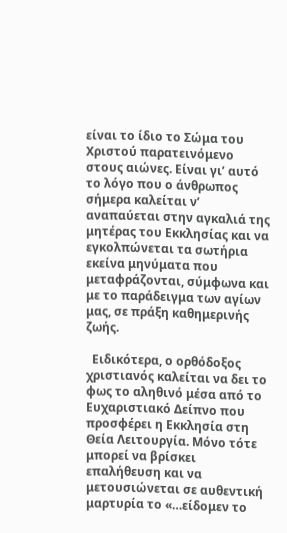είναι το ίδιο το Σώμα του Χριστού παρατεινόμενο στους αιώνες. Είναι γι’ αυτό το λόγο που ο άνθρωπος σήμερα καλείται ν’ αναπαύεται στην αγκαλιά της μητέρας του Εκκλησίας και να εγκολπώνεται τα σωτήρια εκείνα μηνύματα που μεταφράζονται, σύμφωνα και με το παράδειγμα των αγίων μας, σε πράξη καθημερινής ζωής.

  Ειδικότερα, ο ορθόδοξος χριστιανός καλείται να δει το φως το αληθινό μέσα από το Ευχαριστιακό Δείπνο που προσφέρει η Εκκλησία στη Θεία Λειτουργία. Μόνο τότε μπορεί να βρίσκει επαλήθευση και να μετουσιώνεται σε αυθεντική μαρτυρία το «…είδομεν το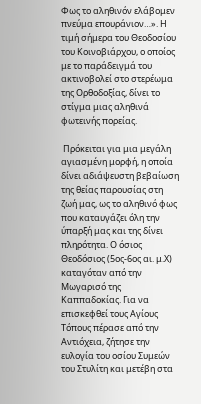Φως το αληθινόν ελάβομεν πνεύμα επουράνιον…». Η τιμή σήμερα του Θεοδοσίου του Κοινοβιάρχου, ο οποίος με το παράδειγμά του ακτινοβολεί στο στερέωμα της Ορθοδοξίας, δίνει το στίγμα μιας αληθινά φωτεινής πορείας.

 Πρόκειται για μια μεγάλη αγιασμένη μορφή, η οποία δίνει αδιάψευστη βεβαίωση της θείας παρουσίας στη ζωή μας, ως το αληθινό φως που καταυγάζει όλη την ύπαρξή μας και της δίνει πληρότητα. Ο όσιος Θεοδόσιος (5ος-6ος αι. μ.Χ) καταγόταν από την Μωγαρισό της Καππαδοκίας. Για να επισκεφθεί τους Αγίους Τόπους πέρασε από την Αντιόχεια, ζήτησε την ευλογία του οσίου Συμεών του Στυλίτη και μετέβη στα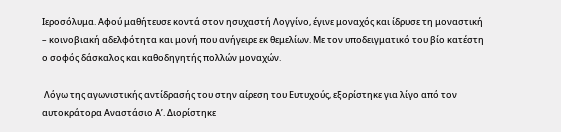Ιεροσόλυμα. Αφού μαθήτευσε κοντά στον ησυχαστή Λογγίνο, έγινε μοναχός και ίδρυσε τη μοναστική – κοινοβιακή αδελφότητα και μονή που ανήγειρε εκ θεμελίων. Με τον υποδειγματικό του βίο κατέστη ο σοφός δάσκαλος και καθοδηγητής πολλών μοναχών.

 Λόγω της αγωνιστικής αντίδρασής του στην αίρεση του Ευτυχούς, εξορίστηκε για λίγο από τον αυτοκράτορα Αναστάσιο Α’. Διορίστηκε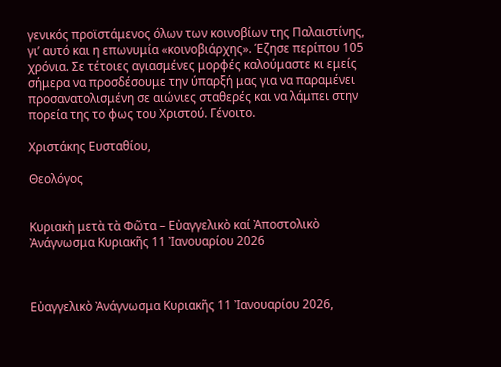γενικός προϊστάμενος όλων των κοινοβίων της Παλαιστίνης, γι’ αυτό και η επωνυμία «κοινοβιάρχης». Έζησε περίπου 105 χρόνια. Σε τέτοιες αγιασμένες μορφές καλούμαστε κι εμείς σήμερα να προσδέσουμε την ύπαρξή μας για να παραμένει προσανατολισμένη σε αιώνιες σταθερές και να λάμπει στην πορεία της το φως του Χριστού. Γένοιτο.

Χριστάκης Ευσταθίου,

Θεολόγος


Κυριακὴ μετὰ τὰ Φῶτα – Εὐαγγελικὸ καί Ἀποστολικὸ Ἀνάγνωσμα Κυριακῆς 11 Ἰανουαρίου 2026



Εὐαγγελικὸ Ἀνάγνωσμα Κυριακῆς 11 Ἰανουαρίου 2026,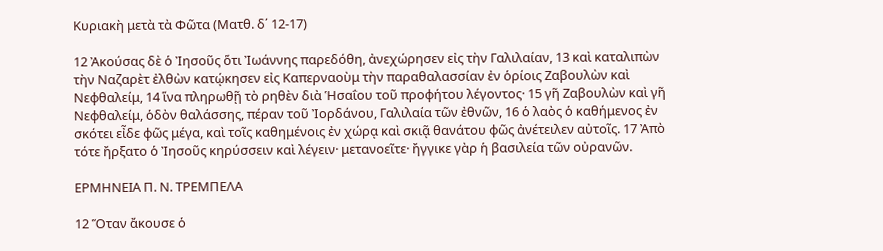Κυριακὴ μετὰ τὰ Φῶτα (Ματθ. δ΄ 12-17)

12 Ἀκούσας δὲ ὁ Ἰησοῦς ὅτι Ἰωάννης παρεδόθη, ἀνεχώρησεν εἰς τὴν Γαλιλαίαν, 13 καὶ καταλιπὼν τὴν Ναζαρὲτ ἐλθὼν κατῴκησεν εἰς Καπερναοὺμ τὴν παραθαλασσίαν ἐν ὁρίοις Ζαβουλὼν καὶ Νεφθαλείμ, 14 ἵνα πληρωθῇ τὸ ρηθὲν διὰ Ἡσαΐου τοῦ προφήτου λέγοντος· 15 γῆ Ζαβουλὼν καὶ γῆ Νεφθαλείμ, ὁδὸν θαλάσσης, πέραν τοῦ Ἰορδάνου, Γαλιλαία τῶν ἐθνῶν, 16 ὁ λαὸς ὁ καθήμενος ἐν σκότει εἶδε φῶς μέγα, καὶ τοῖς καθημένοις ἐν χώρᾳ καὶ σκιᾷ θανάτου φῶς ἀνέτειλεν αὐτοῖς. 17 Ἀπὸ τότε ἤρξατο ὁ Ἰησοῦς κηρύσσειν καὶ λέγειν· μετανοεῖτε· ἤγγικε γὰρ ἡ βασιλεία τῶν οὐρανῶν.

ΕΡΜΗΝΕΙΑ Π. Ν. ΤΡΕΜΠΕΛΑ

12 Ὅταν ἄκουσε ὁ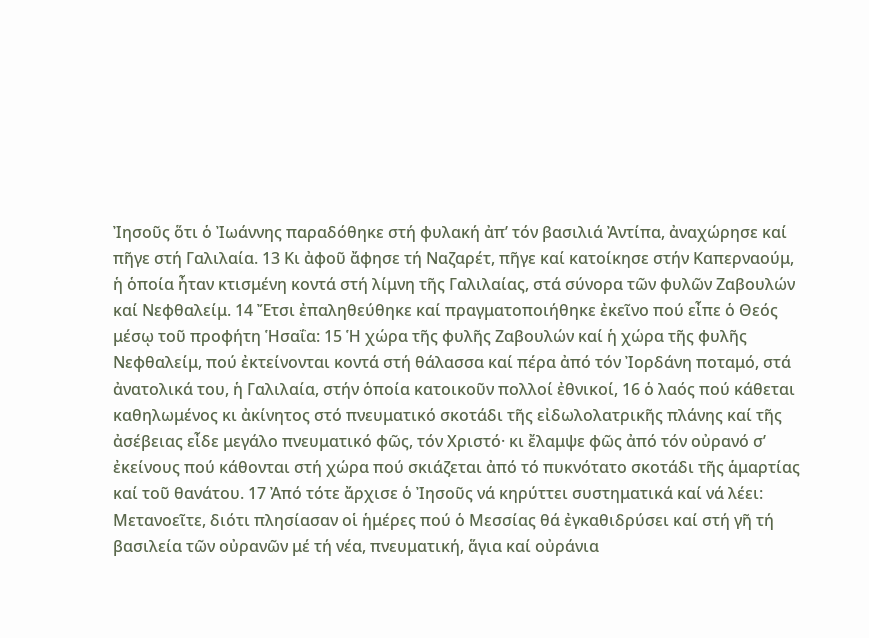Ἰησοῦς ὅτι ὁ Ἰωάννης παραδόθηκε στή φυλακή ἀπ’ τόν βασιλιά Ἀντίπα, ἀναχώρησε καί πῆγε στή Γαλιλαία. 13 Κι ἀφοῦ ἄφησε τή Ναζαρέτ, πῆγε καί κατοίκησε στήν Καπερναούμ, ἡ ὁποία ἦταν κτισμένη κοντά στή λίμνη τῆς Γαλιλαίας, στά σύνορα τῶν φυλῶν Ζαβουλών καί Νεφθαλείμ. 14 Ἔτσι ἐπαληθεύθηκε καί πραγματοποιήθηκε ἐκεῖνο πού εἶπε ὁ Θεός μέσῳ τοῦ προφήτη Ἡσαΐα: 15 Ἡ χώρα τῆς φυλῆς Ζαβουλών καί ἡ χώρα τῆς φυλῆς Νεφθαλείμ, πού ἐκτείνονται κοντά στή θάλασσα καί πέρα ἀπό τόν Ἰορδάνη ποταμό, στά ἀνατολικά του, ἡ Γαλιλαία, στήν ὁποία κατοικοῦν πολλοί ἐθνικοί, 16 ὁ λαός πού κάθεται καθηλωμένος κι ἀκίνητος στό πνευματικό σκοτάδι τῆς εἰδωλολατρικῆς πλάνης καί τῆς ἀσέβειας εἶδε μεγάλο πνευματικό φῶς, τόν Χριστό· κι ἔλαμψε φῶς ἀπό τόν οὐρανό σ’ ἐκείνους πού κάθονται στή χώρα πού σκιάζεται ἀπό τό πυκνότατο σκοτάδι τῆς ἁμαρτίας καί τοῦ θανάτου. 17 Ἀπό τότε ἄρχισε ὁ Ἰησοῦς νά κηρύττει συστηματικά καί νά λέει: Μετανοεῖτε, διότι πλησίασαν οἱ ἡμέρες πού ὁ Μεσσίας θά ἐγκαθιδρύσει καί στή γῆ τή βασιλεία τῶν οὐρανῶν μέ τή νέα, πνευματική, ἅγια καί οὐράνια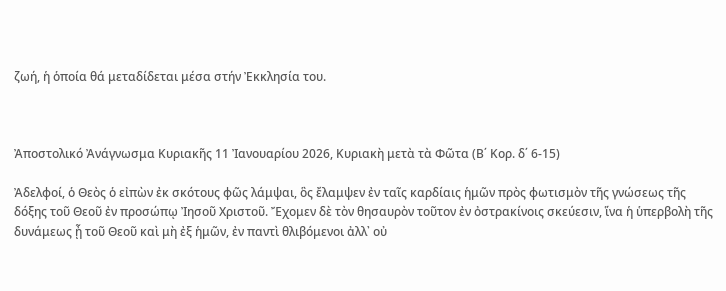ζωή, ἡ ὁποία θά μεταδίδεται μέσα στήν Ἐκκλησία του.



Ἀποστολικό Ἀνάγνωσμα Κυριακῆς 11 Ἰανουαρίου 2026, Κυριακὴ μετὰ τὰ Φῶτα (Β΄ Κορ. δ΄ 6-15)

Ἀδελφοί, ὁ Θεὸς ὁ εἰπὼν ἐκ σκότους φῶς λάμψαι, ὃς ἔλαμψεν ἐν ταῖς καρδίαις ἡμῶν πρὸς φωτισμὸν τῆς γνώσεως τῆς δόξης τοῦ Θεοῦ ἐν προσώπῳ Ἰησοῦ Χριστοῦ. Ἔχομεν δὲ τὸν θησαυρὸν τοῦτον ἐν ὀστρακίνοις σκεύεσιν, ἵνα ἡ ὑπερβολὴ τῆς δυνάμεως ᾖ τοῦ Θεοῦ καὶ μὴ ἐξ ἡμῶν, ἐν παντὶ θλιβόμενοι ἀλλ᾿ οὐ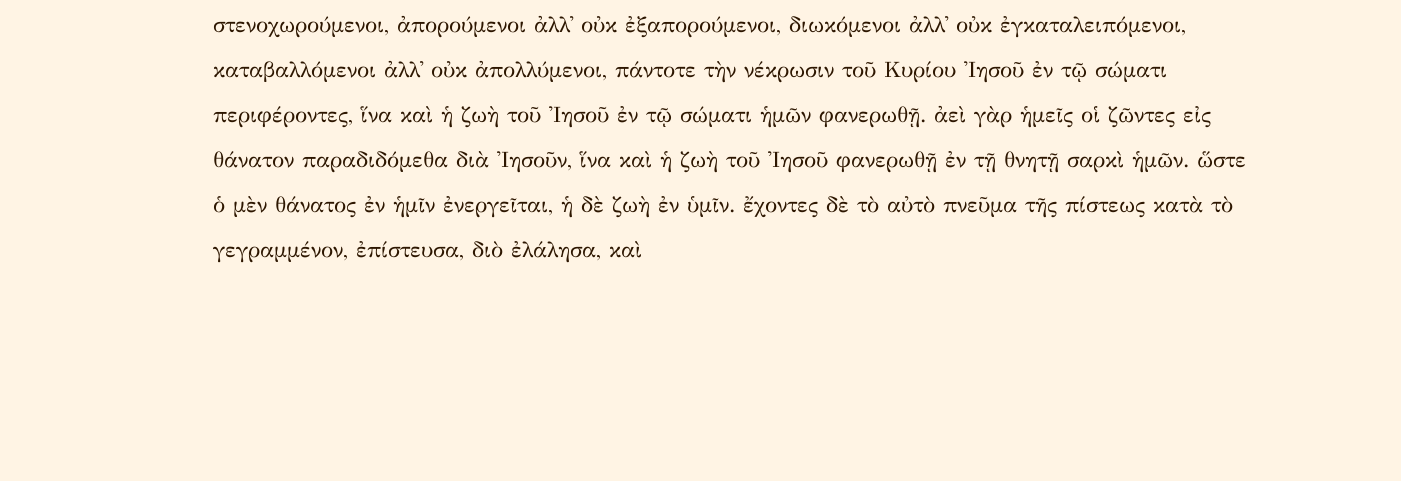στενοχωρούμενοι, ἀπορούμενοι ἀλλ᾿ οὐκ ἐξαπορούμενοι, διωκόμενοι ἀλλ᾿ οὐκ ἐγκαταλειπόμενοι, καταβαλλόμενοι ἀλλ᾿ οὐκ ἀπολλύμενοι, πάντοτε τὴν νέκρωσιν τοῦ Κυρίου Ἰησοῦ ἐν τῷ σώματι περιφέροντες, ἵνα καὶ ἡ ζωὴ τοῦ Ἰησοῦ ἐν τῷ σώματι ἡμῶν φανερωθῇ. ἀεὶ γὰρ ἡμεῖς οἱ ζῶντες εἰς θάνατον παραδιδόμεθα διὰ Ἰησοῦν, ἵνα καὶ ἡ ζωὴ τοῦ Ἰησοῦ φανερωθῇ ἐν τῇ θνητῇ σαρκὶ ἡμῶν. ὥστε ὁ μὲν θάνατος ἐν ἡμῖν ἐνεργεῖται, ἡ δὲ ζωὴ ἐν ὑμῖν. ἔχοντες δὲ τὸ αὐτὸ πνεῦμα τῆς πίστεως κατὰ τὸ γεγραμμένον, ἐπίστευσα, διὸ ἐλάλησα, καὶ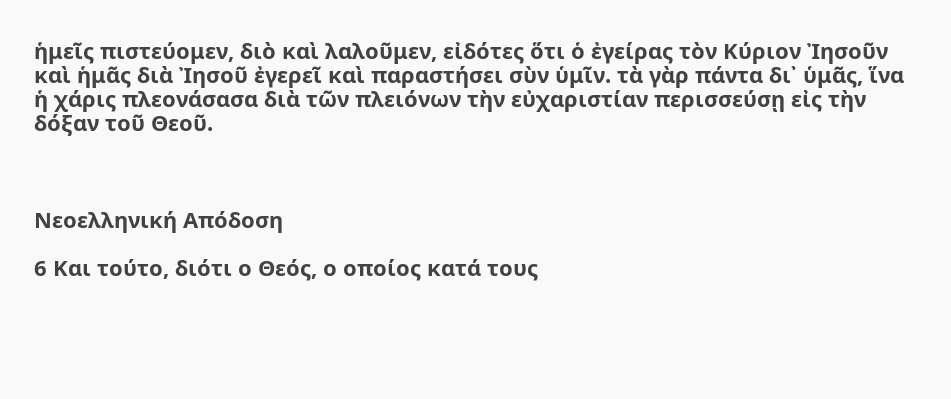ἡμεῖς πιστεύομεν, διὸ καὶ λαλοῦμεν, εἰδότες ὅτι ὁ ἐγείρας τὸν Κύριον Ἰησοῦν καὶ ἡμᾶς διὰ Ἰησοῦ ἐγερεῖ καὶ παραστήσει σὺν ὑμῖν. τὰ γὰρ πάντα δι᾿ ὑμᾶς, ἵνα ἡ χάρις πλεονάσασα διὰ τῶν πλειόνων τὴν εὐχαριστίαν περισσεύσῃ εἰς τὴν δόξαν τοῦ Θεοῦ.



Νεοελληνική Απόδοση

6 Και τούτο, διότι ο Θεός, ο οποίος κατά τους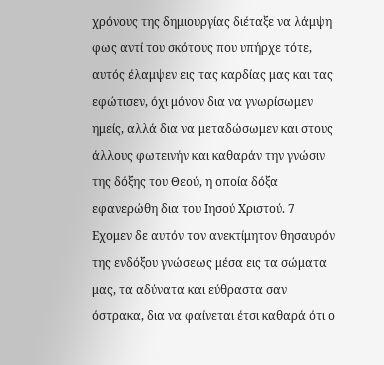χρόνους της δημιουργίας διέταξε να λάμψη φως αντί του σκότους που υπήρχε τότε, αυτός έλαμψεν εις τας καρδίας μας και τας εφώτισεν, όχι μόνον δια να γνωρίσωμεν ημείς, αλλά δια να μεταδώσωμεν και στους άλλους φωτεινήν και καθαράν την γνώσιν της δόξης του Θεού, η οποία δόξα εφανερώθη δια του Ιησού Χριστού. 7 Εχομεν δε αυτόν τον ανεκτίμητον θησαυρόν της ενδόξου γνώσεως μέσα εις τα σώματα μας, τα αδύνατα και εύθραστα σαν όστρακα, δια να φαίνεται έτσι καθαρά ότι ο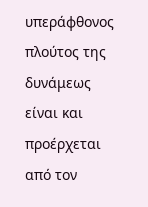υπεράφθονος πλούτος της δυνάμεως είναι και προέρχεται από τον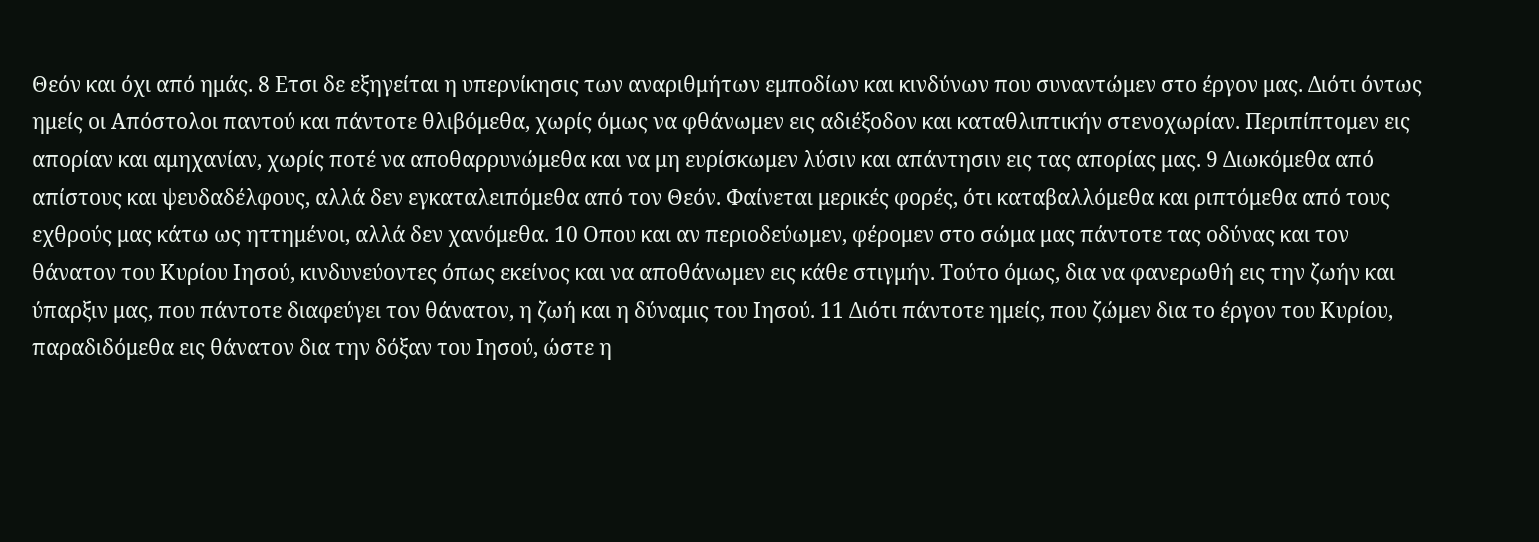Θεόν και όχι από ημάς. 8 Ετσι δε εξηγείται η υπερνίκησις των αναριθμήτων εμποδίων και κινδύνων που συναντώμεν στο έργον μας. Διότι όντως ημείς οι Απόστολοι παντού και πάντοτε θλιβόμεθα, χωρίς όμως να φθάνωμεν εις αδιέξοδον και καταθλιπτικήν στενοχωρίαν. Περιπίπτομεν εις απορίαν και αμηχανίαν, χωρίς ποτέ να αποθαρρυνώμεθα και να μη ευρίσκωμεν λύσιν και απάντησιν εις τας απορίας μας. 9 Διωκόμεθα από απίστους και ψευδαδέλφους, αλλά δεν εγκαταλειπόμεθα από τον Θεόν. Φαίνεται μερικές φορές, ότι καταβαλλόμεθα και ριπτόμεθα από τους εχθρούς μας κάτω ως ηττημένοι, αλλά δεν χανόμεθα. 10 Οπου και αν περιοδεύωμεν, φέρομεν στο σώμα μας πάντοτε τας οδύνας και τον θάνατον του Κυρίου Ιησού, κινδυνεύοντες όπως εκείνος και να αποθάνωμεν εις κάθε στιγμήν. Τούτο όμως, δια να φανερωθή εις την ζωήν και ύπαρξιν μας, που πάντοτε διαφεύγει τον θάνατον, η ζωή και η δύναμις του Ιησού. 11 Διότι πάντοτε ημείς, που ζώμεν δια το έργον του Κυρίου, παραδιδόμεθα εις θάνατον δια την δόξαν του Ιησού, ώστε η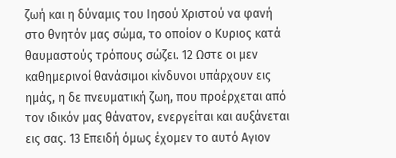ζωή και η δύναμις του Ιησού Χριστού να φανή στο θνητόν μας σώμα, το οποίον ο Κυριος κατά θαυμαστούς τρόπους σώζει. 12 Ωστε οι μεν καθημερινοί θανάσιμοι κίνδυνοι υπάρχουν εις ημάς, η δε πνευματική ζωη, που προέρχεται από τον ιδικόν μας θάνατον, ενεργείται και αυξάνεται εις σας. 13 Επειδή όμως έχομεν το αυτό Αγιον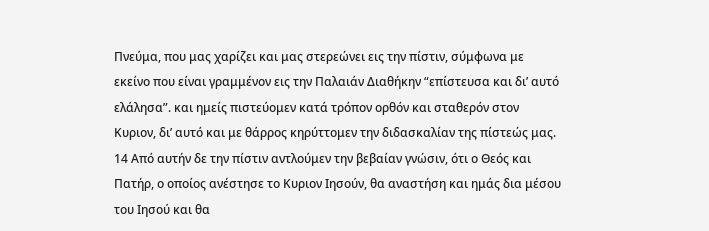Πνεύμα, που μας χαρίζει και μας στερεώνει εις την πίστιν, σύμφωνα με εκείνο που είναι γραμμένον εις την Παλαιάν Διαθήκην “επίστευσα και δι’ αυτό ελάλησα”. και ημείς πιστεύομεν κατά τρόπον ορθόν και σταθερόν στον Κυριον, δι’ αυτό και με θάρρος κηρύττομεν την διδασκαλίαν της πίστεώς μας. 14 Από αυτήν δε την πίστιν αντλούμεν την βεβαίαν γνώσιν, ότι ο Θεός και Πατήρ, ο οποίος ανέστησε το Κυριον Ιησούν, θα αναστήση και ημάς δια μέσου του Ιησού και θα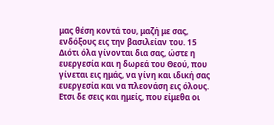μας θέση κοντά του, μαζή με σας, ενδόξους εις την βασιλείαν του. 15 Διότι όλα γίνονται δια σας, ώστε η ευεργεσία και η δωρεά του Θεού, που γίνεται εις ημάς, να γίνη και ιδική σας ευεργεσία και να πλεονάση εις όλους. Ετσι δε σεις και ημείς, που είμεθα οι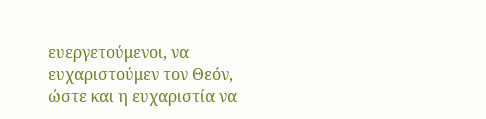ευεργετούμενοι, να ευχαριστούμεν τον Θεόν, ώστε και η ευχαριστία να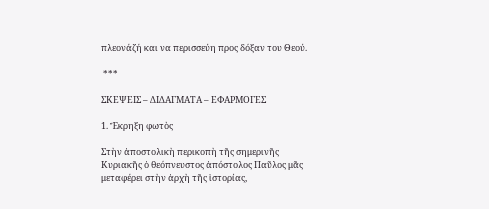πλεονάζή και να περισσεύη προς δόξαν του Θεού.

 ***

ΣΚΕΨΕΙΣ – ΔΙΔΑΓΜΑΤΑ – ΕΦΑΡΜΟΓΕΣ

1. Ἔκρηξη φωτὸς

Στὴν ἀποστολικὴ περικοπὴ τῆς σημερινῆς Κυριακῆς ὁ θεόπνευστος ἀπόστολος Παῦλος μᾶς μεταφέρει στὴν ἀρχὴ τῆς ἱστορίας,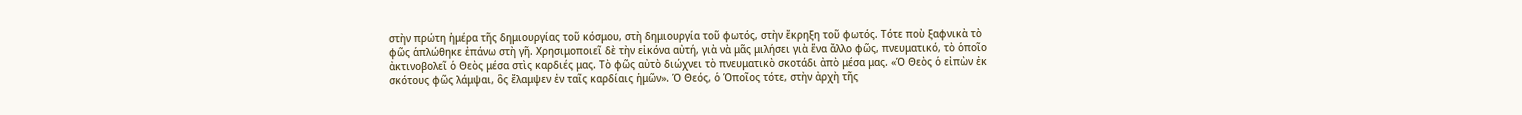στὴν πρώτη ἡμέρα τῆς δημιουργίας τοῦ κόσμου, στὴ δημιουργία τοῦ φωτός, στὴν ἔκρηξη τοῦ φωτός. Τότε ποὺ ξαφνικὰ τὸ φῶς ἁπλώθηκε ἐπάνω στὴ γῆ. Χρησιμοποιεῖ δὲ τὴν εἰκόνα αὐτή, γιὰ νὰ μᾶς μιλήσει γιὰ ἕνα ἄλλο φῶς, πνευματικό, τὸ ὁποῖο ἀκτινοβολεῖ ὁ Θεὸς μέσα στὶς καρδιές μας. Τὸ φῶς αὐτὸ διώχνει τὸ πνευματικὸ σκοτάδι ἀπὸ μέσα μας. «Ὁ Θεὸς ὁ εἰπὼν ἐκ σκότους φῶς λάμψαι, ὃς ἔλαμψεν ἐν ταῖς καρδίαις ἡμῶν». Ὁ Θεός, ὁ Ὁποῖος τότε, στὴν ἀρχὴ τῆς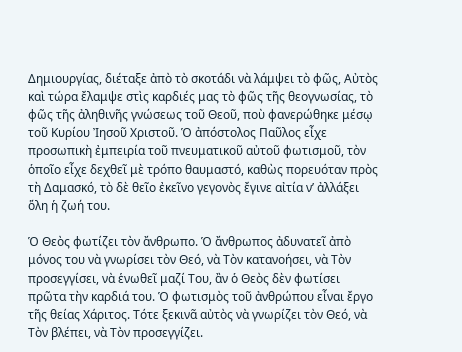Δημιουργίας, διέταξε ἀπὸ τὸ σκοτάδι νὰ λάμψει τὸ φῶς, Αὐτὸς καὶ τώρα ἔλαμψε στὶς καρδιές μας τὸ φῶς τῆς θεογνωσίας, τὸ φῶς τῆς ἀληθινῆς γνώσεως τοῦ Θεοῦ, ποὺ φανερώθηκε μέσῳ τοῦ Κυρίου Ἰησοῦ Χριστοῦ. Ὁ ἀπόστολος Παῦλος εἶχε προσωπικὴ ἐμπειρία τοῦ πνευματικοῦ αὐτοῦ φωτισμοῦ, τὸν ὁποῖο εἶχε δεχθεῖ μὲ τρόπο θαυμαστό, καθὼς πορευόταν πρὸς τὴ Δαμασκό, τὸ δὲ θεῖο ἐκεῖνο γεγονὸς ἔγινε αἰτία ν’ ἀλλάξει ὅλη ἡ ζωή του.

Ὁ Θεὸς φωτίζει τὸν ἄνθρωπο. Ὁ ἄνθρωπος ἀδυνατεῖ ἀπὸ μόνος του νὰ γνωρίσει τὸν Θεό, νὰ Τὸν κατανοήσει, νὰ Τὸν προσεγγίσει, νὰ ἑνωθεῖ μαζί Του, ἂν ὁ Θεὸς δὲν φωτίσει πρῶτα τὴν καρδιά του. Ὁ φωτισμὸς τοῦ ἀνθρώπου εἶναι ἔργο τῆς θείας Χάριτος. Τότε ξεκινᾶ αὐτὸς νὰ γνωρίζει τὸν Θεό, νὰ Τὸν βλέπει, νὰ Τὸν προσεγγίζει.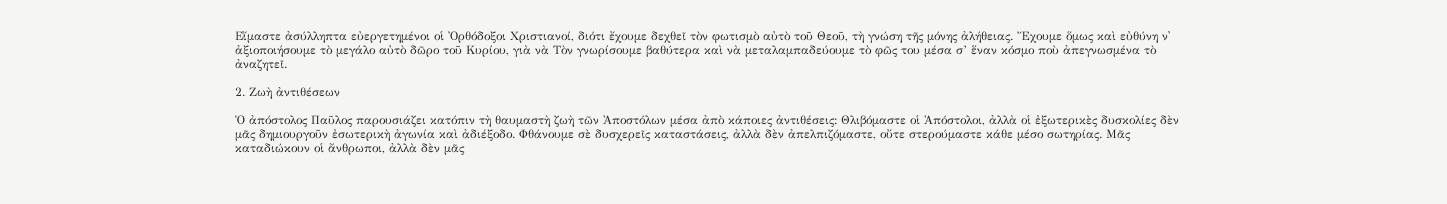Εἴμαστε ἀσύλληπτα εὐεργετημένοι οἱ Ὀρθόδοξοι Χριστιανοί, διότι ἔχουμε δεχθεῖ τὸν φωτισμὸ αὐτὸ τοῦ Θεοῦ, τὴ γνώση τῆς μόνης ἀλήθειας. Ἔχουμε ὅμως καὶ εὐθύνη ν᾿ ἀξιοποιήσουμε τὸ μεγάλο αὐτὸ δῶρο τοῦ Κυρίου, γιὰ νὰ Τὸν γνωρίσουμε βαθύτερα καὶ νὰ μεταλαμπαδεύουμε τὸ φῶς του μέσα σ’ ἕναν κόσμο ποὺ ἀπεγνωσμένα τὸ ἀναζητεῖ.

2. Ζωὴ ἀντιθέσεων

Ὁ ἀπόστολος Παῦλος παρουσιάζει κατόπιν τὴ θαυμαστὴ ζωὴ τῶν Ἀποστόλων μέσα ἀπὸ κάποιες ἀντιθέσεις: Θλιβόμαστε οἱ Ἀπόστολοι, ἀλλὰ οἱ ἐξωτερικὲς δυσκολίες δὲν μᾶς δημιουργοῦν ἐσωτερικὴ ἀγωνία καὶ ἀδιέξοδο. Φθάνουμε σὲ δυσχερεῖς καταστάσεις, ἀλλὰ δὲν ἀπελπιζόμαστε, οὔτε στερούμαστε κάθε μέσο σωτηρίας. Μᾶς καταδιώκουν οἱ ἄνθρωποι, ἀλλὰ δὲν μᾶς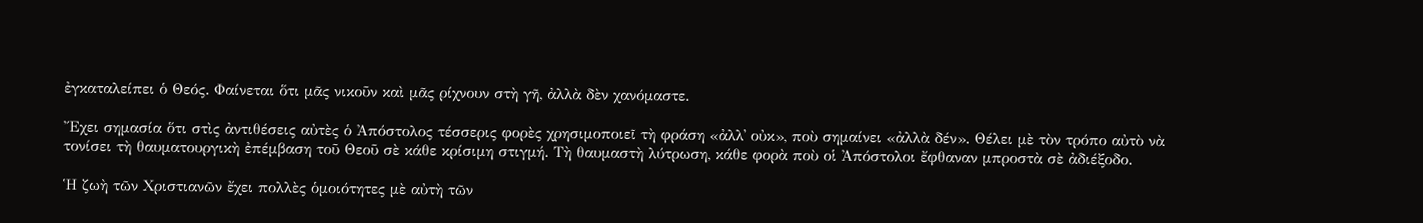ἐγκαταλείπει ὁ Θεός. Φαίνεται ὅτι μᾶς νικοῦν καὶ μᾶς ρίχνουν στὴ γῆ, ἀλλὰ δὲν χανόμαστε.

Ἔχει σημασία ὅτι στὶς ἀντιθέσεις αὐτὲς ὁ Ἀπόστολος τέσσερις φορὲς χρησιμοποιεῖ τὴ φράση «ἀλλ᾿ οὐκ», ποὺ σημαίνει «ἀλλὰ δέν». Θέλει μὲ τὸν τρόπο αὐτὸ νὰ τονίσει τὴ θαυματουργικὴ ἐπέμβαση τοῦ Θεοῦ σὲ κάθε κρίσιμη στιγμή. Τὴ θαυμαστὴ λύτρωση, κάθε φορὰ ποὺ οἱ Ἀπόστολοι ἔφθαναν μπροστὰ σὲ ἀδιέξοδο.

Ἡ ζωὴ τῶν Χριστιανῶν ἔχει πολλὲς ὁμοιότητες μὲ αὐτὴ τῶν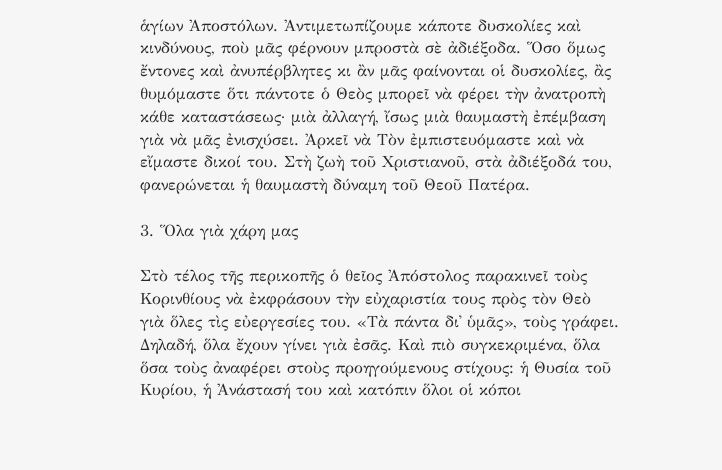ἁγίων Ἀποστόλων. Ἀντιμετωπίζουμε κάποτε δυσκολίες καὶ κινδύνους, ποὺ μᾶς φέρνουν μπροστὰ σὲ ἀδιέξοδα. Ὅσο ὅμως ἔντονες καὶ ἀνυπέρβλητες κι ἂν μᾶς φαίνονται οἱ δυσκολίες, ἂς θυμόμαστε ὅτι πάντοτε ὁ Θεὸς μπορεῖ νὰ φέρει τὴν ἀνατροπὴ κάθε καταστάσεως· μιὰ ἀλλαγή, ἴσως μιὰ θαυμαστὴ ἐπέμβαση γιὰ νὰ μᾶς ἐνισχύσει. Ἀρκεῖ νὰ Τὸν ἐμπιστευόμαστε καὶ νὰ εἴμαστε δικοί του. Στὴ ζωὴ τοῦ Χριστιανοῦ, στὰ ἀδιέξοδά του, φανερώνεται ἡ θαυμαστὴ δύναμη τοῦ Θεοῦ Πατέρα.

3. Ὅλα γιὰ χάρη μας

Στὸ τέλος τῆς περικοπῆς ὁ θεῖος Ἀπόστολος παρακινεῖ τοὺς Κορινθίους νὰ ἐκφράσουν τὴν εὐχαριστία τους πρὸς τὸν Θεὸ γιὰ ὅλες τὶς εὐεργεσίες του. «Τὰ πάντα δι᾿ ὑμᾶς», τοὺς γράφει. Δηλαδή, ὅλα ἔχουν γίνει γιὰ ἐσᾶς. Καὶ πιὸ συγκεκριμένα, ὅλα ὅσα τοὺς ἀναφέρει στοὺς προηγούμενους στίχους: ἡ Θυσία τοῦ Κυρίου, ἡ Ἀνάστασή του καὶ κατόπιν ὅλοι οἱ κόποι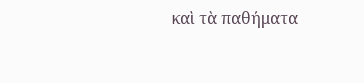καὶ τὰ παθήματα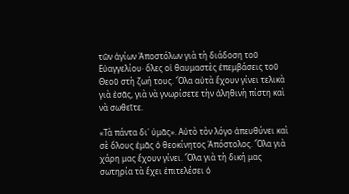τῶν ἁγίων Ἀποστόλων γιὰ τὴ διάδοση τοῦ Εὐαγγελίου· ὅλες οἱ θαυμαστὲς ἐπεμβάσεις τοῦ Θεοῦ στὴ ζωή τους. Ὅλα αὐτὰ ἔχουν γίνει τελικὰ γιὰ ἐσᾶς, γιὰ νὰ γνωρίσετε τὴν ἀληθινὴ πίστη καὶ νὰ σωθεῖτε.

«Τὰ πάντα δι᾿ ὑμᾶς». Αὐτὸ τὸν λόγο ἀπευθύνει καὶ σὲ ὅλους ἐμᾶς ὁ θεοκίνητος Ἀπόστολος. Ὅλα γιὰ χάρη μας ἔχουν γίνει. Ὅλα γιὰ τὴ δική μας σωτηρία τὰ ἔχει ἐπιτελέσει ὁ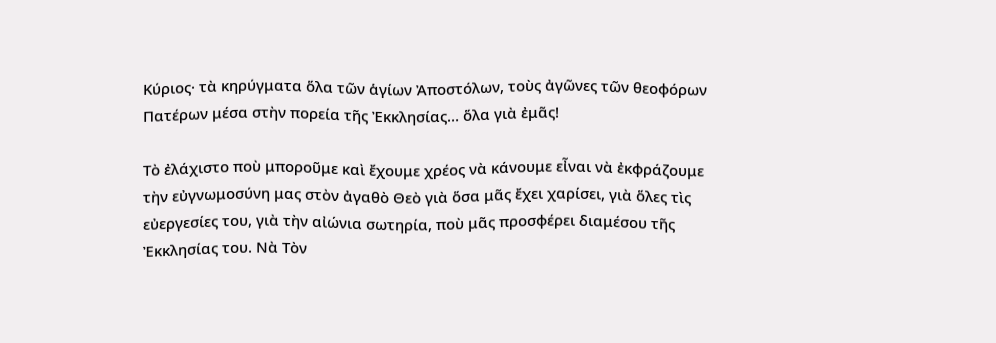Κύριος· τὰ κηρύγματα ὅλα τῶν ἁγίων Ἀποστόλων, τοὺς ἀγῶνες τῶν θεοφόρων Πατέρων μέσα στὴν πορεία τῆς Ἐκκλησίας… ὅλα γιὰ ἐμᾶς!

Τὸ ἐλάχιστο ποὺ μποροῦμε καὶ ἔχουμε χρέος νὰ κάνουμε εἶναι νὰ ἐκφράζουμε τὴν εὐγνωμοσύνη μας στὸν ἀγαθὸ Θεὸ γιὰ ὅσα μᾶς ἔχει χαρίσει, γιὰ ὅλες τὶς εὐεργεσίες του, γιὰ τὴν αἰώνια σωτηρία, ποὺ μᾶς προσφέρει διαμέσου τῆς Ἐκκλησίας του. Νὰ Τὸν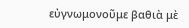εὐγνωμονοῦμε βαθιὰ μὲ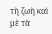τὴ ζωὴ καὶ μὲ τὰ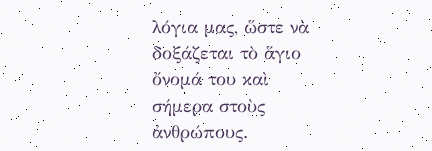λόγια μας, ὥστε νὰ δοξάζεται τὸ ἅγιο ὄνομά του καὶ σήμερα στοὺς ἀνθρώπους.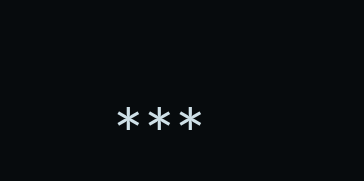***